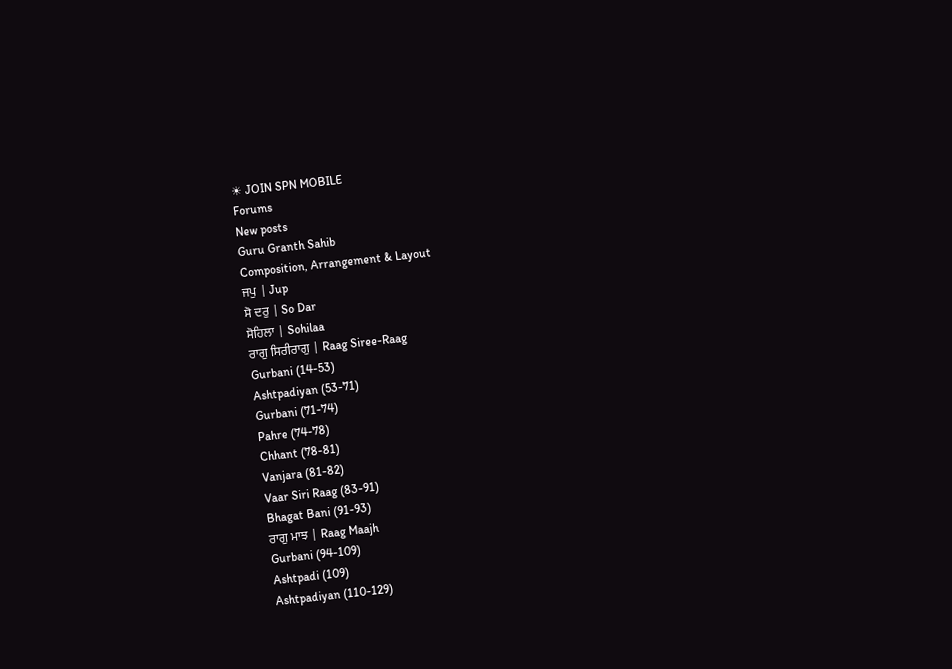☀ JOIN SPN MOBILE
Forums
New posts
Guru Granth Sahib
Composition, Arrangement & Layout
ਜਪੁ | Jup
ਸੋ ਦਰੁ | So Dar
ਸੋਹਿਲਾ | Sohilaa
ਰਾਗੁ ਸਿਰੀਰਾਗੁ | Raag Siree-Raag
Gurbani (14-53)
Ashtpadiyan (53-71)
Gurbani (71-74)
Pahre (74-78)
Chhant (78-81)
Vanjara (81-82)
Vaar Siri Raag (83-91)
Bhagat Bani (91-93)
ਰਾਗੁ ਮਾਝ | Raag Maajh
Gurbani (94-109)
Ashtpadi (109)
Ashtpadiyan (110-129)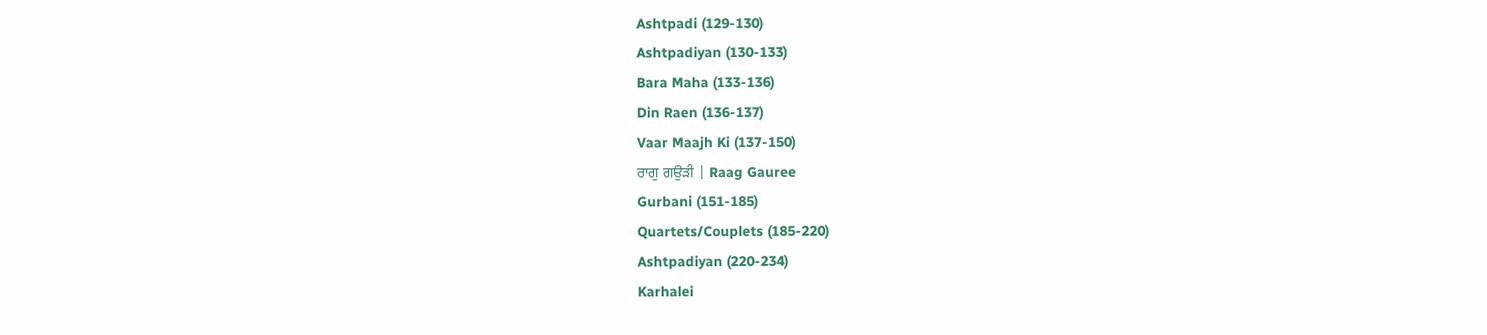Ashtpadi (129-130)
Ashtpadiyan (130-133)
Bara Maha (133-136)
Din Raen (136-137)
Vaar Maajh Ki (137-150)
ਰਾਗੁ ਗਉੜੀ | Raag Gauree
Gurbani (151-185)
Quartets/Couplets (185-220)
Ashtpadiyan (220-234)
Karhalei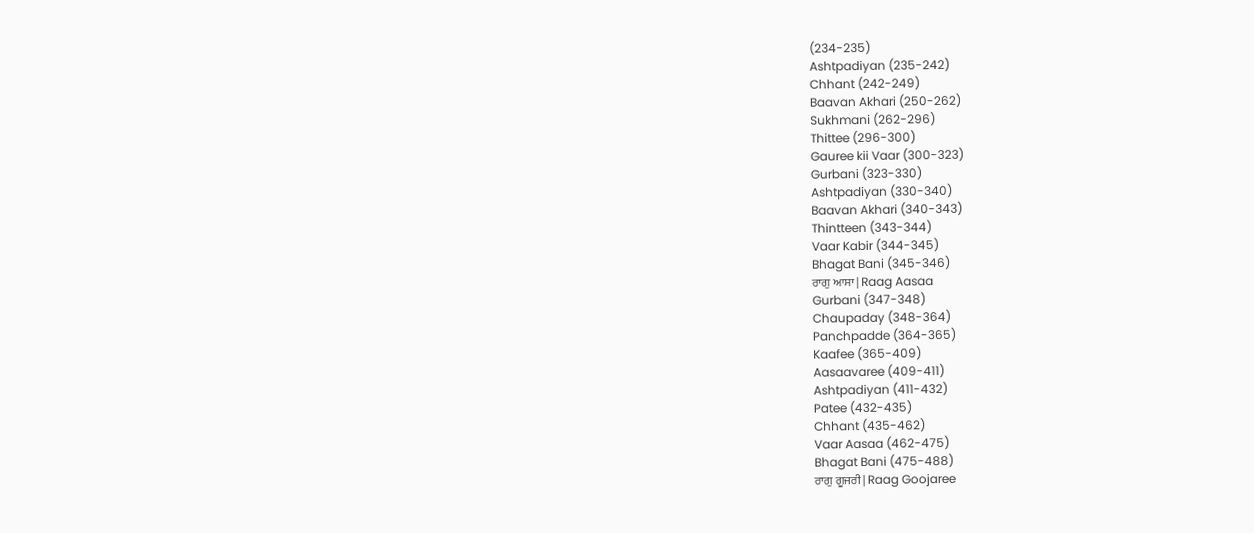(234-235)
Ashtpadiyan (235-242)
Chhant (242-249)
Baavan Akhari (250-262)
Sukhmani (262-296)
Thittee (296-300)
Gauree kii Vaar (300-323)
Gurbani (323-330)
Ashtpadiyan (330-340)
Baavan Akhari (340-343)
Thintteen (343-344)
Vaar Kabir (344-345)
Bhagat Bani (345-346)
ਰਾਗੁ ਆਸਾ | Raag Aasaa
Gurbani (347-348)
Chaupaday (348-364)
Panchpadde (364-365)
Kaafee (365-409)
Aasaavaree (409-411)
Ashtpadiyan (411-432)
Patee (432-435)
Chhant (435-462)
Vaar Aasaa (462-475)
Bhagat Bani (475-488)
ਰਾਗੁ ਗੂਜਰੀ | Raag Goojaree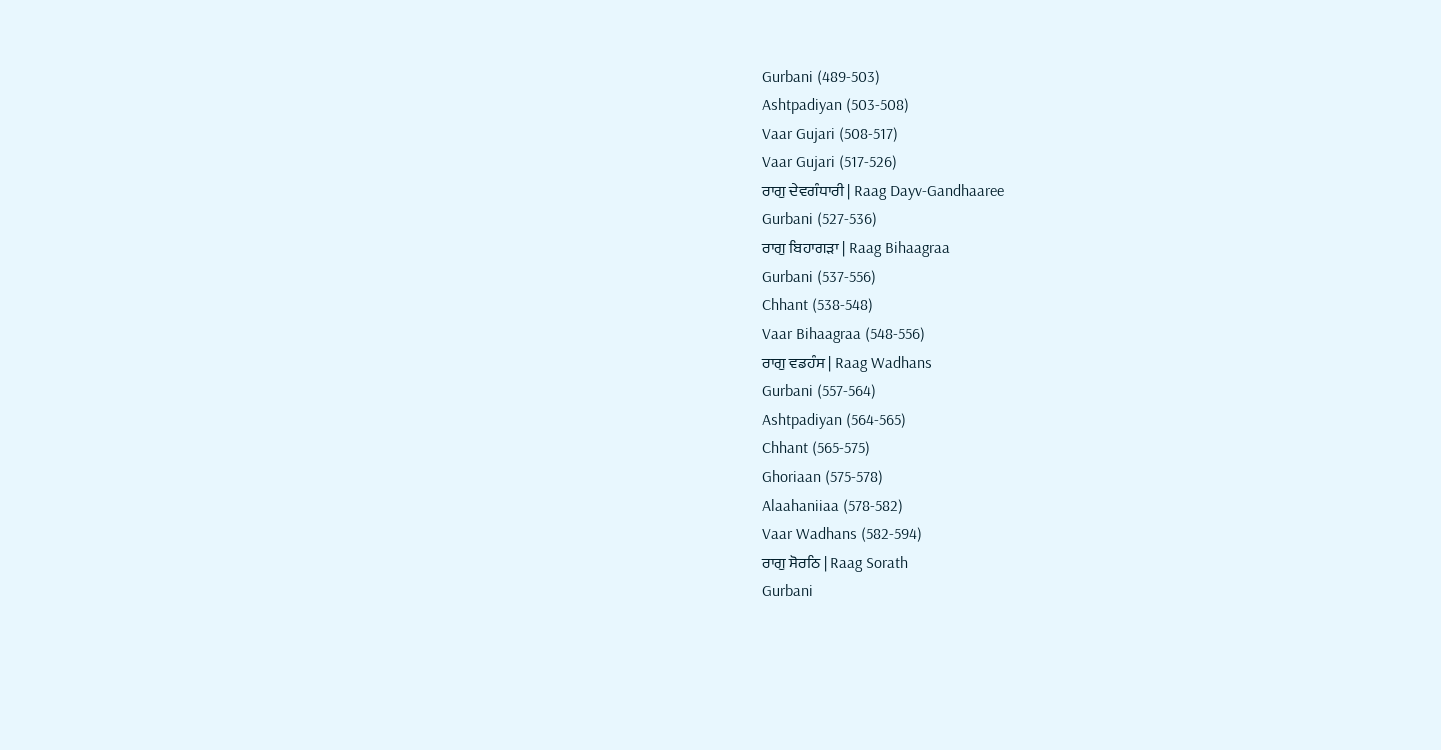Gurbani (489-503)
Ashtpadiyan (503-508)
Vaar Gujari (508-517)
Vaar Gujari (517-526)
ਰਾਗੁ ਦੇਵਗੰਧਾਰੀ | Raag Dayv-Gandhaaree
Gurbani (527-536)
ਰਾਗੁ ਬਿਹਾਗੜਾ | Raag Bihaagraa
Gurbani (537-556)
Chhant (538-548)
Vaar Bihaagraa (548-556)
ਰਾਗੁ ਵਡਹੰਸ | Raag Wadhans
Gurbani (557-564)
Ashtpadiyan (564-565)
Chhant (565-575)
Ghoriaan (575-578)
Alaahaniiaa (578-582)
Vaar Wadhans (582-594)
ਰਾਗੁ ਸੋਰਠਿ | Raag Sorath
Gurbani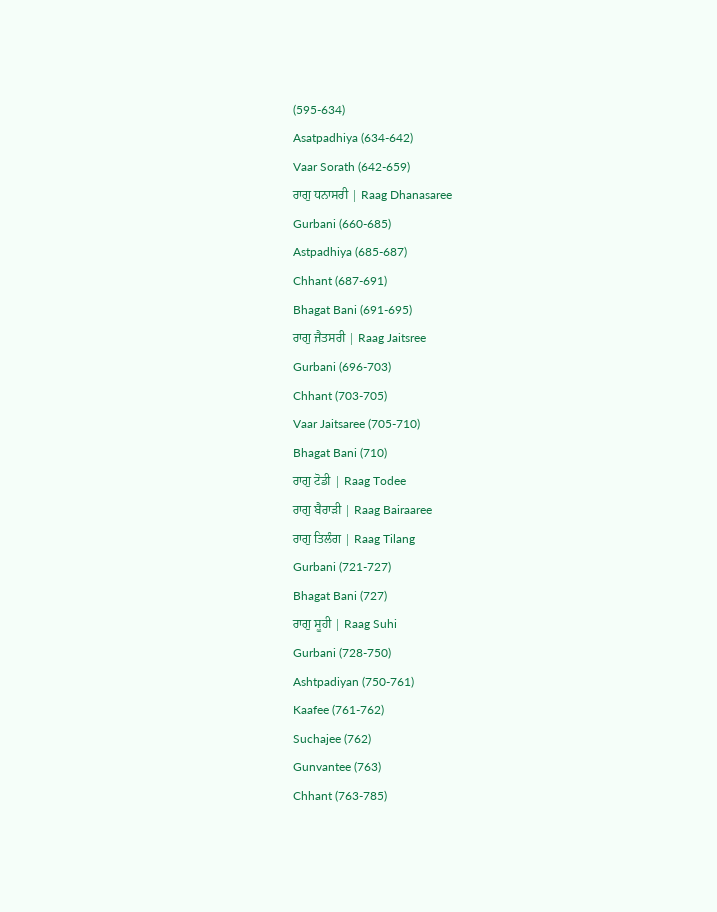(595-634)
Asatpadhiya (634-642)
Vaar Sorath (642-659)
ਰਾਗੁ ਧਨਾਸਰੀ | Raag Dhanasaree
Gurbani (660-685)
Astpadhiya (685-687)
Chhant (687-691)
Bhagat Bani (691-695)
ਰਾਗੁ ਜੈਤਸਰੀ | Raag Jaitsree
Gurbani (696-703)
Chhant (703-705)
Vaar Jaitsaree (705-710)
Bhagat Bani (710)
ਰਾਗੁ ਟੋਡੀ | Raag Todee
ਰਾਗੁ ਬੈਰਾੜੀ | Raag Bairaaree
ਰਾਗੁ ਤਿਲੰਗ | Raag Tilang
Gurbani (721-727)
Bhagat Bani (727)
ਰਾਗੁ ਸੂਹੀ | Raag Suhi
Gurbani (728-750)
Ashtpadiyan (750-761)
Kaafee (761-762)
Suchajee (762)
Gunvantee (763)
Chhant (763-785)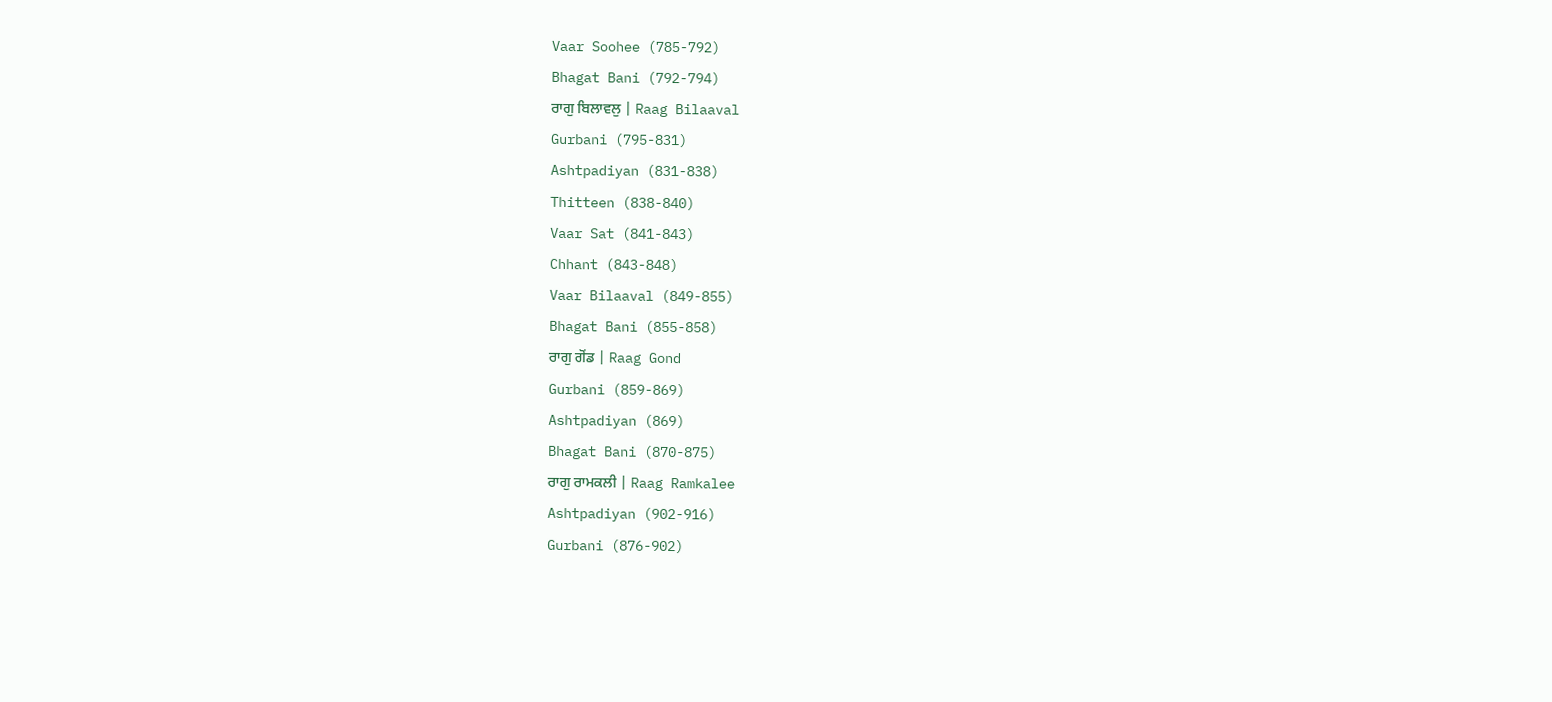Vaar Soohee (785-792)
Bhagat Bani (792-794)
ਰਾਗੁ ਬਿਲਾਵਲੁ | Raag Bilaaval
Gurbani (795-831)
Ashtpadiyan (831-838)
Thitteen (838-840)
Vaar Sat (841-843)
Chhant (843-848)
Vaar Bilaaval (849-855)
Bhagat Bani (855-858)
ਰਾਗੁ ਗੋਂਡ | Raag Gond
Gurbani (859-869)
Ashtpadiyan (869)
Bhagat Bani (870-875)
ਰਾਗੁ ਰਾਮਕਲੀ | Raag Ramkalee
Ashtpadiyan (902-916)
Gurbani (876-902)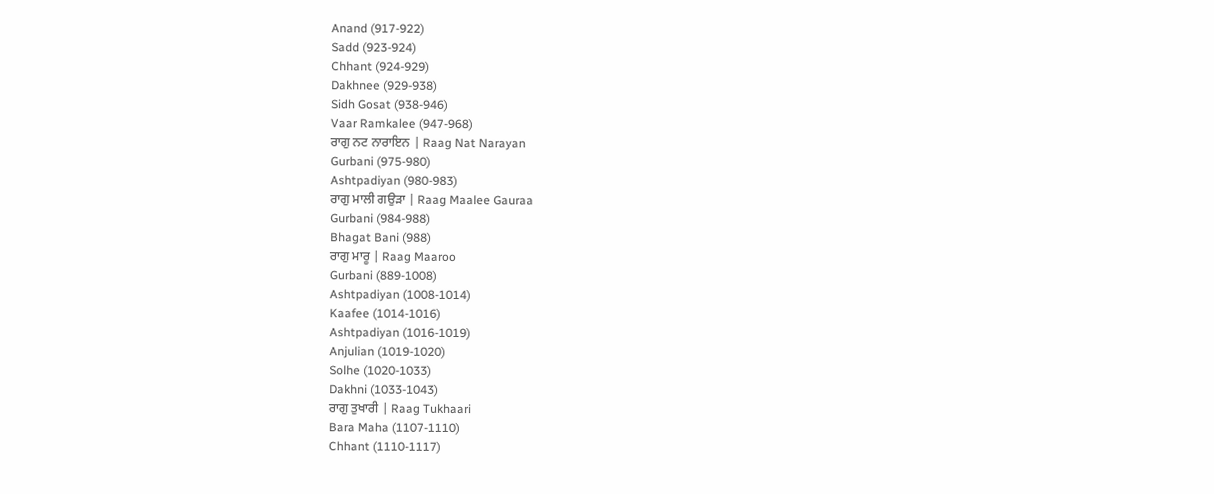Anand (917-922)
Sadd (923-924)
Chhant (924-929)
Dakhnee (929-938)
Sidh Gosat (938-946)
Vaar Ramkalee (947-968)
ਰਾਗੁ ਨਟ ਨਾਰਾਇਨ | Raag Nat Narayan
Gurbani (975-980)
Ashtpadiyan (980-983)
ਰਾਗੁ ਮਾਲੀ ਗਉੜਾ | Raag Maalee Gauraa
Gurbani (984-988)
Bhagat Bani (988)
ਰਾਗੁ ਮਾਰੂ | Raag Maaroo
Gurbani (889-1008)
Ashtpadiyan (1008-1014)
Kaafee (1014-1016)
Ashtpadiyan (1016-1019)
Anjulian (1019-1020)
Solhe (1020-1033)
Dakhni (1033-1043)
ਰਾਗੁ ਤੁਖਾਰੀ | Raag Tukhaari
Bara Maha (1107-1110)
Chhant (1110-1117)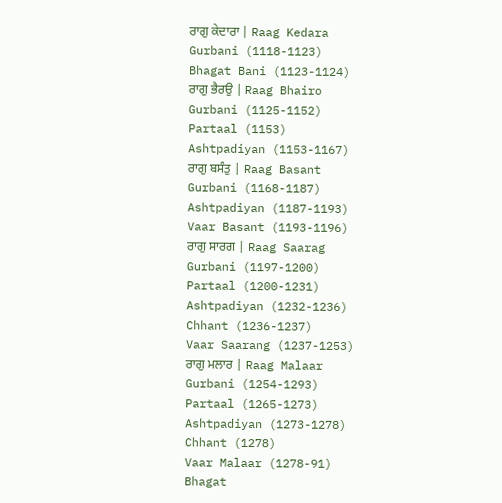ਰਾਗੁ ਕੇਦਾਰਾ | Raag Kedara
Gurbani (1118-1123)
Bhagat Bani (1123-1124)
ਰਾਗੁ ਭੈਰਉ | Raag Bhairo
Gurbani (1125-1152)
Partaal (1153)
Ashtpadiyan (1153-1167)
ਰਾਗੁ ਬਸੰਤੁ | Raag Basant
Gurbani (1168-1187)
Ashtpadiyan (1187-1193)
Vaar Basant (1193-1196)
ਰਾਗੁ ਸਾਰਗ | Raag Saarag
Gurbani (1197-1200)
Partaal (1200-1231)
Ashtpadiyan (1232-1236)
Chhant (1236-1237)
Vaar Saarang (1237-1253)
ਰਾਗੁ ਮਲਾਰ | Raag Malaar
Gurbani (1254-1293)
Partaal (1265-1273)
Ashtpadiyan (1273-1278)
Chhant (1278)
Vaar Malaar (1278-91)
Bhagat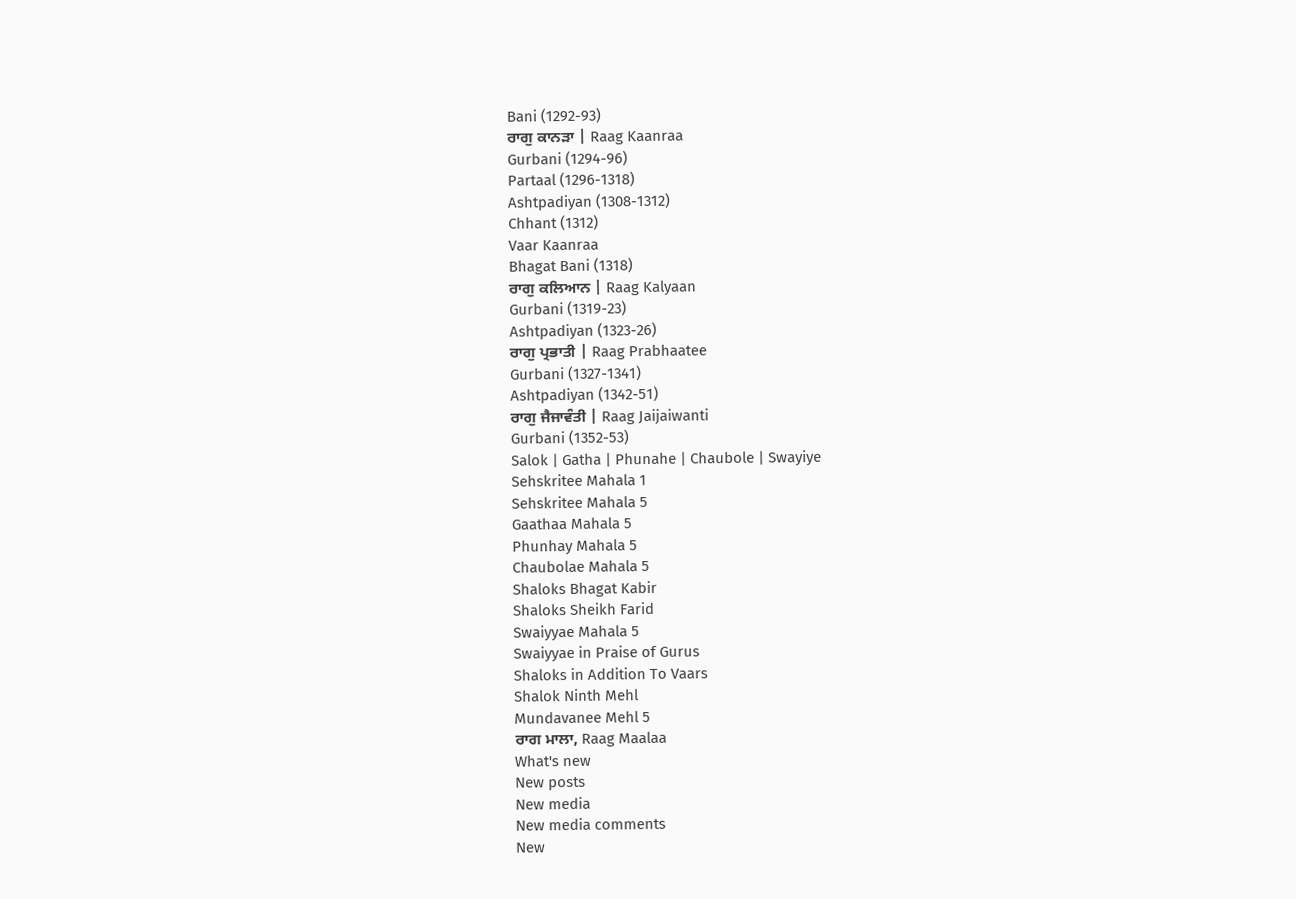Bani (1292-93)
ਰਾਗੁ ਕਾਨੜਾ | Raag Kaanraa
Gurbani (1294-96)
Partaal (1296-1318)
Ashtpadiyan (1308-1312)
Chhant (1312)
Vaar Kaanraa
Bhagat Bani (1318)
ਰਾਗੁ ਕਲਿਆਨ | Raag Kalyaan
Gurbani (1319-23)
Ashtpadiyan (1323-26)
ਰਾਗੁ ਪ੍ਰਭਾਤੀ | Raag Prabhaatee
Gurbani (1327-1341)
Ashtpadiyan (1342-51)
ਰਾਗੁ ਜੈਜਾਵੰਤੀ | Raag Jaijaiwanti
Gurbani (1352-53)
Salok | Gatha | Phunahe | Chaubole | Swayiye
Sehskritee Mahala 1
Sehskritee Mahala 5
Gaathaa Mahala 5
Phunhay Mahala 5
Chaubolae Mahala 5
Shaloks Bhagat Kabir
Shaloks Sheikh Farid
Swaiyyae Mahala 5
Swaiyyae in Praise of Gurus
Shaloks in Addition To Vaars
Shalok Ninth Mehl
Mundavanee Mehl 5
ਰਾਗ ਮਾਲਾ, Raag Maalaa
What's new
New posts
New media
New media comments
New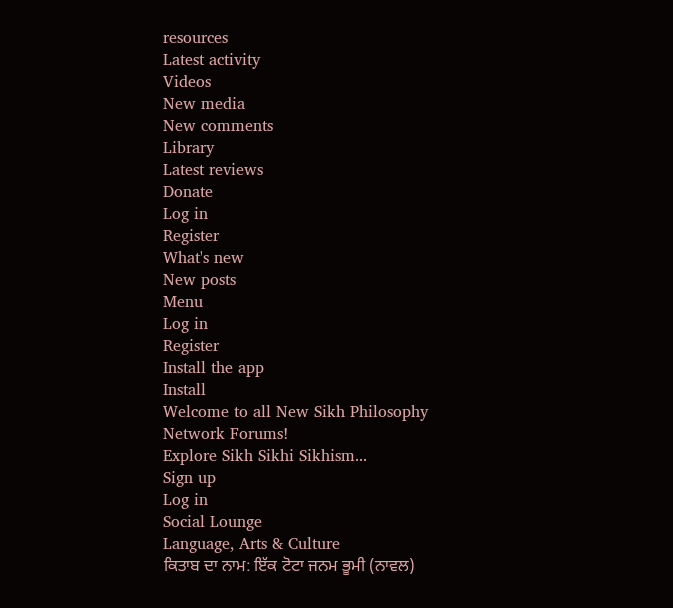resources
Latest activity
Videos
New media
New comments
Library
Latest reviews
Donate
Log in
Register
What's new
New posts
Menu
Log in
Register
Install the app
Install
Welcome to all New Sikh Philosophy Network Forums!
Explore Sikh Sikhi Sikhism...
Sign up
Log in
Social Lounge
Language, Arts & Culture
ਕਿਤਾਬ ਦਾ ਨਾਮ: ਇੱਕ ਟੋਟਾ ਜਨਮ ਭੂਮੀ (ਨਾਵਲ)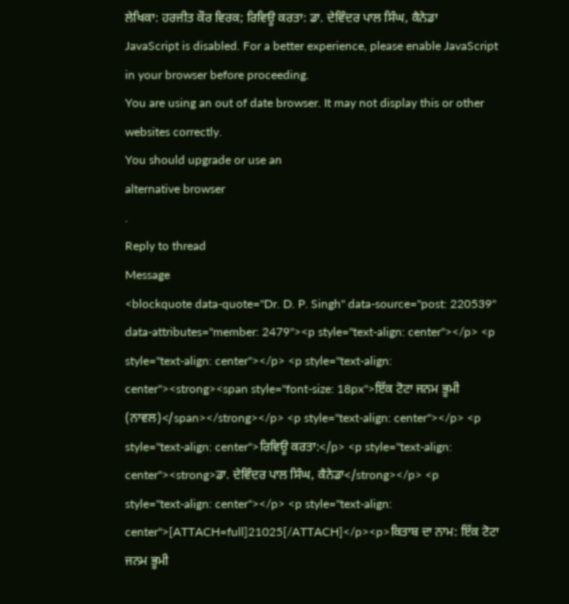ਲੇਖਿਕਾ: ਹਰਜੀਤ ਕੌਰ ਵਿਰਕ; ਰਿਵਿਊ ਕਰਤਾ: ਡਾ. ਦੇਵਿੰਦਰ ਪਾਲ ਸਿੰਘ, ਕੈਨੇਡਾ
JavaScript is disabled. For a better experience, please enable JavaScript in your browser before proceeding.
You are using an out of date browser. It may not display this or other websites correctly.
You should upgrade or use an
alternative browser
.
Reply to thread
Message
<blockquote data-quote="Dr. D. P. Singh" data-source="post: 220539" data-attributes="member: 2479"><p style="text-align: center"></p> <p style="text-align: center"></p> <p style="text-align: center"><strong><span style="font-size: 18px">ਇੱਕ ਟੋਟਾ ਜਨਮ ਭੂਮੀ (ਨਾਵਲ)</span></strong></p> <p style="text-align: center"></p> <p style="text-align: center">ਰਿਵਿਊ ਕਰਤਾ:</p> <p style="text-align: center"><strong>ਡਾ. ਦੇਵਿੰਦਰ ਪਾਲ ਸਿੰਘ, ਕੈਨੇਡਾ</strong></p> <p style="text-align: center"></p> <p style="text-align: center">[ATTACH=full]21025[/ATTACH]</p><p>ਕਿਤਾਬ ਦਾ ਨਾਮ: ਇੱਕ ਟੋਟਾ ਜਨਮ ਭੂਮੀ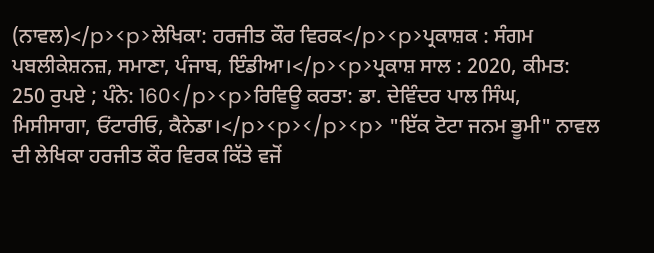(ਨਾਵਲ)</p><p>ਲੇਖਿਕਾ: ਹਰਜੀਤ ਕੌਰ ਵਿਰਕ</p><p>ਪ੍ਰਕਾਸ਼ਕ : ਸੰਗਮ ਪਬਲੀਕੇਸ਼ਨਜ਼, ਸਮਾਣਾ, ਪੰਜਾਬ, ਇੰਡੀਆ।</p><p>ਪ੍ਰਕਾਸ਼ ਸਾਲ : 2020, ਕੀਮਤ: 250 ਰੁਪਏ ; ਪੰਨੇ: 160</p><p>ਰਿਵਿਊ ਕਰਤਾ: ਡਾ. ਦੇਵਿੰਦਰ ਪਾਲ ਸਿੰਘ, ਮਿਸੀਸਾਗਾ, ਓਂਟਾਰੀਓ, ਕੈਨੇਡਾ।</p><p></p><p> "ਇੱਕ ਟੋਟਾ ਜਨਮ ਭੂਮੀ" ਨਾਵਲ ਦੀ ਲੇਖਿਕਾ ਹਰਜੀਤ ਕੌਰ ਵਿਰਕ ਕਿੱਤੇ ਵਜੋਂ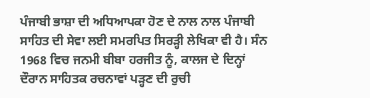ਪੰਜਾਬੀ ਭਾਸ਼ਾ ਦੀ ਅਧਿਆਪਕਾ ਹੋਣ ਦੇ ਨਾਲ ਨਾਲ ਪੰਜਾਬੀ ਸਾਹਿਤ ਦੀ ਸੇਵਾ ਲਈ ਸਮਰਪਿਤ ਸਿਰੜ੍ਹੀ ਲੇਖਿਕਾ ਵੀ ਹੈ। ਸੰਨ 1968 ਵਿਚ ਜਨਮੀ ਬੀਬਾ ਹਰਜੀਤ ਨੂੰ, ਕਾਲਜ ਦੇ ਦਿਨ੍ਹਾਂ ਦੌਰਾਨ ਸਾਹਿਤਕ ਰਚਨਾਵਾਂ ਪੜ੍ਹਣ ਦੀ ਰੁਚੀ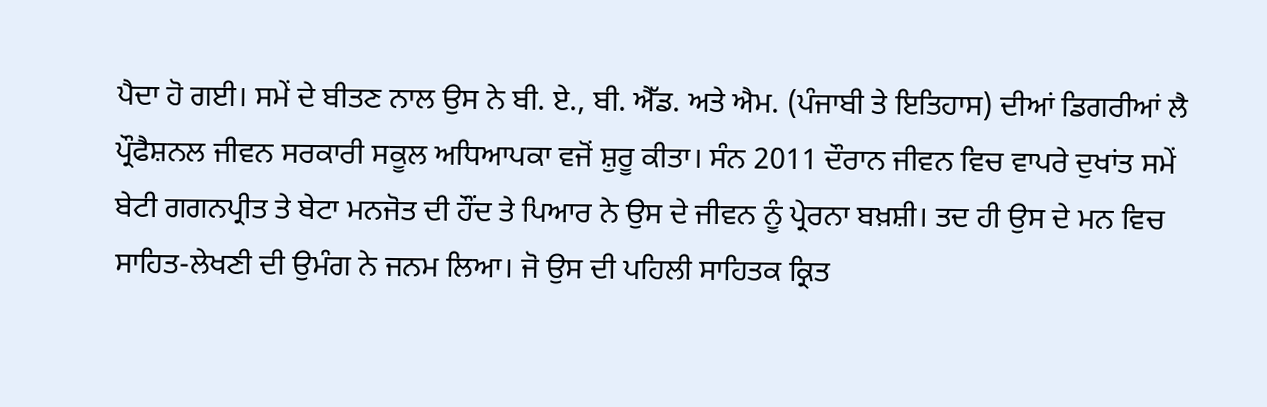ਪੈਦਾ ਹੋ ਗਈ। ਸਮੇਂ ਦੇ ਬੀਤਣ ਨਾਲ ਉਸ ਨੇ ਬੀ. ਏ., ਬੀ. ਐੱਡ. ਅਤੇ ਐਮ. (ਪੰਜਾਬੀ ਤੇ ਇਤਿਹਾਸ) ਦੀਆਂ ਡਿਗਰੀਆਂ ਲੈ ਪ੍ਰੌਫੈਸ਼ਨਲ ਜੀਵਨ ਸਰਕਾਰੀ ਸਕੂਲ ਅਧਿਆਪਕਾ ਵਜੋਂ ਸ਼ੁਰੂ ਕੀਤਾ। ਸੰਨ 2011 ਦੌਰਾਨ ਜੀਵਨ ਵਿਚ ਵਾਪਰੇ ਦੁਖਾਂਤ ਸਮੇਂ ਬੇਟੀ ਗਗਨਪ੍ਰੀਤ ਤੇ ਬੇਟਾ ਮਨਜੋਤ ਦੀ ਹੌਂਦ ਤੇ ਪਿਆਰ ਨੇ ਉਸ ਦੇ ਜੀਵਨ ਨੂੰ ਪ੍ਰੇਰਨਾ ਬਖ਼ਸ਼ੀ। ਤਦ ਹੀ ਉਸ ਦੇ ਮਨ ਵਿਚ ਸਾਹਿਤ-ਲੇਖਣੀ ਦੀ ਉਮੰਗ ਨੇ ਜਨਮ ਲਿਆ। ਜੋ ਉਸ ਦੀ ਪਹਿਲੀ ਸਾਹਿਤਕ ਕ੍ਰਿਤ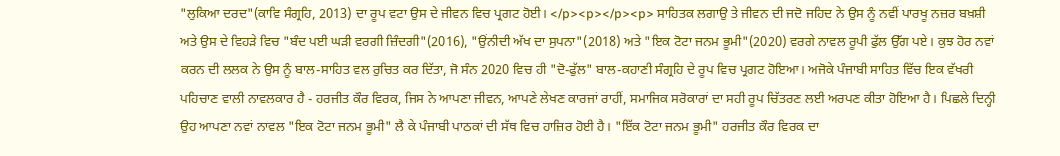"ਲੁਕਿਆ ਦਰਦ"(ਕਾਵਿ ਸੰਗ੍ਰਹਿ, 2013) ਦਾ ਰੂਪ ਵਟਾ ਉਸ ਦੇ ਜੀਵਨ ਵਿਚ ਪ੍ਰਗਟ ਹੋਈ। </p><p></p><p> ਸਾਹਿਤਕ ਲਗਾਉ ਤੇ ਜੀਵਨ ਦੀ ਜਦੋ ਜਹਿਦ ਨੇ ਉਸ ਨੂੰ ਨਵੀਂ ਪਾਰਖੂ ਨਜ਼ਰ ਬਖ਼ਸ਼ੀ ਅਤੇ ਉਸ ਦੇ ਵਿਹੜੇ ਵਿਚ "ਬੰਦ ਪਈ ਘੜੀ ਵਰਗੀ ਜ਼ਿੰਦਗੀ"(2016), "ਉਂਨੀਦੀ ਅੱਖ ਦਾ ਸੁਪਨਾ"(2018) ਅਤੇ "ਇਕ ਟੋਟਾ ਜਨਮ ਭੂਮੀ"(2020) ਵਰਗੇ ਨਾਵਲ ਰੂਪੀ ਫੁੱਲ ਉੱਗ ਪਏ। ਕੁਝ ਹੋਰ ਨਵਾਂ ਕਰਨ ਦੀ ਲਲਕ ਨੇ ਉਸ ਨੂੰ ਬਾਲ-ਸਾਹਿਤ ਵਲ ਰੁਚਿਤ ਕਰ ਦਿੱਤਾ, ਜੋ ਸੰਨ 2020 ਵਿਚ ਹੀ "ਦੋ-ਫੁੱਲ" ਬਾਲ-ਕਹਾਣੀ ਸੰਗ੍ਰਹਿ ਦੇ ਰੂਪ ਵਿਚ ਪ੍ਰਗਟ ਹੋਇਆ। ਅਜੋਕੇ ਪੰਜਾਬੀ ਸਾਹਿਤ ਵਿੱਚ ਇਕ ਵੱਖਰੀ ਪਹਿਚਾਣ ਵਾਲੀ ਨਾਵਲਕਾਰ ਹੈ - ਹਰਜੀਤ ਕੌਰ ਵਿਰਕ, ਜਿਸ ਨੇ ਆਪਣਾ ਜੀਵਨ, ਆਪਣੇ ਲੇਖਣ ਕਾਰਜਾਂ ਰਾਹੀਂ, ਸਮਾਜਿਕ ਸਰੋਕਾਰਾਂ ਦਾ ਸਹੀ ਰੂਪ ਚਿੱਤਰਣ ਲਈ ਅਰਪਣ ਕੀਤਾ ਹੋਇਆ ਹੈ। ਪਿਛਲੇ ਦਿਨ੍ਹੀ ਉਹ ਆਪਣਾ ਨਵਾਂ ਨਾਵਲ "ਇਕ ਟੋਟਾ ਜਨਮ ਭੂਮੀ" ਲੈ ਕੇ ਪੰਜਾਬੀ ਪਾਠਕਾਂ ਦੀ ਸੱਥ ਵਿਚ ਹਾਜ਼ਿਰ ਹੋਈ ਹੈ। "ਇੱਕ ਟੋਟਾ ਜਨਮ ਭੂਮੀ" ਹਰਜੀਤ ਕੌਰ ਵਿਰਕ ਦਾ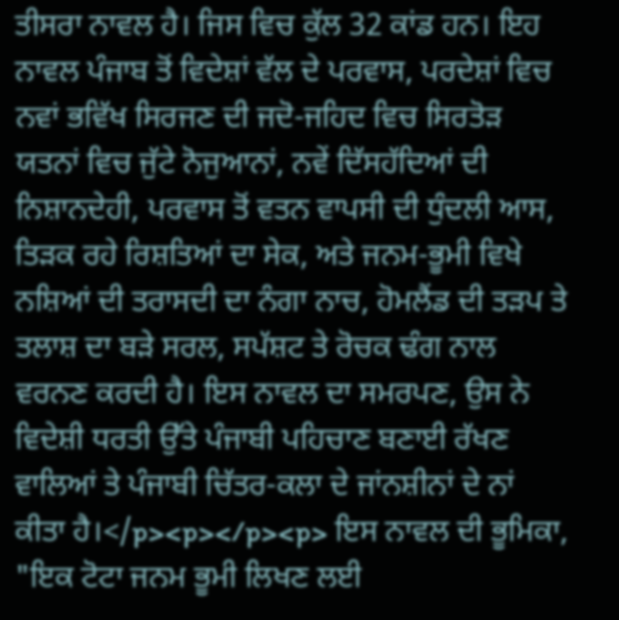ਤੀਸਰਾ ਨਾਵਲ ਹੈ। ਜਿਸ ਵਿਚ ਕੁੱਲ 32 ਕਾਂਡ ਹਨ। ਇਹ ਨਾਵਲ ਪੰਜਾਬ ਤੋਂ ਵਿਦੇਸ਼ਾਂ ਵੱਲ ਦੇ ਪਰਵਾਸ, ਪਰਦੇਸ਼ਾਂ ਵਿਚ ਨਵਾਂ ਭਵਿੱਖ ਸਿਰਜਣ ਦੀ ਜਦੋ-ਜਹਿਦ ਵਿਚ ਸਿਰਤੋੜ ਯਤਨਾਂ ਵਿਚ ਜੁੱਟੇ ਨੋਜੁਆਨਾਂ, ਨਵੇਂ ਦਿੱਸਹੱਦਿਆਂ ਦੀ ਨਿਸ਼ਾਨਦੇਹੀ, ਪਰਵਾਸ ਤੋਂ ਵਤਨ ਵਾਪਸੀ ਦੀ ਧੁੰਦਲੀ ਆਸ, ਤਿੜਕ ਰਹੇ ਰਿਸ਼ਤਿਆਂ ਦਾ ਸੇਕ, ਅਤੇ ਜਨਮ-ਭੂਮੀ ਵਿਖੇ ਨਸ਼ਿਆਂ ਦੀ ਤਰਾਸਦੀ ਦਾ ਨੰਗਾ ਨਾਚ, ਹੋਮਲੈਂਡ ਦੀ ਤੜਪ ਤੇ ਤਲਾਸ਼ ਦਾ ਬੜੇ ਸਰਲ, ਸਪੱਸ਼ਟ ਤੇ ਰੋਚਕ ਢੰਗ ਨਾਲ ਵਰਨਣ ਕਰਦੀ ਹੈ। ਇਸ ਨਾਵਲ ਦਾ ਸਮਰਪਣ, ਉਸ ਨੇ ਵਿਦੇਸ਼ੀ ਧਰਤੀ ਉੱਤੇ ਪੰਜਾਬੀ ਪਹਿਚਾਣ ਬਣਾਈ ਰੱਖਣ ਵਾਲਿਆਂ ਤੇ ਪੰਜਾਬੀ ਚਿੱਤਰ-ਕਲਾ ਦੇ ਜਾਂਨਸ਼ੀਨਾਂ ਦੇ ਨਾਂ ਕੀਤਾ ਹੈ।</p><p></p><p> ਇਸ ਨਾਵਲ ਦੀ ਭੂਮਿਕਾ, "ਇਕ ਟੋਟਾ ਜਨਮ ਭੂਮੀ ਲਿਖਣ ਲਈ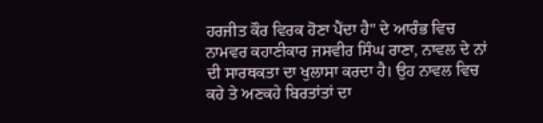ਹਰਜੀਤ ਕੌਰ ਵਿਰਕ ਹੋਣਾ ਪੈਂਦਾ ਹੈ" ਦੇ ਆਰੰਭ ਵਿਚ ਨਾਮਵਰ ਕਹਾਣੀਕਾਰ ਜਸਵੀਰ ਸਿੰਘ ਰਾਣਾ, ਨਾਵਲ ਦੇ ਨਾਂ ਦੀ ਸਾਰਥਕਤਾ ਦਾ ਖੁਲਾਸਾ ਕਰਦਾ ਹੈ। ਉਹ ਨਾਵਲ ਵਿਚ ਕਹੇ ਤੇ ਅਣਕਹੇ ਬਿਰਤਾਂਤਾਂ ਦਾ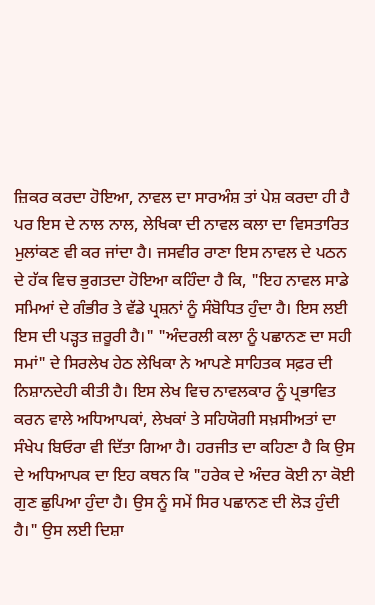ਜ਼ਿਕਰ ਕਰਦਾ ਹੋਇਆ, ਨਾਵਲ ਦਾ ਸਾਰਅੰਸ਼ ਤਾਂ ਪੇਸ਼ ਕਰਦਾ ਹੀ ਹੈ ਪਰ ਇਸ ਦੇ ਨਾਲ ਨਾਲ, ਲੇਖਿਕਾ ਦੀ ਨਾਵਲ ਕਲਾ ਦਾ ਵਿਸਤਾਰਿਤ ਮੁਲਾਂਕਣ ਵੀ ਕਰ ਜਾਂਦਾ ਹੈ। ਜਸਵੀਰ ਰਾਣਾ ਇਸ ਨਾਵਲ ਦੇ ਪਠਨ ਦੇ ਹੱਕ ਵਿਚ ਭੁਗਤਦਾ ਹੋਇਆ ਕਹਿੰਦਾ ਹੈ ਕਿ, "ਇਹ ਨਾਵਲ ਸਾਡੇ ਸਮਿਆਂ ਦੇ ਗੰਭੀਰ ਤੇ ਵੱਡੇ ਪ੍ਰਸ਼ਨਾਂ ਨੂੰ ਸੰਬੋਧਿਤ ਹੁੰਦਾ ਹੈ। ਇਸ ਲਈ ਇਸ ਦੀ ਪੜ੍ਹਤ ਜ਼ਰੂਰੀ ਹੈ।" "ਅੰਦਰਲੀ ਕਲਾ ਨੂੰ ਪਛਾਨਣ ਦਾ ਸਹੀ ਸਮਾਂ" ਦੇ ਸਿਰਲੇਖ ਹੇਠ ਲੇਖਿਕਾ ਨੇ ਆਪਣੇ ਸਾਹਿਤਕ ਸਫ਼ਰ ਦੀ ਨਿਸ਼ਾਨਦੇਹੀ ਕੀਤੀ ਹੈ। ਇਸ ਲੇਖ ਵਿਚ ਨਾਵਲਕਾਰ ਨੂੰ ਪ੍ਰਭਾਵਿਤ ਕਰਨ ਵਾਲੇ ਅਧਿਆਪਕਾਂ, ਲੇਖਕਾਂ ਤੇ ਸਹਿਯੋਗੀ ਸਖ਼ਸੀਅਤਾਂ ਦਾ ਸੰਖੇਪ ਬਿਓਰਾ ਵੀ ਦਿੱਤਾ ਗਿਆ ਹੈ। ਹਰਜੀਤ ਦਾ ਕਹਿਣਾ ਹੈ ਕਿ ਉਸ ਦੇ ਅਧਿਆਪਕ ਦਾ ਇਹ ਕਥਨ ਕਿ "ਹਰੇਕ ਦੇ ਅੰਦਰ ਕੋਈ ਨਾ ਕੋਈ ਗੁਣ ਛੁਪਿਆ ਹੁੰਦਾ ਹੈ। ਉਸ ਨੂੰ ਸਮੇਂ ਸਿਰ ਪਛਾਨਣ ਦੀ ਲੋੜ ਹੁੰਦੀ ਹੈ।" ਉਸ ਲਈ ਦਿਸ਼ਾ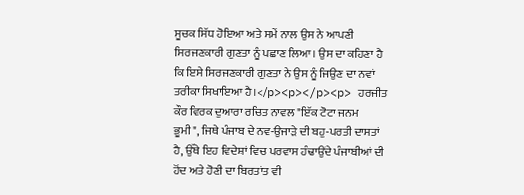ਸੂਚਕ ਸਿੱਧ ਹੋਇਆ ਅਤੇ ਸਮੇਂ ਨਾਲ ਉਸ ਨੇ ਆਪਣੀ ਸਿਰਜਣਕਾਰੀ ਗੁਣਤਾ ਨੂੰ ਪਛਾਣ ਲਿਆ। ਉਸ ਦਾ ਕਹਿਣਾ ਹੈ ਕਿ ਇਸੇ ਸਿਰਜਣਕਾਰੀ ਗੁਣਤਾ ਨੇ ਉਸ ਨੂੰ ਜਿਉਣ ਦਾ ਨਵਾਂ ਤਰੀਕਾ ਸਿਖਾਇਆ ਹੈ।</p><p></p><p> ਹਰਜੀਤ ਕੌਰ ਵਿਰਕ ਦੁਆਰਾ ਰਚਿਤ ਨਾਵਲ "ਇੱਕ ਟੋਟਾ ਜਨਮ ਭੂਮੀ", ਜਿਥੇ ਪੰਜਾਬ ਦੇ ਨਵ-ਉਜਾੜੇ ਦੀ ਬਹੁ-ਪਰਤੀ ਦਾਸਤਾਂ ਹੈ, ਉੱਥੇ ਇਹ ਵਿਦੇਸ਼ਾਂ ਵਿਚ ਪਰਵਾਸ ਹੰਢਾਉਂਦੇ ਪੰਜਾਬੀਆਂ ਦੀ ਹੋਂਦ ਅਤੇ ਹੋਣੀ ਦਾ ਬਿਰਤਾਂਤ ਵੀ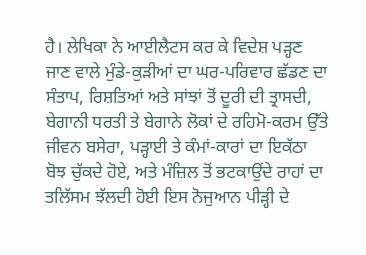ਹੈ। ਲੇਖਿਕਾ ਨੇ ਆਈਲੈਟਸ ਕਰ ਕੇ ਵਿਦੇਸ਼ ਪੜ੍ਹਣ ਜਾਣ ਵਾਲੇ ਮੁੰਡੇ-ਕੁੜੀਆਂ ਦਾ ਘਰ-ਪਰਿਵਾਰ ਛੱਡਣ ਦਾ ਸੰਤਾਪ, ਰਿਸ਼ਤਿਆਂ ਅਤੇ ਸਾਂਝਾਂ ਤੋਂ ਦੂਰੀ ਦੀ ਤ੍ਰਾਸਦੀ, ਬੇਗਾਨੀ ਧਰਤੀ ਤੇ ਬੇਗਾਨੇ ਲੋਕਾਂ ਦੇ ਰਹਿਮੋ-ਕਰਮ ਉੱਤੇ ਜੀਵਨ ਬਸੇਰਾ, ਪੜ੍ਹਾਈ ਤੇ ਕੰਮਾਂ-ਕਾਰਾਂ ਦਾ ਇਕੱਠਾ ਬੋਝ ਚੁੱਕਦੇ ਹੋਏ, ਅਤੇ ਮੰਜ਼ਿਲ ਤੋਂ ਭਟਕਾਉਂਦੇ ਰਾਹਾਂ ਦਾ ਤਲਿੱਸਮ ਝੱਲਦੀ ਹੋਈ ਇਸ ਨੋਜੁਆਨ ਪੀੜ੍ਹੀ ਦੇ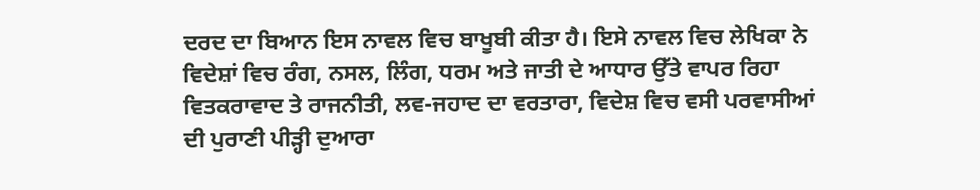ਦਰਦ ਦਾ ਬਿਆਨ ਇਸ ਨਾਵਲ ਵਿਚ ਬਾਖੂਬੀ ਕੀਤਾ ਹੈ। ਇਸੇ ਨਾਵਲ ਵਿਚ ਲੇਖਿਕਾ ਨੇ ਵਿਦੇਸ਼ਾਂ ਵਿਚ ਰੰਗ, ਨਸਲ, ਲਿੰਗ, ਧਰਮ ਅਤੇ ਜਾਤੀ ਦੇ ਆਧਾਰ ਉੱਤੇ ਵਾਪਰ ਰਿਹਾ ਵਿਤਕਰਾਵਾਦ ਤੇ ਰਾਜਨੀਤੀ, ਲਵ-ਜਹਾਦ ਦਾ ਵਰਤਾਰਾ, ਵਿਦੇਸ਼ ਵਿਚ ਵਸੀ ਪਰਵਾਸੀਆਂ ਦੀ ਪੁਰਾਣੀ ਪੀੜ੍ਹੀ ਦੁਆਰਾ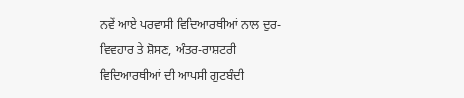ਨਵੇਂ ਆਏ ਪਰਵਾਸੀ ਵਿਦਿਆਰਥੀਆਂ ਨਾਲ ਦੁਰ-ਵਿਵਹਾਰ ਤੇ ਸ਼ੋਸਣ, ਅੰਤਰ-ਰਾਸ਼ਟਰੀ ਵਿਦਿਆਰਥੀਆਂ ਦੀ ਆਪਸੀ ਗੁਟਬੰਦੀ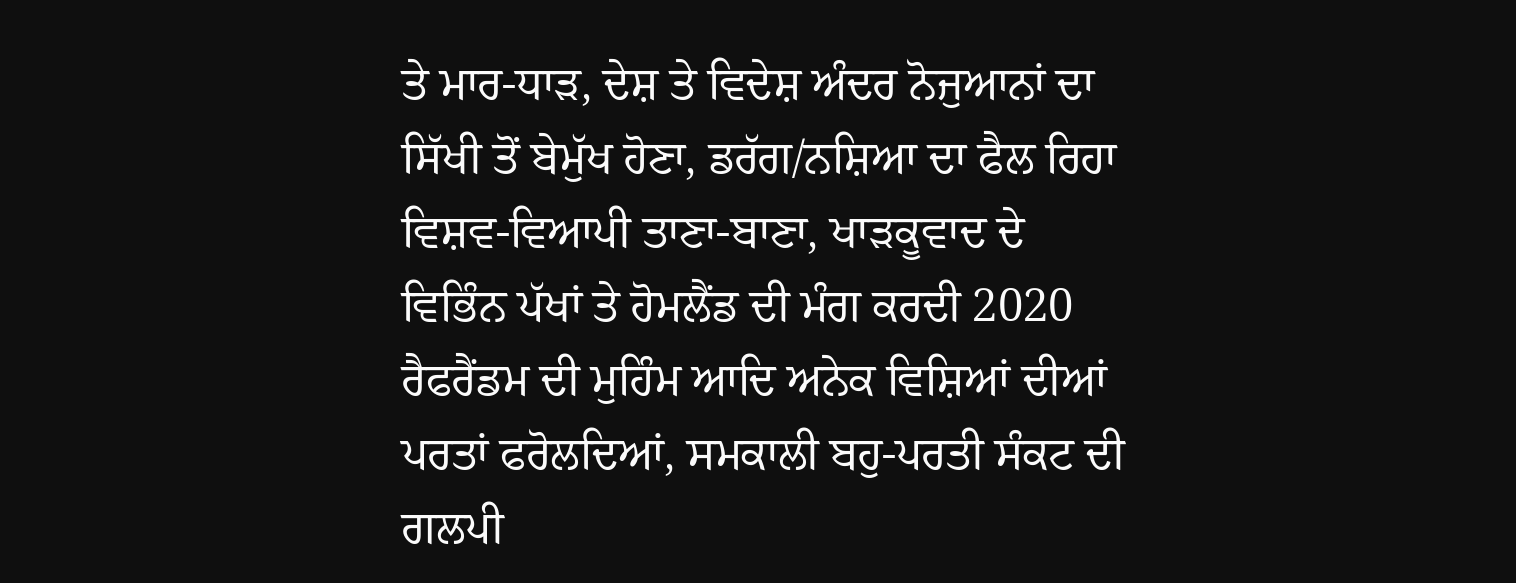ਤੇ ਮਾਰ-ਧਾੜ, ਦੇਸ਼ ਤੇ ਵਿਦੇਸ਼ ਅੰਦਰ ਨੋਜੁਆਨਾਂ ਦਾ ਸਿੱਖੀ ਤੋਂ ਬੇਮੁੱਖ ਹੋਣਾ, ਡਰੱਗ/ਨਸ਼ਿਆ ਦਾ ਫੈਲ ਰਿਹਾ ਵਿਸ਼ਵ-ਵਿਆਪੀ ਤਾਣਾ-ਬਾਣਾ, ਖਾੜਕੂਵਾਦ ਦੇ ਵਿਭਿੰਨ ਪੱਖਾਂ ਤੇ ਹੋਮਲੈਂਡ ਦੀ ਮੰਗ ਕਰਦੀ 2020 ਰੈਫਰੈਂਡਮ ਦੀ ਮੁਹਿੰਮ ਆਦਿ ਅਨੇਕ ਵਿਸ਼ਿਆਂ ਦੀਆਂ ਪਰਤਾਂ ਫਰੋਲਦਿਆਂ, ਸਮਕਾਲੀ ਬਹੁ-ਪਰਤੀ ਸੰਕਟ ਦੀ ਗਲਪੀ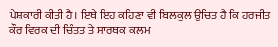ਪੇਸ਼ਕਾਰੀ ਕੀਤੀ ਹੈ। ਇਥੇ ਇਹ ਕਹਿਣਾ ਵੀ ਬਿਲਕੁਲ ਉਚਿਤ ਹੈ ਕਿ ਹਰਜੀਤ ਕੌਰ ਵਿਰਕ ਦੀ ਚਿੰਤਤ ਤੇ ਸਾਰਥਕ ਕਲਮ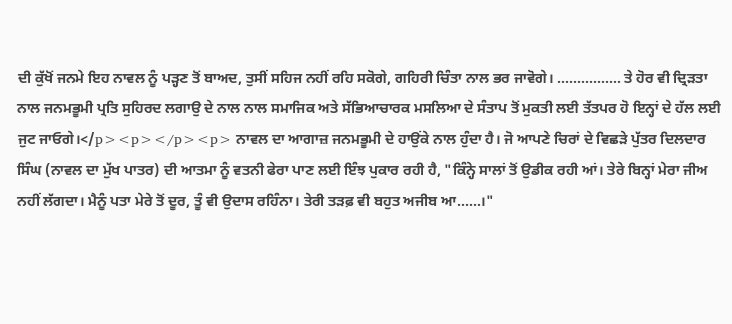ਦੀ ਕੁੱਖੋਂ ਜਨਮੇ ਇਹ ਨਾਵਲ ਨੂੰ ਪੜ੍ਹਣ ਤੋਂ ਬਾਅਦ, ਤੁਸੀਂ ਸਹਿਜ ਨਹੀਂ ਰਹਿ ਸਕੋਗੇ, ਗਹਿਰੀ ਚਿੰਤਾ ਨਾਲ ਭਰ ਜਾਵੋਗੇ। ................ ਤੇ ਹੋਰ ਵੀ ਦ੍ਰਿੜਤਾ ਨਾਲ ਜਨਮਭੂਮੀ ਪ੍ਰਤਿ ਸੁਹਿਰਦ ਲਗਾਉ ਦੇ ਨਾਲ ਨਾਲ ਸਮਾਜਿਕ ਅਤੇ ਸੱਭਿਆਚਾਰਕ ਮਸਲਿਆ ਦੇ ਸੰਤਾਪ ਤੋਂ ਮੁਕਤੀ ਲਈ ਤੱਤਪਰ ਹੋ ਇਨ੍ਹਾਂ ਦੇ ਹੱਲ ਲਈ ਜੁਟ ਜਾਓਗੇ।</p><p></p><p> ਨਾਵਲ ਦਾ ਆਗਾਜ਼ ਜਨਮਭੂਮੀ ਦੇ ਹਾਉਂਕੇ ਨਾਲ ਹੁੰਦਾ ਹੈ। ਜੋ ਆਪਣੇ ਚਿਰਾਂ ਦੇ ਵਿਛੜੇ ਪੁੱਤਰ ਦਿਲਦਾਰ ਸਿੰਘ (ਨਾਵਲ ਦਾ ਮੁੱਖ ਪਾਤਰ) ਦੀ ਆਤਮਾ ਨੂੰ ਵਤਨੀ ਫੇਰਾ ਪਾਣ ਲਈ ਇੰਝ ਪੁਕਾਰ ਰਹੀ ਹੈ, "ਕਿੰਨ੍ਹੇ ਸਾਲਾਂ ਤੋਂ ਉਡੀਕ ਰਹੀ ਆਂ। ਤੇਰੇ ਬਿਨ੍ਹਾਂ ਮੇਰਾ ਜੀਅ ਨਹੀਂ ਲੱਗਦਾ। ਮੈਨੂੰ ਪਤਾ ਮੇਰੇ ਤੋਂ ਦੂਰ, ਤੂੰ ਵੀ ਉਦਾਸ ਰਹਿੰਨਾ। ਤੇਰੀ ਤੜਫ਼ ਵੀ ਬਹੁਤ ਅਜੀਬ ਆ......।"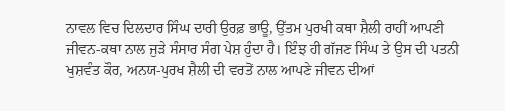ਨਾਵਲ ਵਿਚ ਦਿਲਦਾਰ ਸਿੰਘ ਦਾਰੀ ਉਰਫ਼ ਭਾਊ, ਉੱਤਮ ਪੁਰਖੀ ਕਥਾ ਸ਼ੈਲੀ ਰਾਹੀਂ ਆਪਣੀ ਜੀਵਨ-ਕਥਾ ਨਾਲ ਜੁੜੇ ਸੰਸਾਰ ਸੰਗ ਪੇਸ਼ ਹੁੰਦਾ ਹੈ। ਇੰਝ ਹੀ ਗੱਜਣ ਸਿੰਘ ਤੇ ਉਸ ਦੀ ਪਤਨੀ ਖੁਸ਼ਵੰਤ ਕੌਰ, ਅਨਯ-ਪੁਰਖ ਸ਼ੈਲੀ ਦੀ ਵਰਤੋਂ ਨਾਲ ਆਪਣੇ ਜੀਵਨ ਦੀਆਂ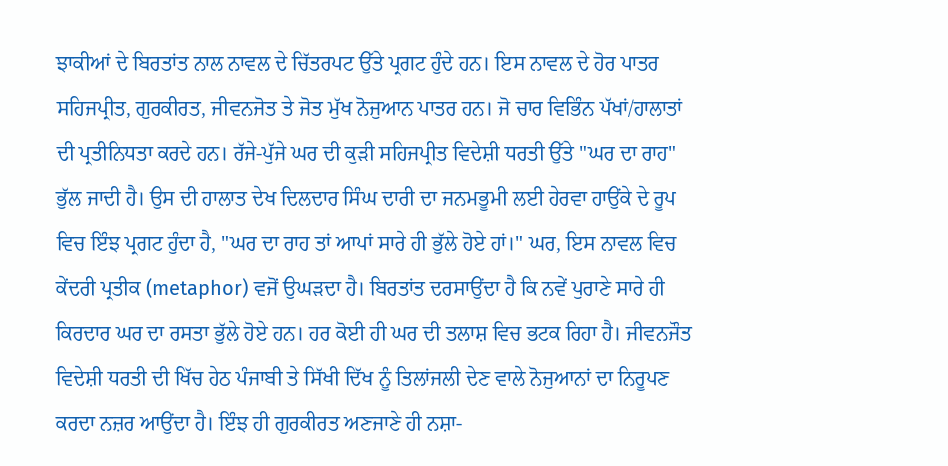ਝਾਕੀਆਂ ਦੇ ਬਿਰਤਾਂਤ ਨਾਲ ਨਾਵਲ ਦੇ ਚਿੱਤਰਪਟ ਉੱਤੇ ਪ੍ਰਗਟ ਹੁੰਦੇ ਹਨ। ਇਸ ਨਾਵਲ ਦੇ ਹੋਰ ਪਾਤਰ ਸਹਿਜਪ੍ਰੀਤ, ਗੁਰਕੀਰਤ, ਜੀਵਨਜੋਤ ਤੇ ਜੋਤ ਮੁੱਖ ਨੋਜੁਆਨ ਪਾਤਰ ਹਨ। ਜੋ ਚਾਰ ਵਿਭਿੰਨ ਪੱਖਾਂ/ਹਾਲਾਤਾਂ ਦੀ ਪ੍ਰਤੀਨਿਧਤਾ ਕਰਦੇ ਹਨ। ਰੱਜੇ-ਪੁੱਜੇ ਘਰ ਦੀ ਕੁੜੀ ਸਹਿਜਪ੍ਰੀਤ ਵਿਦੇਸ਼ੀ ਧਰਤੀ ਉੱਤੇ "ਘਰ ਦਾ ਰਾਹ" ਭੁੱਲ ਜਾਦੀ ਹੈ। ਉਸ ਦੀ ਹਾਲਾਤ ਦੇਖ ਦਿਲਦਾਰ ਸਿੰਘ ਦਾਰੀ ਦਾ ਜਨਮਭੂਮੀ ਲਈ ਹੇਰਵਾ ਹਾਉਂਕੇ ਦੇ ਰੂਪ ਵਿਚ ਇੰਝ ਪ੍ਰਗਟ ਹੁੰਦਾ ਹੈ, "ਘਰ ਦਾ ਰਾਹ ਤਾਂ ਆਪਾਂ ਸਾਰੇ ਹੀ ਭੁੱਲੇ ਹੋਏ ਹਾਂ।" ਘਰ, ਇਸ ਨਾਵਲ ਵਿਚ ਕੇਂਦਰੀ ਪ੍ਰਤੀਕ (metaphor) ਵਜੋਂ ਉਘੜਦਾ ਹੈ। ਬਿਰਤਾਂਤ ਦਰਸਾਉਂਦਾ ਹੈ ਕਿ ਨਵੇਂ ਪੁਰਾਣੇ ਸਾਰੇ ਹੀ ਕਿਰਦਾਰ ਘਰ ਦਾ ਰਸਤਾ ਭੁੱਲੇ ਹੋਏ ਹਨ। ਹਰ ਕੋਈ ਹੀ ਘਰ ਦੀ ਤਲਾਸ਼ ਵਿਚ ਭਟਕ ਰਿਹਾ ਹੈ। ਜੀਵਨਜੌਤ ਵਿਦੇਸ਼ੀ ਧਰਤੀ ਦੀ ਖਿੱਚ ਹੇਠ ਪੰਜਾਬੀ ਤੇ ਸਿੱਖੀ ਦਿੱਖ ਨੂੰ ਤਿਲਾਂਜਲੀ ਦੇਣ ਵਾਲੇ ਨੋਜੁਆਨਾਂ ਦਾ ਨਿਰੂਪਣ ਕਰਦਾ ਨਜ਼ਰ ਆਉਂਦਾ ਹੈ। ਇੰਝ ਹੀ ਗੁਰਕੀਰਤ ਅਣਜਾਣੇ ਹੀ ਨਸ਼ਾ-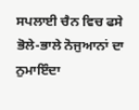ਸਪਲਾਈ ਚੈਨ ਵਿਚ ਫਸੇ ਭੋਲੇ-ਭਾਲੇ ਨੋਜੁਆਨਾਂ ਦਾ ਨੁਮਾਇੰਦਾ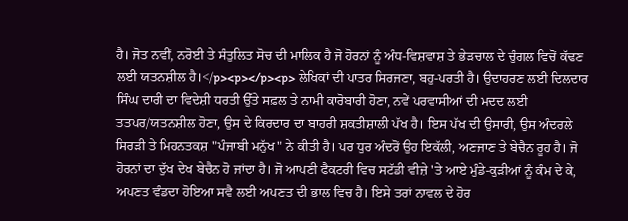ਹੈ। ਜੋਤ ਨਵੀਂ, ਨਰੋਈ ਤੇ ਸੰਤੁਲਿਤ ਸੋਚ ਦੀ ਮਾਲਿਕ ਹੈ ਜੋ ਹੋਰਨਾਂ ਨੂੰ ਅੰਧ-ਵਿਸ਼ਵਾਸ਼ ਤੇ ਭੇੜਚਾਲ ਦੇ ਚੁੰਗਲ ਵਿਚੋਂ ਕੱਢਣ ਲਈ ਯਤਨਸ਼ੀਲ ਹੈ।</p><p></p><p> ਲੇਖਿਕਾਂ ਦੀ ਪਾਤਰ ਸਿਰਜਣਾ, ਬਹੁ-ਪਰਤੀ ਹੈ। ਉਦਾਹਰਣ ਲਈ ਦਿਲਦਾਰ ਸਿੰਘ ਦਾਰੀ ਦਾ ਵਿਦੇਸ਼ੀ ਧਰਤੀ ਉੱਤੇ ਸਫ਼ਲ ਤੇ ਨਾਮੀ ਕਾਰੋਬਾਰੀ ਹੋਣਾ, ਨਵੇਂ ਪਰਵਾਸੀਆਂ ਦੀ ਮਦਦ ਲਈ ਤਤਪਰ/ਯਤਨਸ਼ੀਲ ਹੋਣਾ, ਉਸ ਦੇ ਕਿਰਦਾਰ ਦਾ ਬਾਹਰੀ ਸ਼ਕਤੀਸ਼ਾਲੀ ਪੱਖ ਹੈ। ਇਸ ਪੱਖ ਦੀ ਉਸਾਰੀ, ਉਸ ਅੰਦਰਲੇ ਸਿਰੜੀ ਤੇ ਮਿਹਨਤਕਸ਼ "ਪੰਜਾਬੀ ਮਨੁੱਖ" ਨੇ ਕੀਤੀ ਹੈ। ਪਰ ਧੁਰ ਅੰਦਰੋਂ ਉਹ ਇਕੱਲੀ, ਅਣਜਾਣ ਤੇ ਬੇਚੈਨ ਰੂਹ ਹੈ। ਜੋ ਹੋਰਨਾਂ ਦਾ ਦੁੱਖ ਦੇਖ ਬੇਚੈਨ ਹੋ ਜਾਂਦਾ ਹੈ। ਜੋ ਆਪਣੀ ਫੈਕਟਰੀ ਵਿਚ ਸਟੱਡੀ ਵੀਜ਼ੇ 'ਤੇ ਆਏ ਮੁੰਡੇ-ਕੁੜੀਆਂ ਨੂੰ ਕੰਮ ਦੇ ਕੇ, ਅਪਣਤ ਵੰਡਦਾ ਹੋਇਆ ਸਵੈ ਲਈ ਅਪਣਤ ਦੀ ਭਾਲ ਵਿਚ ਹੈ। ਇਸੇ ਤਰਾਂ ਨਾਵਲ ਦੇ ਹੋਰ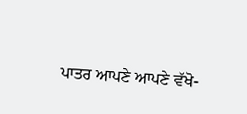ਪਾਤਰ ਆਪਣੇ ਆਪਣੇ ਵੱਖੋ-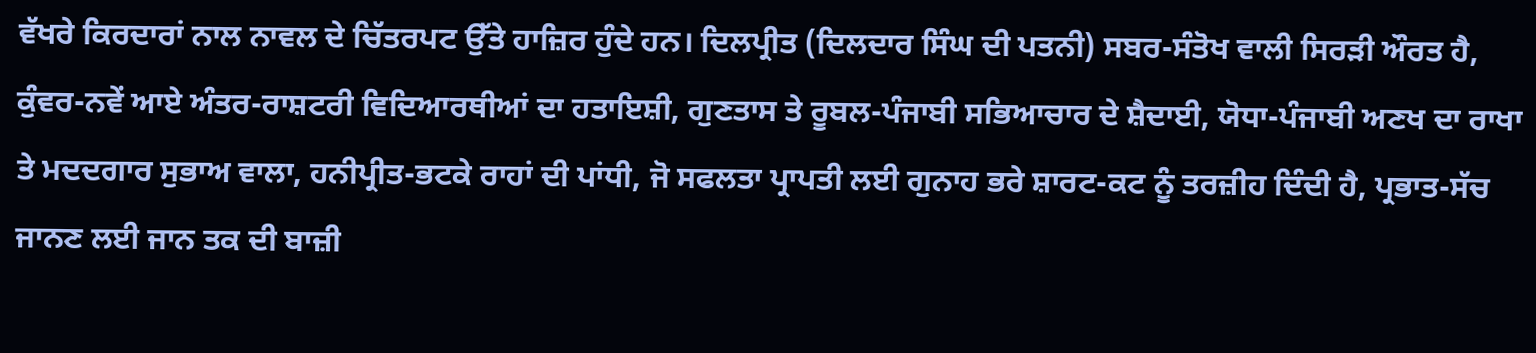ਵੱਖਰੇ ਕਿਰਦਾਰਾਂ ਨਾਲ ਨਾਵਲ ਦੇ ਚਿੱਤਰਪਟ ਉੱਤੇ ਹਾਜ਼ਿਰ ਹੁੰਦੇ ਹਨ। ਦਿਲਪ੍ਰੀਤ (ਦਿਲਦਾਰ ਸਿੰਘ ਦੀ ਪਤਨੀ) ਸਬਰ-ਸੰਤੋਖ ਵਾਲੀ ਸਿਰੜੀ ਔਰਤ ਹੈ, ਕੁੰਵਰ-ਨਵੇਂ ਆਏ ਅੰਤਰ-ਰਾਸ਼ਟਰੀ ਵਿਦਿਆਰਥੀਆਂ ਦਾ ਹਤਾਇਸ਼ੀ, ਗੁਣਤਾਸ ਤੇ ਰੂਬਲ-ਪੰਜਾਬੀ ਸਭਿਆਚਾਰ ਦੇ ਸ਼ੈਦਾਈ, ਯੋਧਾ-ਪੰਜਾਬੀ ਅਣਖ ਦਾ ਰਾਖਾ ਤੇ ਮਦਦਗਾਰ ਸੁਭਾਅ ਵਾਲਾ, ਹਨੀਪ੍ਰੀਤ-ਭਟਕੇ ਰਾਹਾਂ ਦੀ ਪਾਂਧੀ, ਜੋ ਸਫਲਤਾ ਪ੍ਰਾਪਤੀ ਲਈ ਗੁਨਾਹ ਭਰੇ ਸ਼ਾਰਟ-ਕਟ ਨੂੰ ਤਰਜ਼ੀਹ ਦਿੰਦੀ ਹੈ, ਪ੍ਰਭਾਤ-ਸੱਚ ਜਾਨਣ ਲਈ ਜਾਨ ਤਕ ਦੀ ਬਾਜ਼ੀ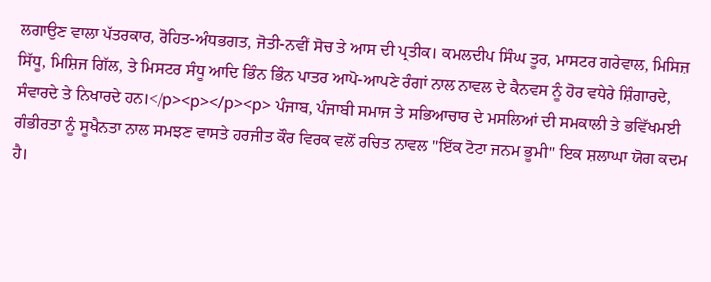ਲਗਾਉਣ ਵਾਲਾ ਪੱਤਰਕਾਰ, ਰੋਹਿਤ-ਅੰਧਭਗਤ, ਜੋਤੀ-ਨਵੀਂ ਸੋਚ ਤੇ ਆਸ ਦੀ ਪ੍ਰਤੀਕ। ਕਮਲਦੀਪ ਸਿੰਘ ਤੂਰ, ਮਾਸਟਰ ਗਰੇਵਾਲ, ਮਿਸਿਜ਼ ਸਿੱਧੂ, ਮਿਸ਼ਿਜ ਗਿੱਲ, ਤੇ ਮਿਸਟਰ ਸੰਧੂ ਆਦਿ ਭਿੰਨ ਭਿੰਨ ਪਾਤਰ ਆਪੋ-ਆਪਣੇ ਰੰਗਾਂ ਨਾਲ ਨਾਵਲ ਦੇ ਕੈਨਵਸ ਨੂੰ ਹੋਰ ਵਧੇਰੇ ਸ਼ਿੰਗਾਰਦੇ, ਸੰਵਾਰਦੇ ਤੇ ਨਿਖਾਰਦੇ ਹਨ।</p><p></p><p> ਪੰਜਾਬ, ਪੰਜਾਬੀ ਸਮਾਜ ਤੇ ਸਭਿਆਚਾਰ ਦੇ ਮਸਲਿਆਂ ਦੀ ਸਮਕਾਲੀ ਤੇ ਭਵਿੱਖਮਈ ਗੰਭੀਰਤਾ ਨੂੰ ਸੂਖੈਨਤਾ ਨਾਲ ਸਮਝਣ ਵਾਸਤੇ ਹਰਜੀਤ ਕੌਰ ਵਿਰਕ ਵਲੋਂ ਰਚਿਤ ਨਾਵਲ "ਇੱਕ ਟੋਟਾ ਜਨਮ ਭੂਮੀ" ਇਕ ਸ਼ਲਾਘਾ ਯੋਗ ਕਦਮ ਹੈ।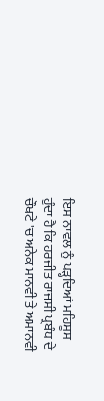ਇਸ ਨਾਵਲ ਨੁੰ ਪੜ੍ਹਦਿਆਂ ਮਹਿਸੂਸ ਹੁੰਦਾ ਹੈ ਕਿ ਹਰਜੀਤ ਰਾਜਸੀ ਪ੍ਰਬੰਧ ਦੇ ਚੌਖਟੇ 'ਚ ਅਨੇਕ ਮਾਨਵੀ ਤੇ ਅਮਾਨਵੀ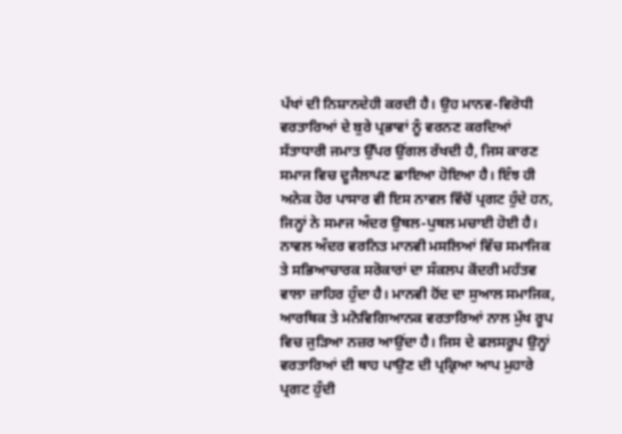ਪੱਖਾਂ ਦੀ ਨਿਸ਼ਾਨਦੇਹੀ ਕਰਦੀ ਹੈ। ਉਹ ਮਾਨਵ-ਵਿਰੋਧੀ ਵਰਤਾਰਿਆਂ ਦੇ ਬੁਰੇ ਪ੍ਰਭਾਵਾਂ ਨੂੰ ਵਰਨਣ ਕਰਦਿਆਂ ਸੱਤਾਧਾਰੀ ਜਮਾਤ ਉੱਪਰ ਉਂਗਲ ਰੱਖਦੀ ਹੈ, ਜਿਸ ਕਾਰਣ ਸਮਾਜ ਵਿਚ ਦੂਜੈਲਾਪਣ ਛਾਇਆ ਹੋਇਆ ਹੈ। ਇੰਝ ਹੀ ਅਨੇਕ ਹੋਰ ਪਾਸਾਰ ਵੀ ਇਸ ਨਾਵਲ ਵਿੱਚੋਂ ਪ੍ਰਗਟ ਹੁੰਦੇ ਹਨ, ਜਿਨ੍ਹਾਂ ਨੇ ਸਮਾਜ ਅੰਦਰ ਉਥਲ-ਪੁਥਲ ਮਚਾਈ ਹੋਈ ਹੈ। ਨਾਵਲ ਅੰਦਰ ਵਰਨਿਤ ਮਾਨਵੀ ਮਸਲਿਆਂ ਵਿੱਚ ਸਮਾਜਿਕ ਤੇ ਸਭਿਆਚਾਰਕ ਸਰੋਕਾਰਾਂ ਦਾ ਸੰਕਲਪ ਕੇਂਦਰੀ ਮਹੱਤਵ ਵਾਲਾ ਜ਼ਾਹਿਰ ਹੁੰਦਾ ਹੈ। ਮਾਨਵੀ ਹੋਂਦ ਦਾ ਸੁਆਲ ਸਮਾਜਿਕ, ਆਰਥਿਕ ਤੇ ਮਨੋਵਿਗਿਆਨਕ ਵਰਤਾਰਿਆਂ ਨਾਲ ਮੁੱਖ ਰੂਪ ਵਿਚ ਜੁੜਿਆ ਨਜ਼ਰ ਆਉਂਦਾ ਹੈ। ਜਿਸ ਦੇ ਫਲਸਰੂਪ ਉਨ੍ਹਾਂ ਵਰਤਾਰਿਆਂ ਦੀ ਥਾਹ ਪਾਉਣ ਦੀ ਪ੍ਰਕ੍ਰਿਆ ਆਪ ਮੁਹਾਰੇ ਪ੍ਰਗਟ ਹੁੰਦੀ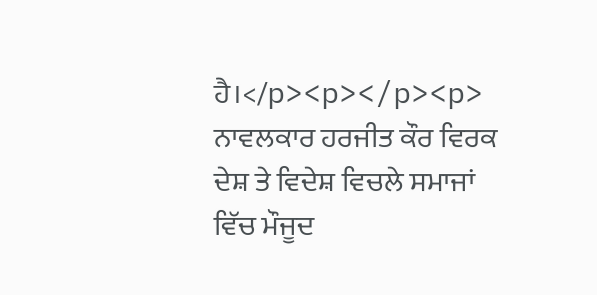ਹੈ।</p><p></p><p> ਨਾਵਲਕਾਰ ਹਰਜੀਤ ਕੌਰ ਵਿਰਕ ਦੇਸ਼ ਤੇ ਵਿਦੇਸ਼ ਵਿਚਲੇ ਸਮਾਜਾਂ ਵਿੱਚ ਮੌਜੂਦ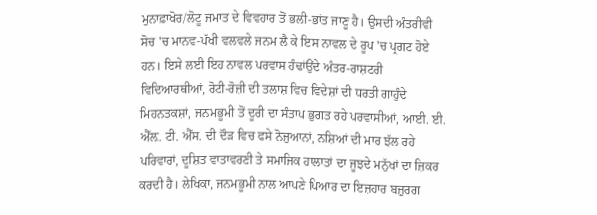ਮੁਨਾਫ਼ਾਖੋਰ/ਲੋਟੂ ਜਮਾਤ ਦੇ ਵਿਵਹਾਰ ਤੋਂ ਭਲੀ-ਭਾਂਤ ਜਾਣੂ ਹੈ। ਉਸਦੀ ਅੰਤਰੀਵੀ ਸੋਚ 'ਚ ਮਾਨਵ-ਪੱਖੀ ਵਲਵਲੇ ਜਨਮ ਲੈ ਕੇ ਇਸ ਨਾਵਲ ਦੇ ਰੂਪ 'ਚ ਪ੍ਰਗਟ ਹੋਏ ਹਨ। ਇਸੇ ਲਈ ਇਹ ਨਾਵਲ ਪਰਵਾਸ ਹੰਢਾਂਉਂਦੇ ਅੰਤਰ-ਰਾਸ਼ਟਰੀ ਵਿਦਿਆਰਥੀਆਂ, ਰੋਟੀ-ਰੋਜ਼ੀ ਦੀ ਤਲਾਸ਼ ਵਿਚ ਵਿਦੇਸ਼ਾਂ ਦੀ ਧਰਤੀ ਗਾਹੁੰਦੇ ਮਿਹਨਤਕਸ਼ਾਂ, ਜਨਮਭੂਮੀ ਤੋਂ ਦੂਰੀ ਦਾ ਸੰਤਾਪ ਭੁਗਤ ਰਹੇ ਪਰਵਾਸੀਆਂ, ਆਈ. ਈ. ਐੱਲ਼. ਟੀ. ਐੱਸ. ਦੀ ਦੌੜ ਵਿਚ ਫਸੇ ਨੋਜੁਆਨਾਂ, ਨਸ਼ਿਆਂ ਦੀ ਮਾਰ ਝੱਲ ਰਹੇ ਪਰਿਵਾਰਾਂ, ਦੂਸ਼ਿਤ ਵਾਤਾਵਰਣੀ ਤੇ ਸਮਾਜਿਕ ਹਾਲਾਤਾਂ ਦਾ ਜੂਝਦੇ ਮਨੁੱਖਾਂ ਦਾ ਜ਼ਿਕਰ ਕਰਦੀ ਹੈ। ਲੇਖਿਕਾ, ਜਨਮਭੂਮੀ ਨਾਲ ਆਪਣੇ ਪਿਆਰ ਦਾ ਇਜ਼ਹਾਰ ਬਜ਼ੁਰਗ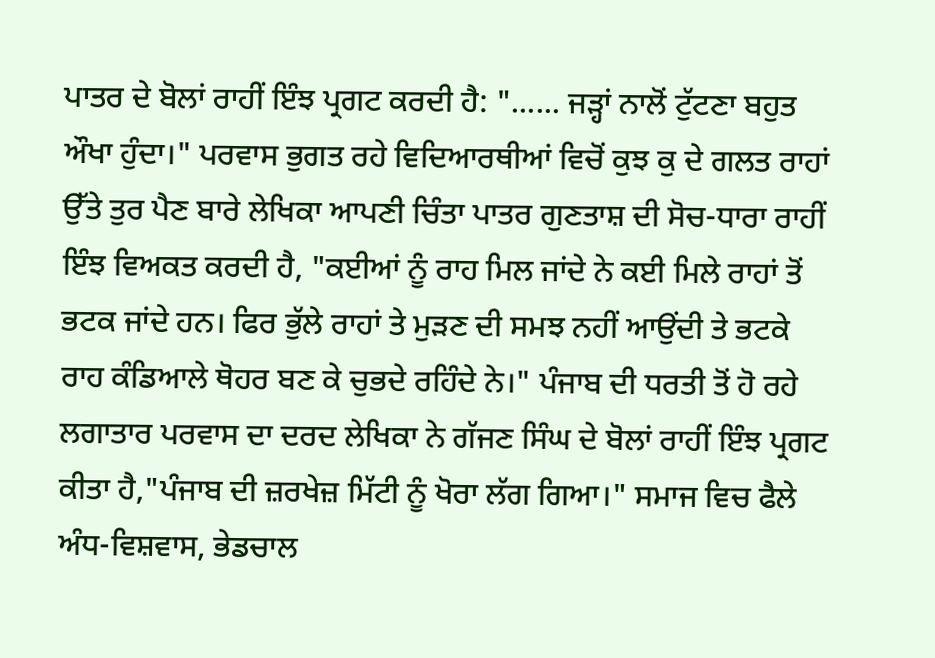ਪਾਤਰ ਦੇ ਬੋਲਾਂ ਰਾਹੀਂ ਇੰਝ ਪ੍ਰਗਟ ਕਰਦੀ ਹੈ: "...... ਜੜ੍ਹਾਂ ਨਾਲੋਂ ਟੁੱਟਣਾ ਬਹੁਤ ਔਖਾ ਹੁੰਦਾ।" ਪਰਵਾਸ ਭੁਗਤ ਰਹੇ ਵਿਦਿਆਰਥੀਆਂ ਵਿਚੋਂ ਕੁਝ ਕੁ ਦੇ ਗਲਤ ਰਾਹਾਂ ਉੱਤੇ ਤੁਰ ਪੈਣ ਬਾਰੇ ਲੇਖਿਕਾ ਆਪਣੀ ਚਿੰਤਾ ਪਾਤਰ ਗੁਣਤਾਸ਼ ਦੀ ਸੋਚ-ਧਾਰਾ ਰਾਹੀਂ ਇੰਝ ਵਿਅਕਤ ਕਰਦੀ ਹੈ, "ਕਈਆਂ ਨੂੰ ਰਾਹ ਮਿਲ ਜਾਂਦੇ ਨੇ ਕਈ ਮਿਲੇ ਰਾਹਾਂ ਤੋਂ ਭਟਕ ਜਾਂਦੇ ਹਨ। ਫਿਰ ਭੁੱਲੇ ਰਾਹਾਂ ਤੇ ਮੁੜਣ ਦੀ ਸਮਝ ਨਹੀਂ ਆਉਂਦੀ ਤੇ ਭਟਕੇ ਰਾਹ ਕੰਡਿਆਲੇ ਥੋਹਰ ਬਣ ਕੇ ਚੁਭਦੇ ਰਹਿੰਦੇ ਨੇ।" ਪੰਜਾਬ ਦੀ ਧਰਤੀ ਤੋਂ ਹੋ ਰਹੇ ਲਗਾਤਾਰ ਪਰਵਾਸ ਦਾ ਦਰਦ ਲੇਖਿਕਾ ਨੇ ਗੱਜਣ ਸਿੰਘ ਦੇ ਬੋਲਾਂ ਰਾਹੀਂ ਇੰਝ ਪ੍ਰਗਟ ਕੀਤਾ ਹੈ,"ਪੰਜਾਬ ਦੀ ਜ਼ਰਖੇਜ਼ ਮਿੱਟੀ ਨੂੰ ਖੋਰਾ ਲੱਗ ਗਿਆ।" ਸਮਾਜ ਵਿਚ ਫੈਲੇ ਅੰਧ-ਵਿਸ਼ਵਾਸ, ਭੇਡਚਾਲ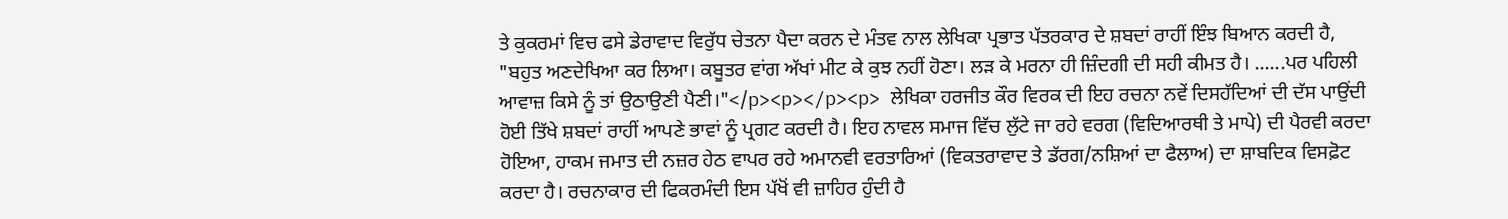ਤੇ ਕੁਕਰਮਾਂ ਵਿਚ ਫਸੇ ਡੇਰਾਵਾਦ ਵਿਰੁੱਧ ਚੇਤਨਾ ਪੈਦਾ ਕਰਨ ਦੇ ਮੰਤਵ ਨਾਲ ਲੇਖਿਕਾ ਪ੍ਰਭਾਤ ਪੱਤਰਕਾਰ ਦੇ ਸ਼ਬਦਾਂ ਰਾਹੀਂ ਇੰਝ ਬਿਆਨ ਕਰਦੀ ਹੈ, "ਬਹੁਤ ਅਣਦੇਖਿਆ ਕਰ ਲਿਆ। ਕਬੂਤਰ ਵਾਂਗ ਅੱਖਾਂ ਮੀਟ ਕੇ ਕੁਝ ਨਹੀਂ ਹੋਣਾ। ਲੜ ਕੇ ਮਰਨਾ ਹੀ ਜ਼ਿੰਦਗੀ ਦੀ ਸਹੀ ਕੀਮਤ ਹੈ। ......ਪਰ ਪਹਿਲੀ ਆਵਾਜ਼ ਕਿਸੇ ਨੂੰ ਤਾਂ ਉਠਾਉਣੀ ਪੈਣੀ।"</p><p></p><p> ਲੇਖਿਕਾ ਹਰਜੀਤ ਕੌਰ ਵਿਰਕ ਦੀ ਇਹ ਰਚਨਾ ਨਵੇਂ ਦਿਸਹੱਦਿਆਂ ਦੀ ਦੱਸ ਪਾਉਂਦੀ ਹੋਈ ਤਿੱਖੇ ਸ਼ਬਦਾਂ ਰਾਹੀਂ ਆਪਣੇ ਭਾਵਾਂ ਨੂੰ ਪ੍ਰਗਟ ਕਰਦੀ ਹੈ। ਇਹ ਨਾਵਲ ਸਮਾਜ ਵਿੱਚ ਲੁੱਟੇ ਜਾ ਰਹੇ ਵਰਗ (ਵਿਦਿਆਰਥੀ ਤੇ ਮਾਪੇ) ਦੀ ਪੈਰਵੀ ਕਰਦਾ ਹੋਇਆ, ਹਾਕਮ ਜਮਾਤ ਦੀ ਨਜ਼ਰ ਹੇਠ ਵਾਪਰ ਰਹੇ ਅਮਾਨਵੀ ਵਰਤਾਰਿਆਂ (ਵਿਕਤਰਾਵਾਦ ਤੇ ਡੱਰਗ/ਨਸ਼ਿਆਂ ਦਾ ਫੈਲਾਅ) ਦਾ ਸ਼ਾਬਦਿਕ ਵਿਸਫ਼ੋਟ ਕਰਦਾ ਹੈ। ਰਚਨਾਕਾਰ ਦੀ ਫਿਕਰਮੰਦੀ ਇਸ ਪੱਖੋਂ ਵੀ ਜ਼ਾਹਿਰ ਹੁੰਦੀ ਹੈ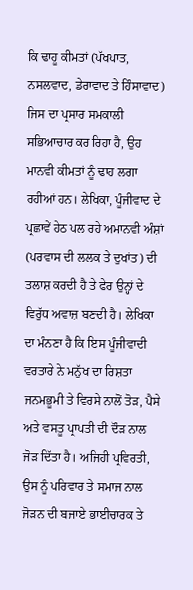ਕਿ ਢਾਹੂ ਕੀਮਤਾਂ (ਪੱਖਪਾਤ, ਨਸਲਵਾਦ, ਡੇਰਾਵਾਦ ਤੇ ਹਿੰਸਾਵਾਦ) ਜਿਸ ਦਾ ਪ੍ਰਸਾਰ ਸਮਕਾਲੀ ਸਭਿਆਚਾਰ ਕਰ ਰਿਹਾ ਹੈ, ਉਹ ਮਾਨਵੀ ਕੀਮਤਾਂ ਨੂੰ ਢਾਹ ਲਗਾ ਰਹੀਆਂ ਹਨ। ਲੇਖਿਕਾ, ਪੂੰਜੀਵਾਦ ਦੇ ਪ੍ਰਛਾਵੇਂ ਹੇਠ ਪਲ ਰਹੇ ਅਮਾਨਵੀ ਅੰਸ਼ਾਂ (ਪਰਵਾਸ ਦੀ ਲਲਕ ਤੇ ਦੁਖਾਂਤ) ਦੀ ਤਲਾਸ਼ ਕਰਦੀ ਹੈ ਤੇ ਫੇਰ ਉਨ੍ਹਾਂ ਦੇ ਵਿਰੁੱਧ ਅਵਾਜ਼ ਬਣਦੀ ਹੈ। ਲੇਖਿਕਾ ਦਾ ਮੰਨਣਾ ਹੈ ਕਿ ਇਸ ਪੂੰਜੀਵਾਦੀ ਵਰਤਾਰੇ ਨੇ ਮਨੁੱਖ ਦਾ ਰਿਸ਼ਤਾ ਜਨਮਭੂਮੀ ਤੇ ਵਿਰਸੇ ਨਾਲੋਂ ਤੋੜ, ਪੈਸੇ ਅਤੇ ਵਸਤੂ ਪ੍ਰਾਪਤੀ ਦੀ ਦੌੜ ਨਾਲ ਜੋੜ ਦਿੱਤਾ ਹੈ। ਅਜਿਹੀ ਪ੍ਰਵਿਰਤੀ, ਉਸ ਨੂੰ ਪਰਿਵਾਰ ਤੇ ਸਮਾਜ ਨਾਲ ਜੋੜਨ ਦੀ ਬਜਾਏ ਭਾਈਚਾਰਕ ਤੇ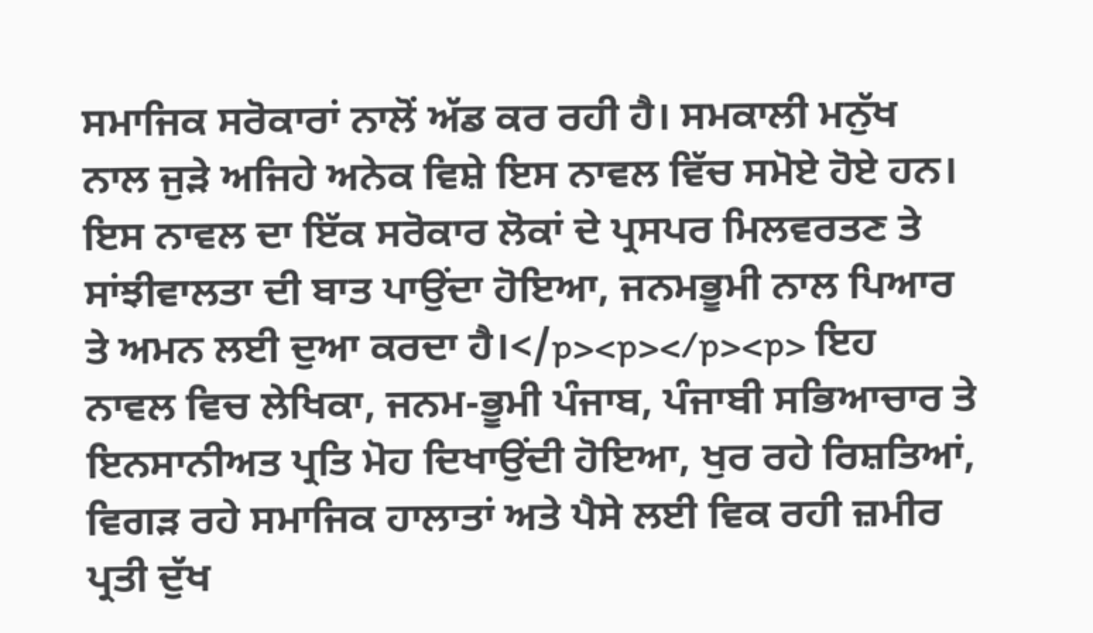ਸਮਾਜਿਕ ਸਰੋਕਾਰਾਂ ਨਾਲੋਂ ਅੱਡ ਕਰ ਰਹੀ ਹੈ। ਸਮਕਾਲੀ ਮਨੁੱਖ ਨਾਲ ਜੁੜੇ ਅਜਿਹੇ ਅਨੇਕ ਵਿਸ਼ੇ ਇਸ ਨਾਵਲ ਵਿੱਚ ਸਮੋਏ ਹੋਏ ਹਨ। ਇਸ ਨਾਵਲ ਦਾ ਇੱਕ ਸਰੋਕਾਰ ਲੋਕਾਂ ਦੇ ਪ੍ਰਸਪਰ ਮਿਲਵਰਤਣ ਤੇ ਸਾਂਝੀਵਾਲਤਾ ਦੀ ਬਾਤ ਪਾਉਂਦਾ ਹੋਇਆ, ਜਨਮਭੂਮੀ ਨਾਲ ਪਿਆਰ ਤੇ ਅਮਨ ਲਈ ਦੁਆ ਕਰਦਾ ਹੈ।</p><p></p><p> ਇਹ ਨਾਵਲ ਵਿਚ ਲੇਖਿਕਾ, ਜਨਮ-ਭੂਮੀ ਪੰਜਾਬ, ਪੰਜਾਬੀ ਸਭਿਆਚਾਰ ਤੇ ਇਨਸਾਨੀਅਤ ਪ੍ਰਤਿ ਮੋਹ ਦਿਖਾਉਂਦੀ ਹੋਇਆ, ਖੁਰ ਰਹੇ ਰਿਸ਼ਤਿਆਂ, ਵਿਗੜ ਰਹੇ ਸਮਾਜਿਕ ਹਾਲਾਤਾਂ ਅਤੇ ਪੈਸੇ ਲਈ ਵਿਕ ਰਹੀ ਜ਼ਮੀਰ ਪ੍ਰਤੀ ਦੁੱਖ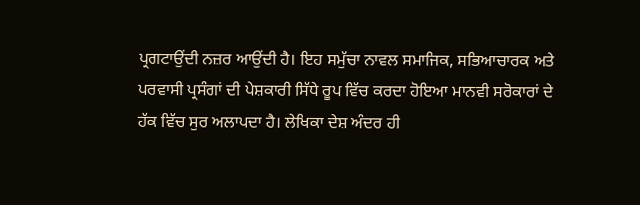ਪ੍ਰਗਟਾਉਂਦੀ ਨਜ਼ਰ ਆਉਂਦੀ ਹੈ। ਇਹ ਸਮੁੱਚਾ ਨਾਵਲ ਸਮਾਜਿਕ, ਸਭਿਆਚਾਰਕ ਅਤੇ ਪਰਵਾਸੀ ਪ੍ਰਸੰਗਾਂ ਦੀ ਪੇਸ਼ਕਾਰੀ ਸਿੱਧੇ ਰੂਪ ਵਿੱਚ ਕਰਦਾ ਹੋਇਆ ਮਾਨਵੀ ਸਰੋਕਾਰਾਂ ਦੇ ਹੱਕ ਵਿੱਚ ਸੁਰ ਅਲਾਪਦਾ ਹੈ। ਲੇਖਿਕਾ ਦੇਸ਼ ਅੰਦਰ ਹੀ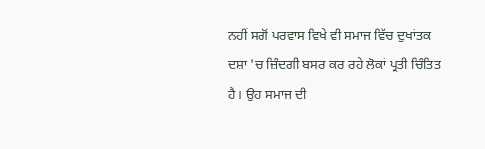ਨਹੀਂ ਸਗੋਂ ਪਰਵਾਸ ਵਿਖੇ ਵੀ ਸਮਾਜ ਵਿੱਚ ਦੁਖਾਂਤਕ ਦਸ਼ਾ 'ਚ ਜ਼ਿੰਦਗੀ ਬਸਰ ਕਰ ਰਹੇ ਲੋਕਾਂ ਪ੍ਰਤੀ ਚਿੰਤਿਤ ਹੈ। ਉਹ ਸਮਾਜ ਦੀ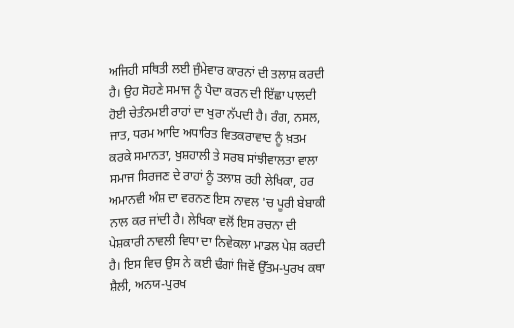ਅਜਿਹੀ ਸਥਿਤੀ ਲਈ ਜੁੰਮੇਵਾਰ ਕਾਰਨਾਂ ਦੀ ਤਲਾਸ਼ ਕਰਦੀ ਹੈ। ਉਹ ਸੋਹਣੇ ਸਮਾਜ ਨੂੰ ਪੈਦਾ ਕਰਨ ਦੀ ਇੱਛਾ ਪਾਲਦੀ ਹੋਈ ਚੇਤੰਨਮਈ ਰਾਹਾਂ ਦਾ ਖੁਰਾ ਨੱਪਦੀ ਹੈ। ਰੰਗ, ਨਸਲ, ਜਾਤ, ਧਰਮ ਆਦਿ ਅਧਾਰਿਤ ਵਿਤਕਰਾਵਾਦ ਨੂੰ ਖ਼ਤਮ ਕਰਕੇ ਸਮਾਨਤਾ, ਖੁਸ਼ਹਾਲੀ ਤੇ ਸਰਬ ਸਾਂਝੀਵਾਲਤਾ ਵਾਲਾ ਸਮਾਜ ਸਿਰਜਣ ਦੇ ਰਾਹਾਂ ਨੂੰ ਤਲਾਸ਼ ਰਹੀ ਲੇਖਿਕਾ, ਹਰ ਅਮਾਨਵੀ ਅੰਸ਼ ਦਾ ਵਰਨਣ ਇਸ ਨਾਵਲ 'ਚ ਪੂਰੀ ਬੇਬਾਕੀ ਨਾਲ ਕਰ ਜਾਂਦੀ ਹੈ। ਲੇਖਿਕਾ ਵਲੋਂ ਇਸ ਰਚਨਾ ਦੀ ਪੇਸ਼ਕਾਰੀ ਨਾਵਲੀ ਵਿਧਾ ਦਾ ਨਿਵੇਕਲਾ ਮਾਡਲ ਪੇਸ਼ ਕਰਦੀ ਹੈ। ਇਸ ਵਿਚ ਉਸ ਨੇ ਕਈ ਢੰਗਾਂ ਜਿਵੇਂ ਉੱਤਮ-ਪੁਰਖ ਕਥਾ ਸ਼ੈਲੀ, ਅਨਯ-ਪੁਰਖ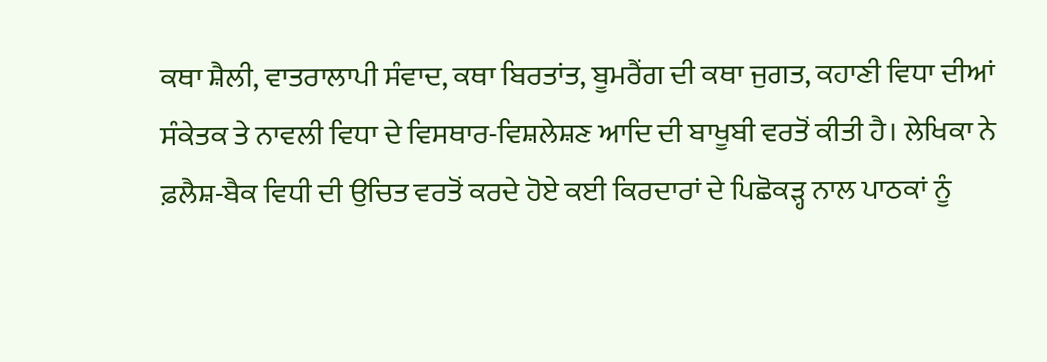ਕਥਾ ਸ਼ੈਲੀ, ਵਾਤਰਾਲਾਪੀ ਸੰਵਾਦ, ਕਥਾ ਬਿਰਤਾਂਤ, ਬੂਮਰੈਂਗ ਦੀ ਕਥਾ ਜੁਗਤ, ਕਹਾਣੀ ਵਿਧਾ ਦੀਆਂ ਸੰਕੇਤਕ ਤੇ ਨਾਵਲੀ ਵਿਧਾ ਦੇ ਵਿਸਥਾਰ-ਵਿਸ਼ਲੇਸ਼ਣ ਆਦਿ ਦੀ ਬਾਖੂਬੀ ਵਰਤੋਂ ਕੀਤੀ ਹੈ। ਲੇਖਿਕਾ ਨੇ ਫ਼ਲੈਸ਼-ਬੈਕ ਵਿਧੀ ਦੀ ਉਚਿਤ ਵਰਤੋਂ ਕਰਦੇ ਹੋਏ ਕਈ ਕਿਰਦਾਰਾਂ ਦੇ ਪਿਛੋਕੜ੍ਹ ਨਾਲ ਪਾਠਕਾਂ ਨੂੰ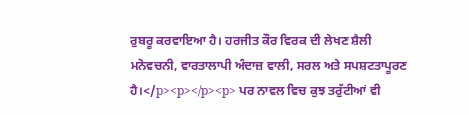ਰੁਬਰੂ ਕਰਵਾਇਆ ਹੈ। ਹਰਜੀਤ ਕੌਰ ਵਿਰਕ ਦੀ ਲੇਖਣ ਸ਼ੈਲੀ ਮਨੋਵਚਨੀ, ਵਾਰਤਾਲਾਪੀ ਅੰਦਾਜ਼ ਵਾਲੀ, ਸਰਲ ਅਤੇ ਸਪਸ਼ਟਤਾਪੂਰਣ ਹੈ।</p><p></p><p> ਪਰ ਨਾਵਲ ਵਿਚ ਕੁਝ ਤਰੁੱਟੀਆਂ ਵੀ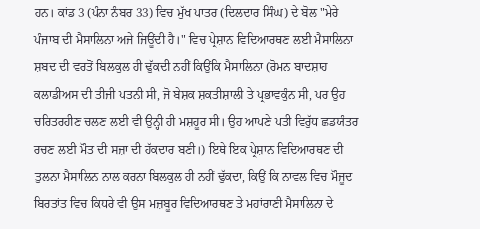ਹਨ। ਕਾਂਡ 3 (ਪੰਨਾ ਨੰਬਰ 33) ਵਿਚ ਮੁੱਖ ਪਾਤਰ (ਦਿਲਦਾਰ ਸਿੰਘ) ਦੇ ਬੋਲ "ਮੇਰੇ ਪੰਜਾਬ ਦੀ ਮੈਸਾਲਿਨਾ ਅਜੇ ਜਿਊਂਦੀ ਹੈ।" ਵਿਚ ਪ੍ਰੇਸ਼ਾਨ ਵਿਦਿਆਰਥਣ ਲਈ ਮੈਸਾਲਿਨਾ ਸ਼ਬਦ ਦੀ ਵਰਤੋਂ ਬਿਲਕੁਲ ਹੀ ਢੁੱਕਦੀ ਨਹੀਂ ਕਿਉਂਕਿ ਮੈਸਾਲਿਨਾ (ਰੋਮਨ ਬਾਦਸ਼ਾਹ ਕਲਾਡੀਅਸ ਦੀ ਤੀਜੀ ਪਤਨੀ ਸੀ, ਜੋ ਬੇਸ਼ਕ ਸ਼ਕਤੀਸ਼ਾਲੀ ਤੇ ਪ੍ਰਭਾਵਕੁੰਨ ਸੀ, ਪਰ ਉਹ ਚਰਿਤਰਹੀਣ ਚਲਣ ਲਈ ਵੀ ਉਨ੍ਹੀ ਹੀ ਮਸ਼ਹੂਰ ਸੀ। ਉਹ ਆਪਣੇ ਪਤੀ ਵਿਰੁੱਧ ਛਡਯੰਤਰ ਰਚਣ ਲਈ ਮੌਤ ਦੀ ਸਜ਼ਾ ਦੀ ਹੱਕਦਾਰ ਬਣੀ।) ਇਥੇ ਇਕ ਪ੍ਰੇਸ਼ਾਨ ਵਿਦਿਆਰਥਣ ਦੀ ਤੁਲਨਾ ਮੈਸਾਲਿਨ ਨਾਲ ਕਰਨਾ ਬਿਲਕੁਲ ਹੀ ਨਹੀਂ ਢੁੱਕਦਾ, ਕਿਉਂ ਕਿ ਨਾਵਲ ਵਿਚ ਮੌਜੂਦ ਬਿਰਤਾਂਤ ਵਿਚ ਕਿਧਰੇ ਵੀ ਉਸ ਮਜ਼ਬੂਰ ਵਿਦਿਆਰਥਣ ਤੇ ਮਹਾਂਰਾਣੀ ਮੈਸਾਲਿਨਾ ਦੇ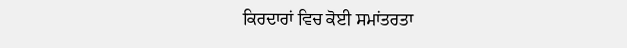ਕਿਰਦਾਰਾਂ ਵਿਚ ਕੋਈ ਸਮਾਂਤਰਤਾ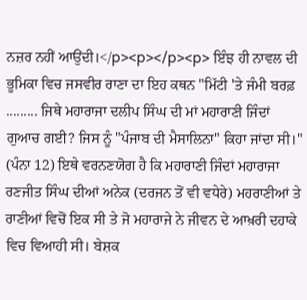ਨਜ਼ਰ ਨਹੀਂ ਆਉਂਦੀ।</p><p></p><p> ਇੰਝ ਹੀ ਨਾਵਲ ਦੀ ਭੂਮਿਕਾ ਵਿਚ ਜਸਵੀਰ ਰਾਣਾ ਦਾ ਇਹ ਕਥਨ "ਮਿੱਟੀ 'ਤੇ ਜੰਮੀ ਬਰਫ਼ ......... ਜਿਥੇ ਮਹਾਰਾਜਾ ਦਲੀਪ ਸਿੰਘ ਦੀ ਮਾਂ ਮਹਾਰਾਣੀ ਜਿੰਦਾਂ ਗੁਆਚ ਗਈ? ਜਿਸ ਨੂੰ "ਪੰਜਾਬ ਦੀ ਮੈਸਾਲਿਨਾ" ਕਿਹਾ ਜਾਂਦਾ ਸੀ।" (ਪੰਨਾ 12) ਇਥੇ ਵਰਨਣਯੋਗ ਹੈ ਕਿ ਮਹਾਰਾਣੀ ਜਿੰਦਾਂ ਮਹਾਰਾਜਾ ਰਣਜੀਤ ਸਿੰਘ ਦੀਆਂ ਅਨੇਕ (ਦਰਜਨ ਤੋਂ ਵੀ ਵਧੇਰੇ) ਮਹਰਾਣੀਆਂ ਤੇ ਰਾਣੀਆਂ ਵਿਚੋਂ ਇਕ ਸੀ ਤੇ ਜੋ ਮਹਾਰਾਜੇ ਨੇ ਜੀਵਨ ਦੇ ਆਖ਼ਰੀ ਦਹਾਕੇ ਵਿਚ ਵਿਆਹੀ ਸੀ। ਬੇਸ਼ਕ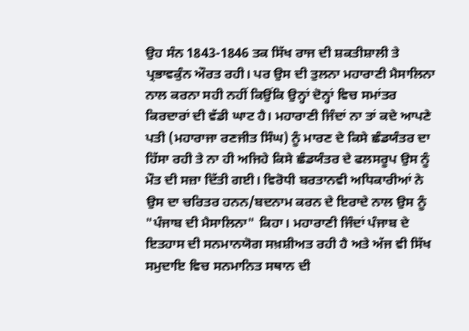ਉਹ ਸੰਨ 1843-1846 ਤਕ ਸਿੱਖ ਰਾਜ ਦੀ ਸ਼ਕਤੀਸ਼ਾਲੀ ਤੇ ਪ੍ਰਭਾਵਕੁੰਨ ਔਰਤ ਰਹੀ। ਪਰ ਉਸ ਦੀ ਤੁਲਨਾ ਮਹਾਰਾਣੀ ਮੈਸਾਲਿਨਾ ਨਾਲ ਕਰਨਾ ਸਹੀ ਨਹੀਂ ਕਿਉਂਕਿ ਉਨ੍ਹਾਂ ਦੋਨ੍ਹਾਂ ਵਿਚ ਸਮਾਂਤਰ ਕਿਰਦਾਰਾਂ ਦੀ ਵੱਡੀ ਘਾਟ ਹੈ। ਮਹਾਰਾਣੀ ਜਿੰਦਾਂ ਨਾ ਤਾਂ ਕਦੇ ਆਪਣੇ ਪਤੀ (ਮਹਾਰਾਜਾ ਰਣਜੀਤ ਸਿੰਘ) ਨੂੰ ਮਾਰਣ ਦੇ ਕਿਸੇ ਛੰਡਯੰਤਰ ਦਾ ਹਿੱਸਾ ਰਹੀ ਤੇ ਨਾ ਹੀ ਅਜਿਹੇ ਕਿਸੇ ਛੰਡਯੰਤਰ ਦੇ ਫਲਸਰੂਪ ਉਸ ਨੂੰ ਮੌਤ ਦੀ ਸਜ਼ਾ ਦਿੱਤੀ ਗਈ। ਵਿਰੋਧੀ ਬਰਤਾਨਵੀ ਅਧਿਕਾਰੀਆਂ ਨੇ ਉਸ ਦਾ ਚਰਿਤਰ ਹਨਨ/ਬਦਨਾਮ ਕਰਨ ਦੇ ਇਰਾਦੇ ਨਾਲ ਉਸ ਨੂੰ "ਪੰਜਾਬ ਦੀ ਮੈਸਾਲਿਨਾ" ਕਿਹਾ। ਮਹਾਰਾਣੀ ਜਿੰਦਾਂ ਪੰਜਾਬ ਦੇ ਇਤਹਾਸ ਦੀ ਸਨਮਾਨਯੋਗ ਸਖ਼ਸ਼ੀਅਤ ਰਹੀ ਹੈ ਅਤੇ ਅੱਜ ਵੀ ਸਿੱਖ ਸਮੁਦਾਇ ਵਿਚ ਸਨਮਾਨਿਤ ਸਥਾਨ ਦੀ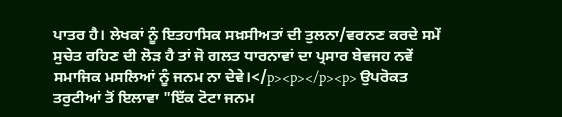ਪਾਤਰ ਹੈ। ਲੇਖਕਾਂ ਨੂੰ ਇਤਹਾਸਿਕ ਸਖ਼ਸੀਅਤਾਂ ਦੀ ਤੁਲਨਾ/ਵਰਨਣ ਕਰਦੇ ਸਮੇਂ ਸੁਚੇਤ ਰਹਿਣ ਦੀ ਲੋੜ ਹੈ ਤਾਂ ਜੋ ਗਲਤ ਧਾਰਨਾਵਾਂ ਦਾ ਪ੍ਰਸਾਰ ਬੇਵਜਹ ਨਵੇਂ ਸਮਾਜਿਕ ਮਸਲਿਆਂ ਨੂੰ ਜਨਮ ਨਾ ਦੇਵੇ।</p><p></p><p> ਉਪਰੋਕਤ ਤਰੁਟੀਆਂ ਤੋਂ ਇਲਾਵਾ "ਇੱਕ ਟੋਟਾ ਜਨਮ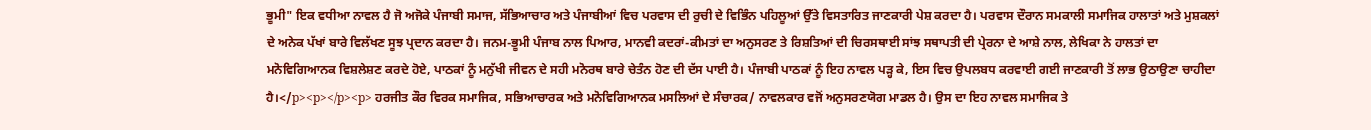ਭੂਮੀ" ਇਕ ਵਧੀਆ ਨਾਵਲ ਹੈ ਜੋ ਅਜੋਕੇ ਪੰਜਾਬੀ ਸਮਾਜ, ਸੱਭਿਆਚਾਰ ਅਤੇ ਪੰਜਾਬੀਆਂ ਵਿਚ ਪਰਵਾਸ ਦੀ ਰੁਚੀ ਦੇ ਵਿਭਿੰਨ ਪਹਿਲੂਆਂ ਉੱਤੇ ਵਿਸਤਾਰਿਤ ਜਾਣਕਾਰੀ ਪੇਸ਼ ਕਰਦਾ ਹੈ। ਪਰਵਾਸ ਦੌਰਾਨ ਸਮਕਾਲੀ ਸਮਾਜਿਕ ਹਾਲਾਤਾਂ ਅਤੇ ਮੁਸ਼ਕਲਾਂ ਦੇ ਅਨੇਕ ਪੱਖਾਂ ਬਾਰੇ ਵਿਲੱਖਣ ਸੂਝ ਪ੍ਰਦਾਨ ਕਰਦਾ ਹੈ। ਜਨਮ-ਭੂਮੀ ਪੰਜਾਬ ਨਾਲ ਪਿਆਰ, ਮਾਨਵੀ ਕਦਰਾਂ-ਕੀਮਤਾਂ ਦਾ ਅਨੁਸਰਣ ਤੇ ਰਿਸ਼ਤਿਆਂ ਦੀ ਚਿਰਸਥਾਈ ਸਾਂਝ ਸਥਾਪਤੀ ਦੀ ਪ੍ਰੇਰਨਾ ਦੇ ਆਸ਼ੇ ਨਾਲ, ਲੇਖਿਕਾ ਨੇ ਹਾਲਤਾਂ ਦਾ ਮਨੋਵਿਗਿਆਨਕ ਵਿਸ਼ਲੇਸ਼ਣ ਕਰਦੇ ਹੋਏ, ਪਾਠਕਾਂ ਨੂੰ ਮਨੁੱਖੀ ਜੀਵਨ ਦੇ ਸਹੀ ਮਨੋਰਥ ਬਾਰੇ ਚੇਤੰਨ ਹੋਣ ਦੀ ਦੱਸ ਪਾਈ ਹੈ। ਪੰਜਾਬੀ ਪਾਠਕਾਂ ਨੂੰ ਇਹ ਨਾਵਲ ਪੜ੍ਹ ਕੇ, ਇਸ ਵਿਚ ਉਪਲਬਧ ਕਰਵਾਈ ਗਈ ਜਾਣਕਾਰੀ ਤੋਂ ਲਾਭ ਉਠਾਉਣਾ ਚਾਹੀਦਾ ਹੈ।</p><p></p><p> ਹਰਜੀਤ ਕੌਰ ਵਿਰਕ ਸਮਾਜਿਕ, ਸਭਿਆਚਾਰਕ ਅਤੇ ਮਨੋਵਿਗਿਆਨਕ ਮਸਲਿਆਂ ਦੇ ਸੰਚਾਰਕ/ ਨਾਵਲਕਾਰ ਵਜੋਂ ਅਨੁਸਰਣਯੋਗ ਮਾਡਲ ਹੈ। ਉਸ ਦਾ ਇਹ ਨਾਵਲ ਸਮਾਜਿਕ ਤੇ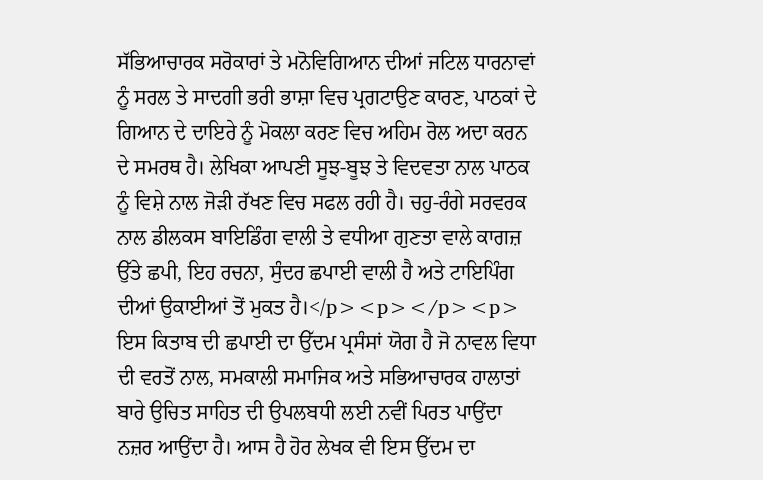ਸੱਭਿਆਚਾਰਕ ਸਰੋਕਾਰਾਂ ਤੇ ਮਨੋਵਿਗਿਆਨ ਦੀਆਂ ਜਟਿਲ ਧਾਰਨਾਵਾਂ ਨੂੰ ਸਰਲ ਤੇ ਸਾਦਗੀ ਭਰੀ ਭਾਸ਼ਾ ਵਿਚ ਪ੍ਰਗਟਾਉਣ ਕਾਰਣ, ਪਾਠਕਾਂ ਦੇ ਗਿਆਨ ਦੇ ਦਾਇਰੇ ਨੂੰ ਮੋਕਲਾ ਕਰਣ ਵਿਚ ਅਹਿਮ ਰੋਲ ਅਦਾ ਕਰਨ ਦੇ ਸਮਰਥ ਹੈ। ਲੇਖਿਕਾ ਆਪਣੀ ਸੂਝ-ਬੂਝ ਤੇ ਵਿਦਵਤਾ ਨਾਲ ਪਾਠਕ ਨੂੰ ਵਿਸ਼ੇ ਨਾਲ ਜੋੜੀ ਰੱਖਣ ਵਿਚ ਸਫਲ ਰਹੀ ਹੈ। ਚਹੁ-ਰੰਗੇ ਸਰਵਰਕ ਨਾਲ ਡੀਲਕਸ ਬਾਇਡਿੰਗ ਵਾਲੀ ਤੇ ਵਧੀਆ ਗੁਣਤਾ ਵਾਲੇ ਕਾਗਜ਼ ਉੱਤੇ ਛਪੀ, ਇਹ ਰਚਨਾ, ਸੁੰਦਰ ਛਪਾਈ ਵਾਲੀ ਹੈ ਅਤੇ ਟਾਇਪਿੰਗ ਦੀਆਂ ਉਕਾਈਆਂ ਤੋਂ ਮੁਕਤ ਹੈ।</p><p></p><p> ਇਸ ਕਿਤਾਬ ਦੀ ਛਪਾਈ ਦਾ ਉੱਦਮ ਪ੍ਰਸੰਸਾਂ ਯੋਗ ਹੈ ਜੋ ਨਾਵਲ ਵਿਧਾ ਦੀ ਵਰਤੋਂ ਨਾਲ, ਸਮਕਾਲੀ ਸਮਾਜਿਕ ਅਤੇ ਸਭਿਆਚਾਰਕ ਹਾਲਾਤਾਂ ਬਾਰੇ ਉਚਿਤ ਸਾਹਿਤ ਦੀ ਉਪਲਬਧੀ ਲਈ ਨਵੀਂ ਪਿਰਤ ਪਾਉਂਦਾ ਨਜ਼ਰ ਆਉਂਦਾ ਹੈ। ਆਸ ਹੈ ਹੋਰ ਲੇਖਕ ਵੀ ਇਸ ਉੱਦਮ ਦਾ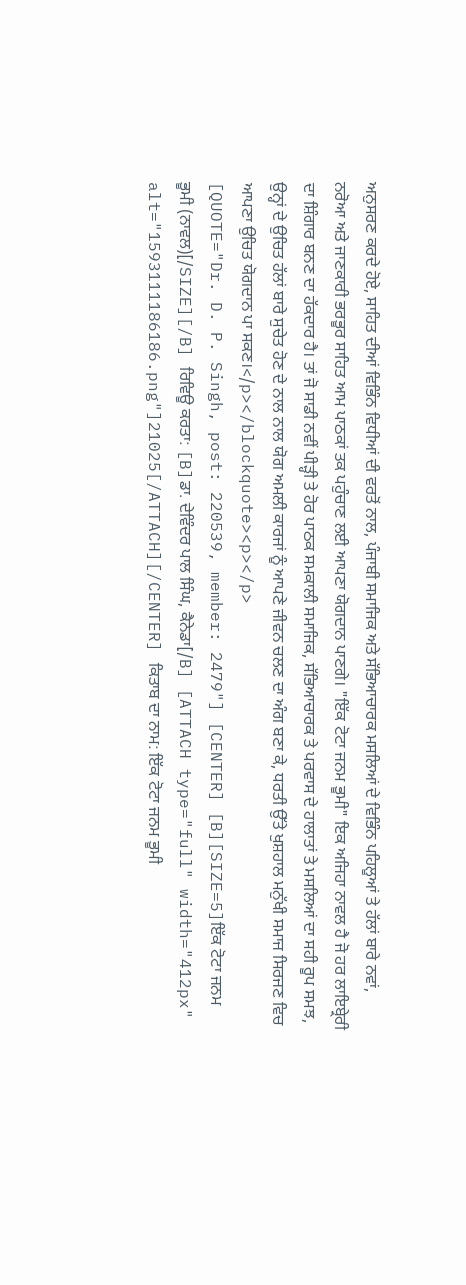ਅਨੁਸਰਣ ਕਰਦੇ ਹੋਏ, ਸਾਹਿਤ ਦੀਆਂ ਵਿਭਿੰਨ ਵਿਧੀਆਂ ਦੀ ਵਰਤੋਂ ਨਾਲ, ਪੰਜਾਬੀ ਸਮਾਜਿਕ ਅਤੇ ਸੱਭਿਆਚਾਰਕ ਮਸਲਿਆਂ ਦੇ ਵਿਭਿੰਨ ਪਹਿਲੂਆਂ ਤੇ ਹੱਲਾਂ ਬਾਰੇ ਨਵਾਂ, ਨਰੋਆ ਅਤੇ ਜਾਣਕਾਰੀ ਭਰਭੂਰ ਸਾਹਿਤ ਆਮ ਪਾਠਕਾਂ ਤਕ ਪਹੁੰਚਾਣ ਲਈ ਆਪਣਾ ਯੋਗਦਾਨ ਪਾਣਗੇ। "ਇੱਕ ਟੋਟਾ ਜਨਮ ਭੂਮੀ" ਇਕ ਅਜਿਹਾ ਨਾਵਲ ਹੈ ਜੋ ਹਰ ਲਾਇਬ੍ਰੇਰੀ ਦਾ ਸ਼ਿੰਗਾਰ ਬਨਣ ਦਾ ਹੱਕਦਾਰ ਹੈ। ਤਾਂ ਜੋ ਸਾਡੀ ਨਵੀਂ ਪੀੜ੍ਹੀ ਤੇ ਹੋਰ ਪਾਠਕ ਸਮਕਾਲੀ ਸਮਾਜਿਕ, ਸੱਭਿਆਚਾਰਕ ਤੇ ਪਰਵਾਸ ਦੇ ਹਾਲਾਤਾਂ ਤੇ ਮਸਲਿਆਂ ਦਾ ਸਹੀ ਰੂਪ ਸਮਝ, ਉਨ੍ਹਾਂ ਦੇ ਉਚਿਤ ਹੱਲਾਂ ਬਾਰੇ ਸੁਚੇਤ ਹੋਣ ਦੇ ਨਾਲ ਨਾਲ ਯੋਗ ਅਮਲੀ ਕਾਰਜਾਂ ਨੂੰ ਆਪਣੇ ਜੀਵਨ ਚਲਣ ਦਾ ਅੰਗ ਬਣਾ ਕੇ, ਧਰਤੀ ਉੱਤੇ ਖੁਸ਼ਹਾਲ ਮਨੁੱਖੀ ਸਮਾਜ ਸਿਰਜਣ ਵਿਚ ਆਪਣਾ ਉਚਿਤ ਯੋਗਦਾਨ ਪਾ ਸਕਣ।</p></blockquote><p></p>
[QUOTE="Dr. D. P. Singh, post: 220539, member: 2479"] [CENTER] [B][SIZE=5]ਇੱਕ ਟੋਟਾ ਜਨਮ ਭੂਮੀ (ਨਾਵਲ)[/SIZE][/B] ਰਿਵਿਊ ਕਰਤਾ: [B]ਡਾ. ਦੇਵਿੰਦਰ ਪਾਲ ਸਿੰਘ, ਕੈਨੇਡਾ[/B] [ATTACH type="full" width="412px" alt="1593111186186.png"]21025[/ATTACH][/CENTER] ਕਿਤਾਬ ਦਾ ਨਾਮ: ਇੱਕ ਟੋਟਾ ਜਨਮ ਭੂਮੀ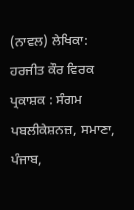(ਨਾਵਲ) ਲੇਖਿਕਾ: ਹਰਜੀਤ ਕੌਰ ਵਿਰਕ ਪ੍ਰਕਾਸ਼ਕ : ਸੰਗਮ ਪਬਲੀਕੇਸ਼ਨਜ਼, ਸਮਾਣਾ, ਪੰਜਾਬ,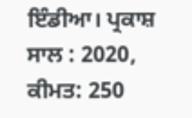ਇੰਡੀਆ। ਪ੍ਰਕਾਸ਼ ਸਾਲ : 2020, ਕੀਮਤ: 250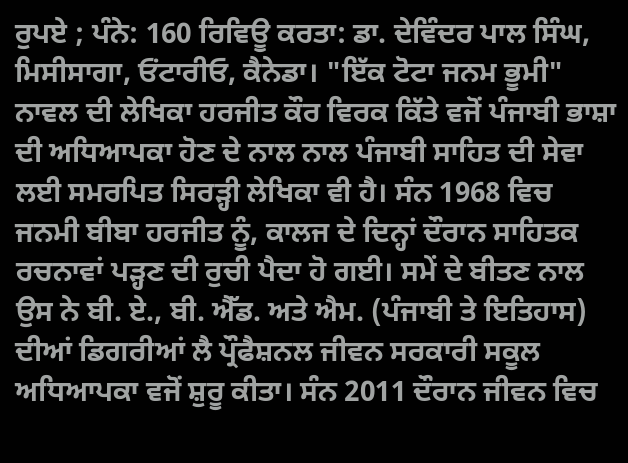ਰੁਪਏ ; ਪੰਨੇ: 160 ਰਿਵਿਊ ਕਰਤਾ: ਡਾ. ਦੇਵਿੰਦਰ ਪਾਲ ਸਿੰਘ, ਮਿਸੀਸਾਗਾ, ਓਂਟਾਰੀਓ, ਕੈਨੇਡਾ। "ਇੱਕ ਟੋਟਾ ਜਨਮ ਭੂਮੀ" ਨਾਵਲ ਦੀ ਲੇਖਿਕਾ ਹਰਜੀਤ ਕੌਰ ਵਿਰਕ ਕਿੱਤੇ ਵਜੋਂ ਪੰਜਾਬੀ ਭਾਸ਼ਾ ਦੀ ਅਧਿਆਪਕਾ ਹੋਣ ਦੇ ਨਾਲ ਨਾਲ ਪੰਜਾਬੀ ਸਾਹਿਤ ਦੀ ਸੇਵਾ ਲਈ ਸਮਰਪਿਤ ਸਿਰੜ੍ਹੀ ਲੇਖਿਕਾ ਵੀ ਹੈ। ਸੰਨ 1968 ਵਿਚ ਜਨਮੀ ਬੀਬਾ ਹਰਜੀਤ ਨੂੰ, ਕਾਲਜ ਦੇ ਦਿਨ੍ਹਾਂ ਦੌਰਾਨ ਸਾਹਿਤਕ ਰਚਨਾਵਾਂ ਪੜ੍ਹਣ ਦੀ ਰੁਚੀ ਪੈਦਾ ਹੋ ਗਈ। ਸਮੇਂ ਦੇ ਬੀਤਣ ਨਾਲ ਉਸ ਨੇ ਬੀ. ਏ., ਬੀ. ਐੱਡ. ਅਤੇ ਐਮ. (ਪੰਜਾਬੀ ਤੇ ਇਤਿਹਾਸ) ਦੀਆਂ ਡਿਗਰੀਆਂ ਲੈ ਪ੍ਰੌਫੈਸ਼ਨਲ ਜੀਵਨ ਸਰਕਾਰੀ ਸਕੂਲ ਅਧਿਆਪਕਾ ਵਜੋਂ ਸ਼ੁਰੂ ਕੀਤਾ। ਸੰਨ 2011 ਦੌਰਾਨ ਜੀਵਨ ਵਿਚ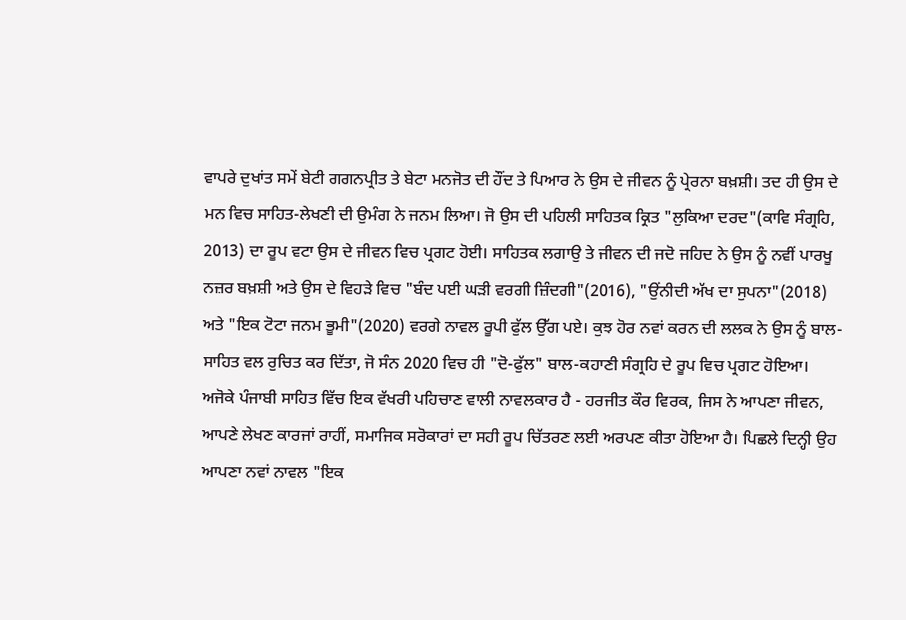ਵਾਪਰੇ ਦੁਖਾਂਤ ਸਮੇਂ ਬੇਟੀ ਗਗਨਪ੍ਰੀਤ ਤੇ ਬੇਟਾ ਮਨਜੋਤ ਦੀ ਹੌਂਦ ਤੇ ਪਿਆਰ ਨੇ ਉਸ ਦੇ ਜੀਵਨ ਨੂੰ ਪ੍ਰੇਰਨਾ ਬਖ਼ਸ਼ੀ। ਤਦ ਹੀ ਉਸ ਦੇ ਮਨ ਵਿਚ ਸਾਹਿਤ-ਲੇਖਣੀ ਦੀ ਉਮੰਗ ਨੇ ਜਨਮ ਲਿਆ। ਜੋ ਉਸ ਦੀ ਪਹਿਲੀ ਸਾਹਿਤਕ ਕ੍ਰਿਤ "ਲੁਕਿਆ ਦਰਦ"(ਕਾਵਿ ਸੰਗ੍ਰਹਿ, 2013) ਦਾ ਰੂਪ ਵਟਾ ਉਸ ਦੇ ਜੀਵਨ ਵਿਚ ਪ੍ਰਗਟ ਹੋਈ। ਸਾਹਿਤਕ ਲਗਾਉ ਤੇ ਜੀਵਨ ਦੀ ਜਦੋ ਜਹਿਦ ਨੇ ਉਸ ਨੂੰ ਨਵੀਂ ਪਾਰਖੂ ਨਜ਼ਰ ਬਖ਼ਸ਼ੀ ਅਤੇ ਉਸ ਦੇ ਵਿਹੜੇ ਵਿਚ "ਬੰਦ ਪਈ ਘੜੀ ਵਰਗੀ ਜ਼ਿੰਦਗੀ"(2016), "ਉਂਨੀਦੀ ਅੱਖ ਦਾ ਸੁਪਨਾ"(2018) ਅਤੇ "ਇਕ ਟੋਟਾ ਜਨਮ ਭੂਮੀ"(2020) ਵਰਗੇ ਨਾਵਲ ਰੂਪੀ ਫੁੱਲ ਉੱਗ ਪਏ। ਕੁਝ ਹੋਰ ਨਵਾਂ ਕਰਨ ਦੀ ਲਲਕ ਨੇ ਉਸ ਨੂੰ ਬਾਲ-ਸਾਹਿਤ ਵਲ ਰੁਚਿਤ ਕਰ ਦਿੱਤਾ, ਜੋ ਸੰਨ 2020 ਵਿਚ ਹੀ "ਦੋ-ਫੁੱਲ" ਬਾਲ-ਕਹਾਣੀ ਸੰਗ੍ਰਹਿ ਦੇ ਰੂਪ ਵਿਚ ਪ੍ਰਗਟ ਹੋਇਆ। ਅਜੋਕੇ ਪੰਜਾਬੀ ਸਾਹਿਤ ਵਿੱਚ ਇਕ ਵੱਖਰੀ ਪਹਿਚਾਣ ਵਾਲੀ ਨਾਵਲਕਾਰ ਹੈ - ਹਰਜੀਤ ਕੌਰ ਵਿਰਕ, ਜਿਸ ਨੇ ਆਪਣਾ ਜੀਵਨ, ਆਪਣੇ ਲੇਖਣ ਕਾਰਜਾਂ ਰਾਹੀਂ, ਸਮਾਜਿਕ ਸਰੋਕਾਰਾਂ ਦਾ ਸਹੀ ਰੂਪ ਚਿੱਤਰਣ ਲਈ ਅਰਪਣ ਕੀਤਾ ਹੋਇਆ ਹੈ। ਪਿਛਲੇ ਦਿਨ੍ਹੀ ਉਹ ਆਪਣਾ ਨਵਾਂ ਨਾਵਲ "ਇਕ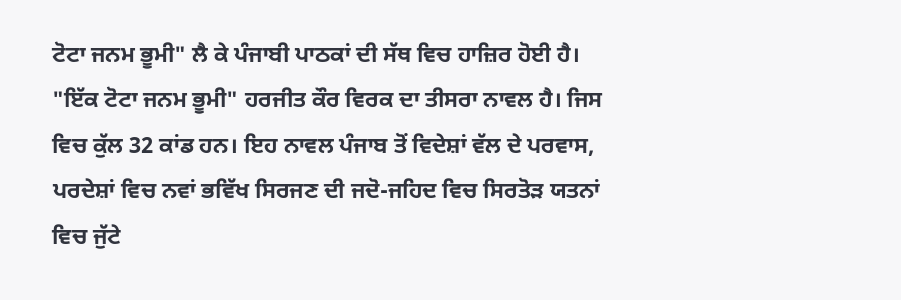ਟੋਟਾ ਜਨਮ ਭੂਮੀ" ਲੈ ਕੇ ਪੰਜਾਬੀ ਪਾਠਕਾਂ ਦੀ ਸੱਥ ਵਿਚ ਹਾਜ਼ਿਰ ਹੋਈ ਹੈ। "ਇੱਕ ਟੋਟਾ ਜਨਮ ਭੂਮੀ" ਹਰਜੀਤ ਕੌਰ ਵਿਰਕ ਦਾ ਤੀਸਰਾ ਨਾਵਲ ਹੈ। ਜਿਸ ਵਿਚ ਕੁੱਲ 32 ਕਾਂਡ ਹਨ। ਇਹ ਨਾਵਲ ਪੰਜਾਬ ਤੋਂ ਵਿਦੇਸ਼ਾਂ ਵੱਲ ਦੇ ਪਰਵਾਸ, ਪਰਦੇਸ਼ਾਂ ਵਿਚ ਨਵਾਂ ਭਵਿੱਖ ਸਿਰਜਣ ਦੀ ਜਦੋ-ਜਹਿਦ ਵਿਚ ਸਿਰਤੋੜ ਯਤਨਾਂ ਵਿਚ ਜੁੱਟੇ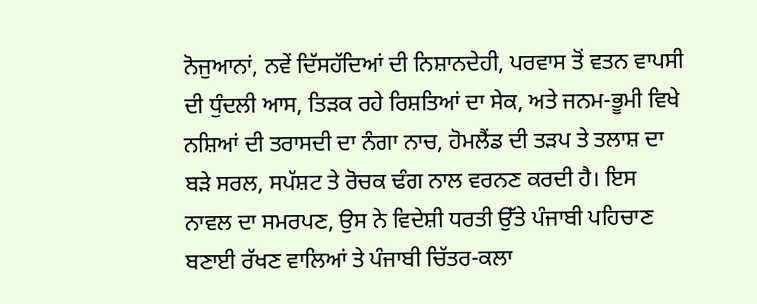ਨੋਜੁਆਨਾਂ, ਨਵੇਂ ਦਿੱਸਹੱਦਿਆਂ ਦੀ ਨਿਸ਼ਾਨਦੇਹੀ, ਪਰਵਾਸ ਤੋਂ ਵਤਨ ਵਾਪਸੀ ਦੀ ਧੁੰਦਲੀ ਆਸ, ਤਿੜਕ ਰਹੇ ਰਿਸ਼ਤਿਆਂ ਦਾ ਸੇਕ, ਅਤੇ ਜਨਮ-ਭੂਮੀ ਵਿਖੇ ਨਸ਼ਿਆਂ ਦੀ ਤਰਾਸਦੀ ਦਾ ਨੰਗਾ ਨਾਚ, ਹੋਮਲੈਂਡ ਦੀ ਤੜਪ ਤੇ ਤਲਾਸ਼ ਦਾ ਬੜੇ ਸਰਲ, ਸਪੱਸ਼ਟ ਤੇ ਰੋਚਕ ਢੰਗ ਨਾਲ ਵਰਨਣ ਕਰਦੀ ਹੈ। ਇਸ ਨਾਵਲ ਦਾ ਸਮਰਪਣ, ਉਸ ਨੇ ਵਿਦੇਸ਼ੀ ਧਰਤੀ ਉੱਤੇ ਪੰਜਾਬੀ ਪਹਿਚਾਣ ਬਣਾਈ ਰੱਖਣ ਵਾਲਿਆਂ ਤੇ ਪੰਜਾਬੀ ਚਿੱਤਰ-ਕਲਾ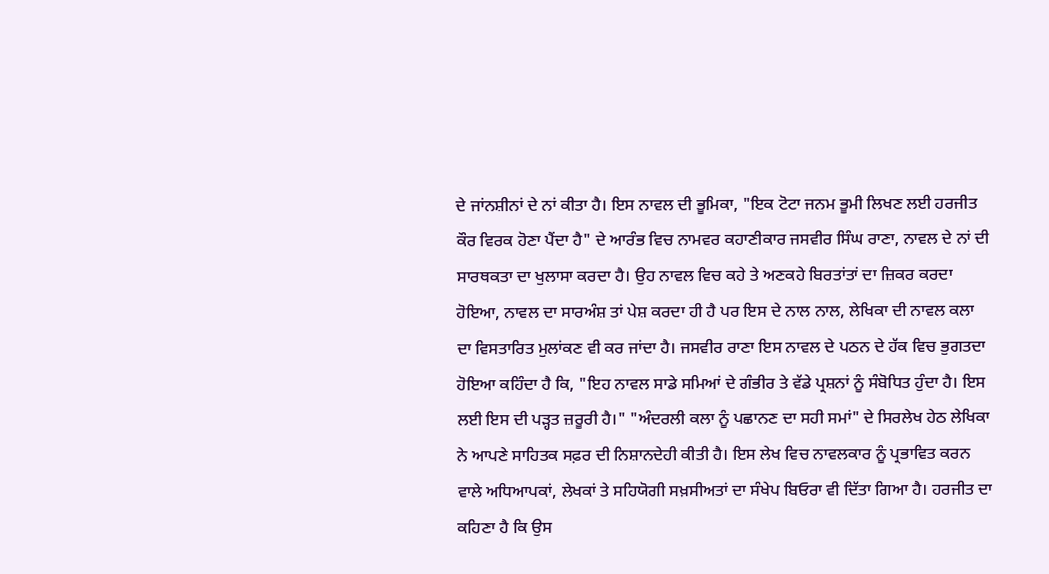ਦੇ ਜਾਂਨਸ਼ੀਨਾਂ ਦੇ ਨਾਂ ਕੀਤਾ ਹੈ। ਇਸ ਨਾਵਲ ਦੀ ਭੂਮਿਕਾ, "ਇਕ ਟੋਟਾ ਜਨਮ ਭੂਮੀ ਲਿਖਣ ਲਈ ਹਰਜੀਤ ਕੌਰ ਵਿਰਕ ਹੋਣਾ ਪੈਂਦਾ ਹੈ" ਦੇ ਆਰੰਭ ਵਿਚ ਨਾਮਵਰ ਕਹਾਣੀਕਾਰ ਜਸਵੀਰ ਸਿੰਘ ਰਾਣਾ, ਨਾਵਲ ਦੇ ਨਾਂ ਦੀ ਸਾਰਥਕਤਾ ਦਾ ਖੁਲਾਸਾ ਕਰਦਾ ਹੈ। ਉਹ ਨਾਵਲ ਵਿਚ ਕਹੇ ਤੇ ਅਣਕਹੇ ਬਿਰਤਾਂਤਾਂ ਦਾ ਜ਼ਿਕਰ ਕਰਦਾ ਹੋਇਆ, ਨਾਵਲ ਦਾ ਸਾਰਅੰਸ਼ ਤਾਂ ਪੇਸ਼ ਕਰਦਾ ਹੀ ਹੈ ਪਰ ਇਸ ਦੇ ਨਾਲ ਨਾਲ, ਲੇਖਿਕਾ ਦੀ ਨਾਵਲ ਕਲਾ ਦਾ ਵਿਸਤਾਰਿਤ ਮੁਲਾਂਕਣ ਵੀ ਕਰ ਜਾਂਦਾ ਹੈ। ਜਸਵੀਰ ਰਾਣਾ ਇਸ ਨਾਵਲ ਦੇ ਪਠਨ ਦੇ ਹੱਕ ਵਿਚ ਭੁਗਤਦਾ ਹੋਇਆ ਕਹਿੰਦਾ ਹੈ ਕਿ, "ਇਹ ਨਾਵਲ ਸਾਡੇ ਸਮਿਆਂ ਦੇ ਗੰਭੀਰ ਤੇ ਵੱਡੇ ਪ੍ਰਸ਼ਨਾਂ ਨੂੰ ਸੰਬੋਧਿਤ ਹੁੰਦਾ ਹੈ। ਇਸ ਲਈ ਇਸ ਦੀ ਪੜ੍ਹਤ ਜ਼ਰੂਰੀ ਹੈ।" "ਅੰਦਰਲੀ ਕਲਾ ਨੂੰ ਪਛਾਨਣ ਦਾ ਸਹੀ ਸਮਾਂ" ਦੇ ਸਿਰਲੇਖ ਹੇਠ ਲੇਖਿਕਾ ਨੇ ਆਪਣੇ ਸਾਹਿਤਕ ਸਫ਼ਰ ਦੀ ਨਿਸ਼ਾਨਦੇਹੀ ਕੀਤੀ ਹੈ। ਇਸ ਲੇਖ ਵਿਚ ਨਾਵਲਕਾਰ ਨੂੰ ਪ੍ਰਭਾਵਿਤ ਕਰਨ ਵਾਲੇ ਅਧਿਆਪਕਾਂ, ਲੇਖਕਾਂ ਤੇ ਸਹਿਯੋਗੀ ਸਖ਼ਸੀਅਤਾਂ ਦਾ ਸੰਖੇਪ ਬਿਓਰਾ ਵੀ ਦਿੱਤਾ ਗਿਆ ਹੈ। ਹਰਜੀਤ ਦਾ ਕਹਿਣਾ ਹੈ ਕਿ ਉਸ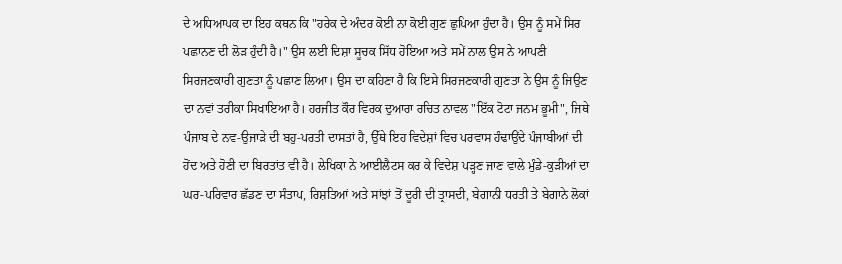ਦੇ ਅਧਿਆਪਕ ਦਾ ਇਹ ਕਥਨ ਕਿ "ਹਰੇਕ ਦੇ ਅੰਦਰ ਕੋਈ ਨਾ ਕੋਈ ਗੁਣ ਛੁਪਿਆ ਹੁੰਦਾ ਹੈ। ਉਸ ਨੂੰ ਸਮੇਂ ਸਿਰ ਪਛਾਨਣ ਦੀ ਲੋੜ ਹੁੰਦੀ ਹੈ।" ਉਸ ਲਈ ਦਿਸ਼ਾ ਸੂਚਕ ਸਿੱਧ ਹੋਇਆ ਅਤੇ ਸਮੇਂ ਨਾਲ ਉਸ ਨੇ ਆਪਣੀ ਸਿਰਜਣਕਾਰੀ ਗੁਣਤਾ ਨੂੰ ਪਛਾਣ ਲਿਆ। ਉਸ ਦਾ ਕਹਿਣਾ ਹੈ ਕਿ ਇਸੇ ਸਿਰਜਣਕਾਰੀ ਗੁਣਤਾ ਨੇ ਉਸ ਨੂੰ ਜਿਉਣ ਦਾ ਨਵਾਂ ਤਰੀਕਾ ਸਿਖਾਇਆ ਹੈ। ਹਰਜੀਤ ਕੌਰ ਵਿਰਕ ਦੁਆਰਾ ਰਚਿਤ ਨਾਵਲ "ਇੱਕ ਟੋਟਾ ਜਨਮ ਭੂਮੀ", ਜਿਥੇ ਪੰਜਾਬ ਦੇ ਨਵ-ਉਜਾੜੇ ਦੀ ਬਹੁ-ਪਰਤੀ ਦਾਸਤਾਂ ਹੈ, ਉੱਥੇ ਇਹ ਵਿਦੇਸ਼ਾਂ ਵਿਚ ਪਰਵਾਸ ਹੰਢਾਉਂਦੇ ਪੰਜਾਬੀਆਂ ਦੀ ਹੋਂਦ ਅਤੇ ਹੋਣੀ ਦਾ ਬਿਰਤਾਂਤ ਵੀ ਹੈ। ਲੇਖਿਕਾ ਨੇ ਆਈਲੈਟਸ ਕਰ ਕੇ ਵਿਦੇਸ਼ ਪੜ੍ਹਣ ਜਾਣ ਵਾਲੇ ਮੁੰਡੇ-ਕੁੜੀਆਂ ਦਾ ਘਰ-ਪਰਿਵਾਰ ਛੱਡਣ ਦਾ ਸੰਤਾਪ, ਰਿਸ਼ਤਿਆਂ ਅਤੇ ਸਾਂਝਾਂ ਤੋਂ ਦੂਰੀ ਦੀ ਤ੍ਰਾਸਦੀ, ਬੇਗਾਨੀ ਧਰਤੀ ਤੇ ਬੇਗਾਨੇ ਲੋਕਾਂ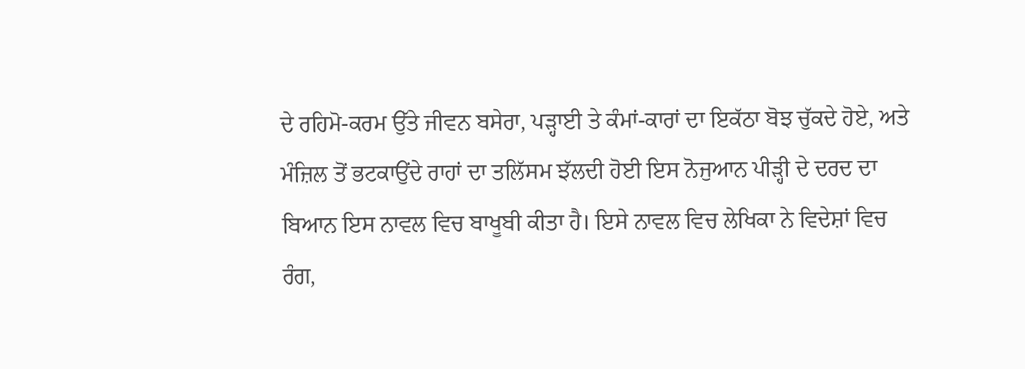ਦੇ ਰਹਿਮੋ-ਕਰਮ ਉੱਤੇ ਜੀਵਨ ਬਸੇਰਾ, ਪੜ੍ਹਾਈ ਤੇ ਕੰਮਾਂ-ਕਾਰਾਂ ਦਾ ਇਕੱਠਾ ਬੋਝ ਚੁੱਕਦੇ ਹੋਏ, ਅਤੇ ਮੰਜ਼ਿਲ ਤੋਂ ਭਟਕਾਉਂਦੇ ਰਾਹਾਂ ਦਾ ਤਲਿੱਸਮ ਝੱਲਦੀ ਹੋਈ ਇਸ ਨੋਜੁਆਨ ਪੀੜ੍ਹੀ ਦੇ ਦਰਦ ਦਾ ਬਿਆਨ ਇਸ ਨਾਵਲ ਵਿਚ ਬਾਖੂਬੀ ਕੀਤਾ ਹੈ। ਇਸੇ ਨਾਵਲ ਵਿਚ ਲੇਖਿਕਾ ਨੇ ਵਿਦੇਸ਼ਾਂ ਵਿਚ ਰੰਗ,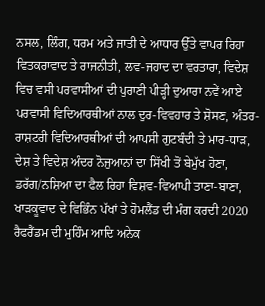ਨਸਲ, ਲਿੰਗ, ਧਰਮ ਅਤੇ ਜਾਤੀ ਦੇ ਆਧਾਰ ਉੱਤੇ ਵਾਪਰ ਰਿਹਾ ਵਿਤਕਰਾਵਾਦ ਤੇ ਰਾਜਨੀਤੀ, ਲਵ-ਜਹਾਦ ਦਾ ਵਰਤਾਰਾ, ਵਿਦੇਸ਼ ਵਿਚ ਵਸੀ ਪਰਵਾਸੀਆਂ ਦੀ ਪੁਰਾਣੀ ਪੀੜ੍ਹੀ ਦੁਆਰਾ ਨਵੇਂ ਆਏ ਪਰਵਾਸੀ ਵਿਦਿਆਰਥੀਆਂ ਨਾਲ ਦੁਰ-ਵਿਵਹਾਰ ਤੇ ਸ਼ੋਸਣ, ਅੰਤਰ-ਰਾਸ਼ਟਰੀ ਵਿਦਿਆਰਥੀਆਂ ਦੀ ਆਪਸੀ ਗੁਟਬੰਦੀ ਤੇ ਮਾਰ-ਧਾੜ, ਦੇਸ਼ ਤੇ ਵਿਦੇਸ਼ ਅੰਦਰ ਨੋਜੁਆਨਾਂ ਦਾ ਸਿੱਖੀ ਤੋਂ ਬੇਮੁੱਖ ਹੋਣਾ, ਡਰੱਗ/ਨਸ਼ਿਆ ਦਾ ਫੈਲ ਰਿਹਾ ਵਿਸ਼ਵ-ਵਿਆਪੀ ਤਾਣਾ-ਬਾਣਾ, ਖਾੜਕੂਵਾਦ ਦੇ ਵਿਭਿੰਨ ਪੱਖਾਂ ਤੇ ਹੋਮਲੈਂਡ ਦੀ ਮੰਗ ਕਰਦੀ 2020 ਰੈਫਰੈਂਡਮ ਦੀ ਮੁਹਿੰਮ ਆਦਿ ਅਨੇਕ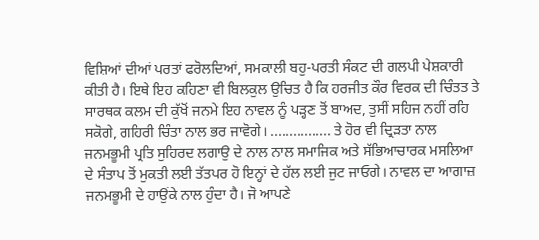ਵਿਸ਼ਿਆਂ ਦੀਆਂ ਪਰਤਾਂ ਫਰੋਲਦਿਆਂ, ਸਮਕਾਲੀ ਬਹੁ-ਪਰਤੀ ਸੰਕਟ ਦੀ ਗਲਪੀ ਪੇਸ਼ਕਾਰੀ ਕੀਤੀ ਹੈ। ਇਥੇ ਇਹ ਕਹਿਣਾ ਵੀ ਬਿਲਕੁਲ ਉਚਿਤ ਹੈ ਕਿ ਹਰਜੀਤ ਕੌਰ ਵਿਰਕ ਦੀ ਚਿੰਤਤ ਤੇ ਸਾਰਥਕ ਕਲਮ ਦੀ ਕੁੱਖੋਂ ਜਨਮੇ ਇਹ ਨਾਵਲ ਨੂੰ ਪੜ੍ਹਣ ਤੋਂ ਬਾਅਦ, ਤੁਸੀਂ ਸਹਿਜ ਨਹੀਂ ਰਹਿ ਸਕੋਗੇ, ਗਹਿਰੀ ਚਿੰਤਾ ਨਾਲ ਭਰ ਜਾਵੋਗੇ। ................ ਤੇ ਹੋਰ ਵੀ ਦ੍ਰਿੜਤਾ ਨਾਲ ਜਨਮਭੂਮੀ ਪ੍ਰਤਿ ਸੁਹਿਰਦ ਲਗਾਉ ਦੇ ਨਾਲ ਨਾਲ ਸਮਾਜਿਕ ਅਤੇ ਸੱਭਿਆਚਾਰਕ ਮਸਲਿਆ ਦੇ ਸੰਤਾਪ ਤੋਂ ਮੁਕਤੀ ਲਈ ਤੱਤਪਰ ਹੋ ਇਨ੍ਹਾਂ ਦੇ ਹੱਲ ਲਈ ਜੁਟ ਜਾਓਗੇ। ਨਾਵਲ ਦਾ ਆਗਾਜ਼ ਜਨਮਭੂਮੀ ਦੇ ਹਾਉਂਕੇ ਨਾਲ ਹੁੰਦਾ ਹੈ। ਜੋ ਆਪਣੇ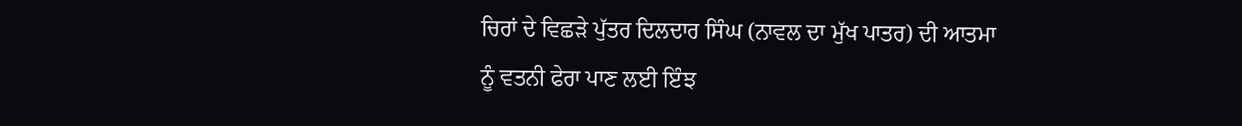ਚਿਰਾਂ ਦੇ ਵਿਛੜੇ ਪੁੱਤਰ ਦਿਲਦਾਰ ਸਿੰਘ (ਨਾਵਲ ਦਾ ਮੁੱਖ ਪਾਤਰ) ਦੀ ਆਤਮਾ ਨੂੰ ਵਤਨੀ ਫੇਰਾ ਪਾਣ ਲਈ ਇੰਝ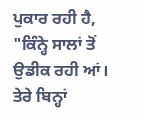ਪੁਕਾਰ ਰਹੀ ਹੈ, "ਕਿੰਨ੍ਹੇ ਸਾਲਾਂ ਤੋਂ ਉਡੀਕ ਰਹੀ ਆਂ। ਤੇਰੇ ਬਿਨ੍ਹਾਂ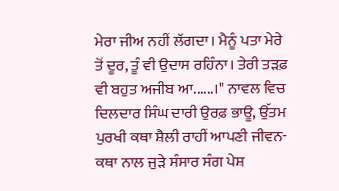ਮੇਰਾ ਜੀਅ ਨਹੀਂ ਲੱਗਦਾ। ਮੈਨੂੰ ਪਤਾ ਮੇਰੇ ਤੋਂ ਦੂਰ, ਤੂੰ ਵੀ ਉਦਾਸ ਰਹਿੰਨਾ। ਤੇਰੀ ਤੜਫ਼ ਵੀ ਬਹੁਤ ਅਜੀਬ ਆ......।" ਨਾਵਲ ਵਿਚ ਦਿਲਦਾਰ ਸਿੰਘ ਦਾਰੀ ਉਰਫ਼ ਭਾਊ, ਉੱਤਮ ਪੁਰਖੀ ਕਥਾ ਸ਼ੈਲੀ ਰਾਹੀਂ ਆਪਣੀ ਜੀਵਨ-ਕਥਾ ਨਾਲ ਜੁੜੇ ਸੰਸਾਰ ਸੰਗ ਪੇਸ਼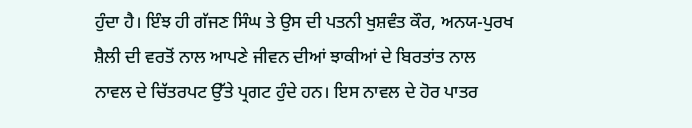ਹੁੰਦਾ ਹੈ। ਇੰਝ ਹੀ ਗੱਜਣ ਸਿੰਘ ਤੇ ਉਸ ਦੀ ਪਤਨੀ ਖੁਸ਼ਵੰਤ ਕੌਰ, ਅਨਯ-ਪੁਰਖ ਸ਼ੈਲੀ ਦੀ ਵਰਤੋਂ ਨਾਲ ਆਪਣੇ ਜੀਵਨ ਦੀਆਂ ਝਾਕੀਆਂ ਦੇ ਬਿਰਤਾਂਤ ਨਾਲ ਨਾਵਲ ਦੇ ਚਿੱਤਰਪਟ ਉੱਤੇ ਪ੍ਰਗਟ ਹੁੰਦੇ ਹਨ। ਇਸ ਨਾਵਲ ਦੇ ਹੋਰ ਪਾਤਰ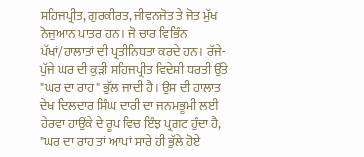ਸਹਿਜਪ੍ਰੀਤ, ਗੁਰਕੀਰਤ, ਜੀਵਨਜੋਤ ਤੇ ਜੋਤ ਮੁੱਖ ਨੋਜੁਆਨ ਪਾਤਰ ਹਨ। ਜੋ ਚਾਰ ਵਿਭਿੰਨ ਪੱਖਾਂ/ਹਾਲਾਤਾਂ ਦੀ ਪ੍ਰਤੀਨਿਧਤਾ ਕਰਦੇ ਹਨ। ਰੱਜੇ-ਪੁੱਜੇ ਘਰ ਦੀ ਕੁੜੀ ਸਹਿਜਪ੍ਰੀਤ ਵਿਦੇਸ਼ੀ ਧਰਤੀ ਉੱਤੇ "ਘਰ ਦਾ ਰਾਹ" ਭੁੱਲ ਜਾਦੀ ਹੈ। ਉਸ ਦੀ ਹਾਲਾਤ ਦੇਖ ਦਿਲਦਾਰ ਸਿੰਘ ਦਾਰੀ ਦਾ ਜਨਮਭੂਮੀ ਲਈ ਹੇਰਵਾ ਹਾਉਂਕੇ ਦੇ ਰੂਪ ਵਿਚ ਇੰਝ ਪ੍ਰਗਟ ਹੁੰਦਾ ਹੈ, "ਘਰ ਦਾ ਰਾਹ ਤਾਂ ਆਪਾਂ ਸਾਰੇ ਹੀ ਭੁੱਲੇ ਹੋਏ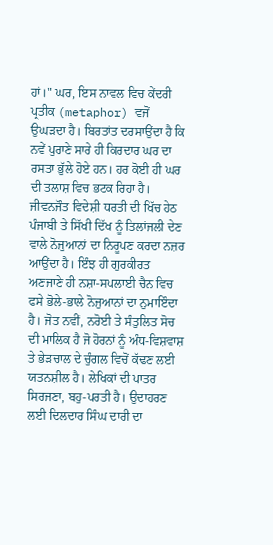ਹਾਂ।" ਘਰ, ਇਸ ਨਾਵਲ ਵਿਚ ਕੇਂਦਰੀ ਪ੍ਰਤੀਕ (metaphor) ਵਜੋਂ ਉਘੜਦਾ ਹੈ। ਬਿਰਤਾਂਤ ਦਰਸਾਉਂਦਾ ਹੈ ਕਿ ਨਵੇਂ ਪੁਰਾਣੇ ਸਾਰੇ ਹੀ ਕਿਰਦਾਰ ਘਰ ਦਾ ਰਸਤਾ ਭੁੱਲੇ ਹੋਏ ਹਨ। ਹਰ ਕੋਈ ਹੀ ਘਰ ਦੀ ਤਲਾਸ਼ ਵਿਚ ਭਟਕ ਰਿਹਾ ਹੈ। ਜੀਵਨਜੌਤ ਵਿਦੇਸ਼ੀ ਧਰਤੀ ਦੀ ਖਿੱਚ ਹੇਠ ਪੰਜਾਬੀ ਤੇ ਸਿੱਖੀ ਦਿੱਖ ਨੂੰ ਤਿਲਾਂਜਲੀ ਦੇਣ ਵਾਲੇ ਨੋਜੁਆਨਾਂ ਦਾ ਨਿਰੂਪਣ ਕਰਦਾ ਨਜ਼ਰ ਆਉਂਦਾ ਹੈ। ਇੰਝ ਹੀ ਗੁਰਕੀਰਤ ਅਣਜਾਣੇ ਹੀ ਨਸ਼ਾ-ਸਪਲਾਈ ਚੈਨ ਵਿਚ ਫਸੇ ਭੋਲੇ-ਭਾਲੇ ਨੋਜੁਆਨਾਂ ਦਾ ਨੁਮਾਇੰਦਾ ਹੈ। ਜੋਤ ਨਵੀਂ, ਨਰੋਈ ਤੇ ਸੰਤੁਲਿਤ ਸੋਚ ਦੀ ਮਾਲਿਕ ਹੈ ਜੋ ਹੋਰਨਾਂ ਨੂੰ ਅੰਧ-ਵਿਸ਼ਵਾਸ਼ ਤੇ ਭੇੜਚਾਲ ਦੇ ਚੁੰਗਲ ਵਿਚੋਂ ਕੱਢਣ ਲਈ ਯਤਨਸ਼ੀਲ ਹੈ। ਲੇਖਿਕਾਂ ਦੀ ਪਾਤਰ ਸਿਰਜਣਾ, ਬਹੁ-ਪਰਤੀ ਹੈ। ਉਦਾਹਰਣ ਲਈ ਦਿਲਦਾਰ ਸਿੰਘ ਦਾਰੀ ਦਾ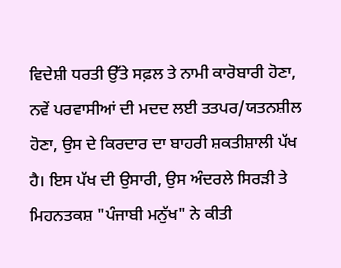ਵਿਦੇਸ਼ੀ ਧਰਤੀ ਉੱਤੇ ਸਫ਼ਲ ਤੇ ਨਾਮੀ ਕਾਰੋਬਾਰੀ ਹੋਣਾ, ਨਵੇਂ ਪਰਵਾਸੀਆਂ ਦੀ ਮਦਦ ਲਈ ਤਤਪਰ/ਯਤਨਸ਼ੀਲ ਹੋਣਾ, ਉਸ ਦੇ ਕਿਰਦਾਰ ਦਾ ਬਾਹਰੀ ਸ਼ਕਤੀਸ਼ਾਲੀ ਪੱਖ ਹੈ। ਇਸ ਪੱਖ ਦੀ ਉਸਾਰੀ, ਉਸ ਅੰਦਰਲੇ ਸਿਰੜੀ ਤੇ ਮਿਹਨਤਕਸ਼ "ਪੰਜਾਬੀ ਮਨੁੱਖ" ਨੇ ਕੀਤੀ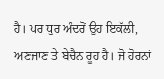ਹੈ। ਪਰ ਧੁਰ ਅੰਦਰੋਂ ਉਹ ਇਕੱਲੀ, ਅਣਜਾਣ ਤੇ ਬੇਚੈਨ ਰੂਹ ਹੈ। ਜੋ ਹੋਰਨਾਂ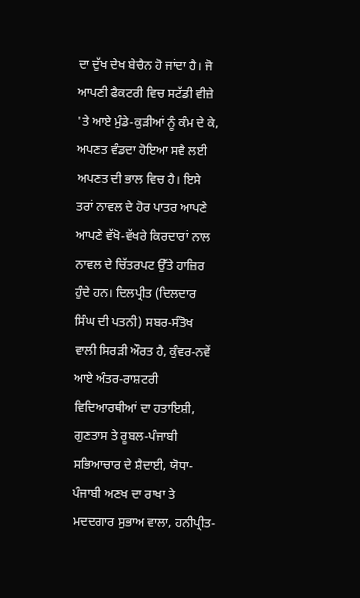ਦਾ ਦੁੱਖ ਦੇਖ ਬੇਚੈਨ ਹੋ ਜਾਂਦਾ ਹੈ। ਜੋ ਆਪਣੀ ਫੈਕਟਰੀ ਵਿਚ ਸਟੱਡੀ ਵੀਜ਼ੇ 'ਤੇ ਆਏ ਮੁੰਡੇ-ਕੁੜੀਆਂ ਨੂੰ ਕੰਮ ਦੇ ਕੇ, ਅਪਣਤ ਵੰਡਦਾ ਹੋਇਆ ਸਵੈ ਲਈ ਅਪਣਤ ਦੀ ਭਾਲ ਵਿਚ ਹੈ। ਇਸੇ ਤਰਾਂ ਨਾਵਲ ਦੇ ਹੋਰ ਪਾਤਰ ਆਪਣੇ ਆਪਣੇ ਵੱਖੋ-ਵੱਖਰੇ ਕਿਰਦਾਰਾਂ ਨਾਲ ਨਾਵਲ ਦੇ ਚਿੱਤਰਪਟ ਉੱਤੇ ਹਾਜ਼ਿਰ ਹੁੰਦੇ ਹਨ। ਦਿਲਪ੍ਰੀਤ (ਦਿਲਦਾਰ ਸਿੰਘ ਦੀ ਪਤਨੀ) ਸਬਰ-ਸੰਤੋਖ ਵਾਲੀ ਸਿਰੜੀ ਔਰਤ ਹੈ, ਕੁੰਵਰ-ਨਵੇਂ ਆਏ ਅੰਤਰ-ਰਾਸ਼ਟਰੀ ਵਿਦਿਆਰਥੀਆਂ ਦਾ ਹਤਾਇਸ਼ੀ, ਗੁਣਤਾਸ ਤੇ ਰੂਬਲ-ਪੰਜਾਬੀ ਸਭਿਆਚਾਰ ਦੇ ਸ਼ੈਦਾਈ, ਯੋਧਾ-ਪੰਜਾਬੀ ਅਣਖ ਦਾ ਰਾਖਾ ਤੇ ਮਦਦਗਾਰ ਸੁਭਾਅ ਵਾਲਾ, ਹਨੀਪ੍ਰੀਤ-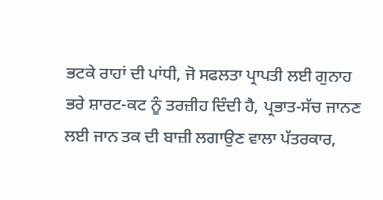ਭਟਕੇ ਰਾਹਾਂ ਦੀ ਪਾਂਧੀ, ਜੋ ਸਫਲਤਾ ਪ੍ਰਾਪਤੀ ਲਈ ਗੁਨਾਹ ਭਰੇ ਸ਼ਾਰਟ-ਕਟ ਨੂੰ ਤਰਜ਼ੀਹ ਦਿੰਦੀ ਹੈ, ਪ੍ਰਭਾਤ-ਸੱਚ ਜਾਨਣ ਲਈ ਜਾਨ ਤਕ ਦੀ ਬਾਜ਼ੀ ਲਗਾਉਣ ਵਾਲਾ ਪੱਤਰਕਾਰ,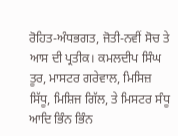ਰੋਹਿਤ-ਅੰਧਭਗਤ, ਜੋਤੀ-ਨਵੀਂ ਸੋਚ ਤੇ ਆਸ ਦੀ ਪ੍ਰਤੀਕ। ਕਮਲਦੀਪ ਸਿੰਘ ਤੂਰ, ਮਾਸਟਰ ਗਰੇਵਾਲ, ਮਿਸਿਜ਼ ਸਿੱਧੂ, ਮਿਸ਼ਿਜ ਗਿੱਲ, ਤੇ ਮਿਸਟਰ ਸੰਧੂ ਆਦਿ ਭਿੰਨ ਭਿੰਨ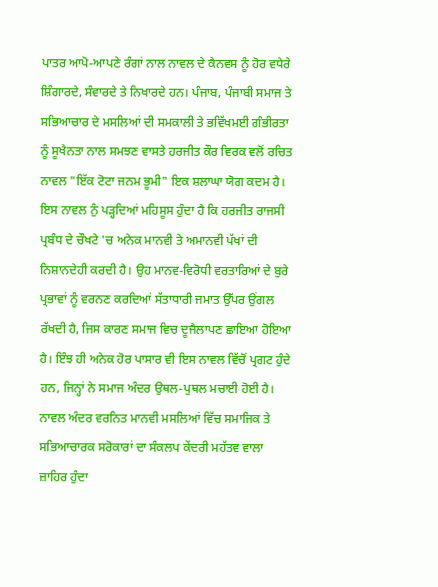ਪਾਤਰ ਆਪੋ-ਆਪਣੇ ਰੰਗਾਂ ਨਾਲ ਨਾਵਲ ਦੇ ਕੈਨਵਸ ਨੂੰ ਹੋਰ ਵਧੇਰੇ ਸ਼ਿੰਗਾਰਦੇ, ਸੰਵਾਰਦੇ ਤੇ ਨਿਖਾਰਦੇ ਹਨ। ਪੰਜਾਬ, ਪੰਜਾਬੀ ਸਮਾਜ ਤੇ ਸਭਿਆਚਾਰ ਦੇ ਮਸਲਿਆਂ ਦੀ ਸਮਕਾਲੀ ਤੇ ਭਵਿੱਖਮਈ ਗੰਭੀਰਤਾ ਨੂੰ ਸੂਖੈਨਤਾ ਨਾਲ ਸਮਝਣ ਵਾਸਤੇ ਹਰਜੀਤ ਕੌਰ ਵਿਰਕ ਵਲੋਂ ਰਚਿਤ ਨਾਵਲ "ਇੱਕ ਟੋਟਾ ਜਨਮ ਭੂਮੀ" ਇਕ ਸ਼ਲਾਘਾ ਯੋਗ ਕਦਮ ਹੈ। ਇਸ ਨਾਵਲ ਨੁੰ ਪੜ੍ਹਦਿਆਂ ਮਹਿਸੂਸ ਹੁੰਦਾ ਹੈ ਕਿ ਹਰਜੀਤ ਰਾਜਸੀ ਪ੍ਰਬੰਧ ਦੇ ਚੌਖਟੇ 'ਚ ਅਨੇਕ ਮਾਨਵੀ ਤੇ ਅਮਾਨਵੀ ਪੱਖਾਂ ਦੀ ਨਿਸ਼ਾਨਦੇਹੀ ਕਰਦੀ ਹੈ। ਉਹ ਮਾਨਵ-ਵਿਰੋਧੀ ਵਰਤਾਰਿਆਂ ਦੇ ਬੁਰੇ ਪ੍ਰਭਾਵਾਂ ਨੂੰ ਵਰਨਣ ਕਰਦਿਆਂ ਸੱਤਾਧਾਰੀ ਜਮਾਤ ਉੱਪਰ ਉਂਗਲ ਰੱਖਦੀ ਹੈ, ਜਿਸ ਕਾਰਣ ਸਮਾਜ ਵਿਚ ਦੂਜੈਲਾਪਣ ਛਾਇਆ ਹੋਇਆ ਹੈ। ਇੰਝ ਹੀ ਅਨੇਕ ਹੋਰ ਪਾਸਾਰ ਵੀ ਇਸ ਨਾਵਲ ਵਿੱਚੋਂ ਪ੍ਰਗਟ ਹੁੰਦੇ ਹਨ, ਜਿਨ੍ਹਾਂ ਨੇ ਸਮਾਜ ਅੰਦਰ ਉਥਲ-ਪੁਥਲ ਮਚਾਈ ਹੋਈ ਹੈ। ਨਾਵਲ ਅੰਦਰ ਵਰਨਿਤ ਮਾਨਵੀ ਮਸਲਿਆਂ ਵਿੱਚ ਸਮਾਜਿਕ ਤੇ ਸਭਿਆਚਾਰਕ ਸਰੋਕਾਰਾਂ ਦਾ ਸੰਕਲਪ ਕੇਂਦਰੀ ਮਹੱਤਵ ਵਾਲਾ ਜ਼ਾਹਿਰ ਹੁੰਦਾ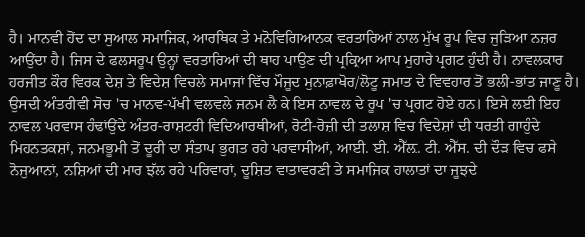ਹੈ। ਮਾਨਵੀ ਹੋਂਦ ਦਾ ਸੁਆਲ ਸਮਾਜਿਕ, ਆਰਥਿਕ ਤੇ ਮਨੋਵਿਗਿਆਨਕ ਵਰਤਾਰਿਆਂ ਨਾਲ ਮੁੱਖ ਰੂਪ ਵਿਚ ਜੁੜਿਆ ਨਜ਼ਰ ਆਉਂਦਾ ਹੈ। ਜਿਸ ਦੇ ਫਲਸਰੂਪ ਉਨ੍ਹਾਂ ਵਰਤਾਰਿਆਂ ਦੀ ਥਾਹ ਪਾਉਣ ਦੀ ਪ੍ਰਕ੍ਰਿਆ ਆਪ ਮੁਹਾਰੇ ਪ੍ਰਗਟ ਹੁੰਦੀ ਹੈ। ਨਾਵਲਕਾਰ ਹਰਜੀਤ ਕੌਰ ਵਿਰਕ ਦੇਸ਼ ਤੇ ਵਿਦੇਸ਼ ਵਿਚਲੇ ਸਮਾਜਾਂ ਵਿੱਚ ਮੌਜੂਦ ਮੁਨਾਫ਼ਾਖੋਰ/ਲੋਟੂ ਜਮਾਤ ਦੇ ਵਿਵਹਾਰ ਤੋਂ ਭਲੀ-ਭਾਂਤ ਜਾਣੂ ਹੈ। ਉਸਦੀ ਅੰਤਰੀਵੀ ਸੋਚ 'ਚ ਮਾਨਵ-ਪੱਖੀ ਵਲਵਲੇ ਜਨਮ ਲੈ ਕੇ ਇਸ ਨਾਵਲ ਦੇ ਰੂਪ 'ਚ ਪ੍ਰਗਟ ਹੋਏ ਹਨ। ਇਸੇ ਲਈ ਇਹ ਨਾਵਲ ਪਰਵਾਸ ਹੰਢਾਂਉਂਦੇ ਅੰਤਰ-ਰਾਸ਼ਟਰੀ ਵਿਦਿਆਰਥੀਆਂ, ਰੋਟੀ-ਰੋਜ਼ੀ ਦੀ ਤਲਾਸ਼ ਵਿਚ ਵਿਦੇਸ਼ਾਂ ਦੀ ਧਰਤੀ ਗਾਹੁੰਦੇ ਮਿਹਨਤਕਸ਼ਾਂ, ਜਨਮਭੂਮੀ ਤੋਂ ਦੂਰੀ ਦਾ ਸੰਤਾਪ ਭੁਗਤ ਰਹੇ ਪਰਵਾਸੀਆਂ, ਆਈ. ਈ. ਐੱਲ਼. ਟੀ. ਐੱਸ. ਦੀ ਦੌੜ ਵਿਚ ਫਸੇ ਨੋਜੁਆਨਾਂ, ਨਸ਼ਿਆਂ ਦੀ ਮਾਰ ਝੱਲ ਰਹੇ ਪਰਿਵਾਰਾਂ, ਦੂਸ਼ਿਤ ਵਾਤਾਵਰਣੀ ਤੇ ਸਮਾਜਿਕ ਹਾਲਾਤਾਂ ਦਾ ਜੂਝਦੇ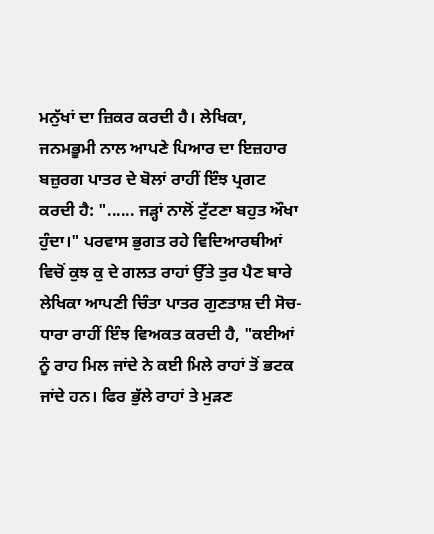ਮਨੁੱਖਾਂ ਦਾ ਜ਼ਿਕਰ ਕਰਦੀ ਹੈ। ਲੇਖਿਕਾ, ਜਨਮਭੂਮੀ ਨਾਲ ਆਪਣੇ ਪਿਆਰ ਦਾ ਇਜ਼ਹਾਰ ਬਜ਼ੁਰਗ ਪਾਤਰ ਦੇ ਬੋਲਾਂ ਰਾਹੀਂ ਇੰਝ ਪ੍ਰਗਟ ਕਰਦੀ ਹੈ: "...... ਜੜ੍ਹਾਂ ਨਾਲੋਂ ਟੁੱਟਣਾ ਬਹੁਤ ਔਖਾ ਹੁੰਦਾ।" ਪਰਵਾਸ ਭੁਗਤ ਰਹੇ ਵਿਦਿਆਰਥੀਆਂ ਵਿਚੋਂ ਕੁਝ ਕੁ ਦੇ ਗਲਤ ਰਾਹਾਂ ਉੱਤੇ ਤੁਰ ਪੈਣ ਬਾਰੇ ਲੇਖਿਕਾ ਆਪਣੀ ਚਿੰਤਾ ਪਾਤਰ ਗੁਣਤਾਸ਼ ਦੀ ਸੋਚ-ਧਾਰਾ ਰਾਹੀਂ ਇੰਝ ਵਿਅਕਤ ਕਰਦੀ ਹੈ, "ਕਈਆਂ ਨੂੰ ਰਾਹ ਮਿਲ ਜਾਂਦੇ ਨੇ ਕਈ ਮਿਲੇ ਰਾਹਾਂ ਤੋਂ ਭਟਕ ਜਾਂਦੇ ਹਨ। ਫਿਰ ਭੁੱਲੇ ਰਾਹਾਂ ਤੇ ਮੁੜਣ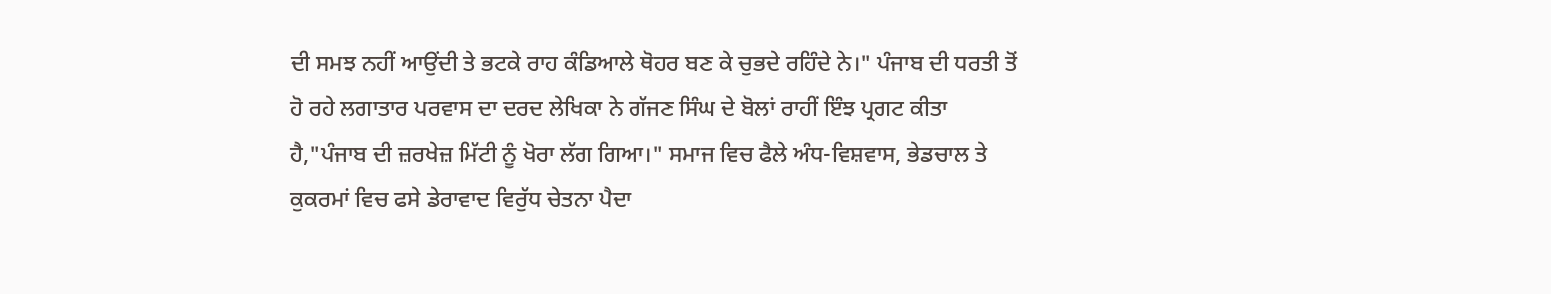ਦੀ ਸਮਝ ਨਹੀਂ ਆਉਂਦੀ ਤੇ ਭਟਕੇ ਰਾਹ ਕੰਡਿਆਲੇ ਥੋਹਰ ਬਣ ਕੇ ਚੁਭਦੇ ਰਹਿੰਦੇ ਨੇ।" ਪੰਜਾਬ ਦੀ ਧਰਤੀ ਤੋਂ ਹੋ ਰਹੇ ਲਗਾਤਾਰ ਪਰਵਾਸ ਦਾ ਦਰਦ ਲੇਖਿਕਾ ਨੇ ਗੱਜਣ ਸਿੰਘ ਦੇ ਬੋਲਾਂ ਰਾਹੀਂ ਇੰਝ ਪ੍ਰਗਟ ਕੀਤਾ ਹੈ,"ਪੰਜਾਬ ਦੀ ਜ਼ਰਖੇਜ਼ ਮਿੱਟੀ ਨੂੰ ਖੋਰਾ ਲੱਗ ਗਿਆ।" ਸਮਾਜ ਵਿਚ ਫੈਲੇ ਅੰਧ-ਵਿਸ਼ਵਾਸ, ਭੇਡਚਾਲ ਤੇ ਕੁਕਰਮਾਂ ਵਿਚ ਫਸੇ ਡੇਰਾਵਾਦ ਵਿਰੁੱਧ ਚੇਤਨਾ ਪੈਦਾ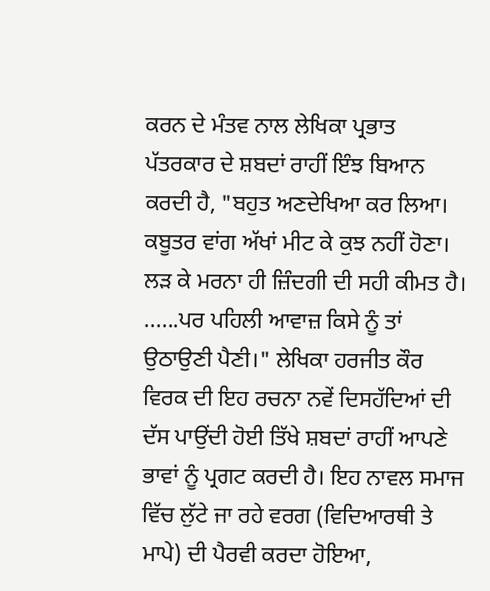ਕਰਨ ਦੇ ਮੰਤਵ ਨਾਲ ਲੇਖਿਕਾ ਪ੍ਰਭਾਤ ਪੱਤਰਕਾਰ ਦੇ ਸ਼ਬਦਾਂ ਰਾਹੀਂ ਇੰਝ ਬਿਆਨ ਕਰਦੀ ਹੈ, "ਬਹੁਤ ਅਣਦੇਖਿਆ ਕਰ ਲਿਆ। ਕਬੂਤਰ ਵਾਂਗ ਅੱਖਾਂ ਮੀਟ ਕੇ ਕੁਝ ਨਹੀਂ ਹੋਣਾ। ਲੜ ਕੇ ਮਰਨਾ ਹੀ ਜ਼ਿੰਦਗੀ ਦੀ ਸਹੀ ਕੀਮਤ ਹੈ। ......ਪਰ ਪਹਿਲੀ ਆਵਾਜ਼ ਕਿਸੇ ਨੂੰ ਤਾਂ ਉਠਾਉਣੀ ਪੈਣੀ।" ਲੇਖਿਕਾ ਹਰਜੀਤ ਕੌਰ ਵਿਰਕ ਦੀ ਇਹ ਰਚਨਾ ਨਵੇਂ ਦਿਸਹੱਦਿਆਂ ਦੀ ਦੱਸ ਪਾਉਂਦੀ ਹੋਈ ਤਿੱਖੇ ਸ਼ਬਦਾਂ ਰਾਹੀਂ ਆਪਣੇ ਭਾਵਾਂ ਨੂੰ ਪ੍ਰਗਟ ਕਰਦੀ ਹੈ। ਇਹ ਨਾਵਲ ਸਮਾਜ ਵਿੱਚ ਲੁੱਟੇ ਜਾ ਰਹੇ ਵਰਗ (ਵਿਦਿਆਰਥੀ ਤੇ ਮਾਪੇ) ਦੀ ਪੈਰਵੀ ਕਰਦਾ ਹੋਇਆ,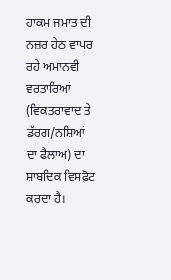ਹਾਕਮ ਜਮਾਤ ਦੀ ਨਜ਼ਰ ਹੇਠ ਵਾਪਰ ਰਹੇ ਅਮਾਨਵੀ ਵਰਤਾਰਿਆਂ (ਵਿਕਤਰਾਵਾਦ ਤੇ ਡੱਰਗ/ਨਸ਼ਿਆਂ ਦਾ ਫੈਲਾਅ) ਦਾ ਸ਼ਾਬਦਿਕ ਵਿਸਫ਼ੋਟ ਕਰਦਾ ਹੈ।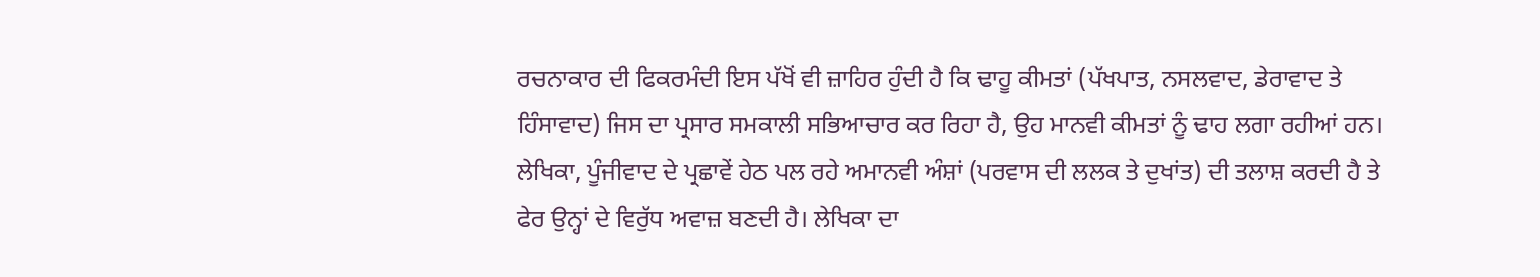ਰਚਨਾਕਾਰ ਦੀ ਫਿਕਰਮੰਦੀ ਇਸ ਪੱਖੋਂ ਵੀ ਜ਼ਾਹਿਰ ਹੁੰਦੀ ਹੈ ਕਿ ਢਾਹੂ ਕੀਮਤਾਂ (ਪੱਖਪਾਤ, ਨਸਲਵਾਦ, ਡੇਰਾਵਾਦ ਤੇ ਹਿੰਸਾਵਾਦ) ਜਿਸ ਦਾ ਪ੍ਰਸਾਰ ਸਮਕਾਲੀ ਸਭਿਆਚਾਰ ਕਰ ਰਿਹਾ ਹੈ, ਉਹ ਮਾਨਵੀ ਕੀਮਤਾਂ ਨੂੰ ਢਾਹ ਲਗਾ ਰਹੀਆਂ ਹਨ। ਲੇਖਿਕਾ, ਪੂੰਜੀਵਾਦ ਦੇ ਪ੍ਰਛਾਵੇਂ ਹੇਠ ਪਲ ਰਹੇ ਅਮਾਨਵੀ ਅੰਸ਼ਾਂ (ਪਰਵਾਸ ਦੀ ਲਲਕ ਤੇ ਦੁਖਾਂਤ) ਦੀ ਤਲਾਸ਼ ਕਰਦੀ ਹੈ ਤੇ ਫੇਰ ਉਨ੍ਹਾਂ ਦੇ ਵਿਰੁੱਧ ਅਵਾਜ਼ ਬਣਦੀ ਹੈ। ਲੇਖਿਕਾ ਦਾ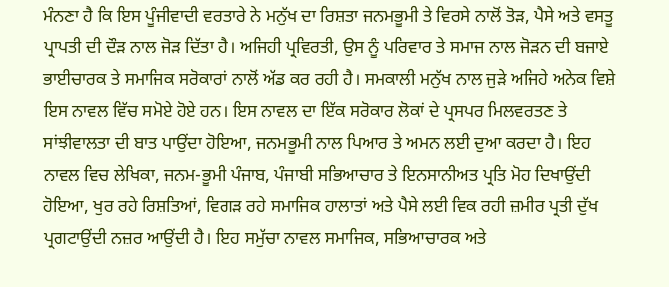ਮੰਨਣਾ ਹੈ ਕਿ ਇਸ ਪੂੰਜੀਵਾਦੀ ਵਰਤਾਰੇ ਨੇ ਮਨੁੱਖ ਦਾ ਰਿਸ਼ਤਾ ਜਨਮਭੂਮੀ ਤੇ ਵਿਰਸੇ ਨਾਲੋਂ ਤੋੜ, ਪੈਸੇ ਅਤੇ ਵਸਤੂ ਪ੍ਰਾਪਤੀ ਦੀ ਦੌੜ ਨਾਲ ਜੋੜ ਦਿੱਤਾ ਹੈ। ਅਜਿਹੀ ਪ੍ਰਵਿਰਤੀ, ਉਸ ਨੂੰ ਪਰਿਵਾਰ ਤੇ ਸਮਾਜ ਨਾਲ ਜੋੜਨ ਦੀ ਬਜਾਏ ਭਾਈਚਾਰਕ ਤੇ ਸਮਾਜਿਕ ਸਰੋਕਾਰਾਂ ਨਾਲੋਂ ਅੱਡ ਕਰ ਰਹੀ ਹੈ। ਸਮਕਾਲੀ ਮਨੁੱਖ ਨਾਲ ਜੁੜੇ ਅਜਿਹੇ ਅਨੇਕ ਵਿਸ਼ੇ ਇਸ ਨਾਵਲ ਵਿੱਚ ਸਮੋਏ ਹੋਏ ਹਨ। ਇਸ ਨਾਵਲ ਦਾ ਇੱਕ ਸਰੋਕਾਰ ਲੋਕਾਂ ਦੇ ਪ੍ਰਸਪਰ ਮਿਲਵਰਤਣ ਤੇ ਸਾਂਝੀਵਾਲਤਾ ਦੀ ਬਾਤ ਪਾਉਂਦਾ ਹੋਇਆ, ਜਨਮਭੂਮੀ ਨਾਲ ਪਿਆਰ ਤੇ ਅਮਨ ਲਈ ਦੁਆ ਕਰਦਾ ਹੈ। ਇਹ ਨਾਵਲ ਵਿਚ ਲੇਖਿਕਾ, ਜਨਮ-ਭੂਮੀ ਪੰਜਾਬ, ਪੰਜਾਬੀ ਸਭਿਆਚਾਰ ਤੇ ਇਨਸਾਨੀਅਤ ਪ੍ਰਤਿ ਮੋਹ ਦਿਖਾਉਂਦੀ ਹੋਇਆ, ਖੁਰ ਰਹੇ ਰਿਸ਼ਤਿਆਂ, ਵਿਗੜ ਰਹੇ ਸਮਾਜਿਕ ਹਾਲਾਤਾਂ ਅਤੇ ਪੈਸੇ ਲਈ ਵਿਕ ਰਹੀ ਜ਼ਮੀਰ ਪ੍ਰਤੀ ਦੁੱਖ ਪ੍ਰਗਟਾਉਂਦੀ ਨਜ਼ਰ ਆਉਂਦੀ ਹੈ। ਇਹ ਸਮੁੱਚਾ ਨਾਵਲ ਸਮਾਜਿਕ, ਸਭਿਆਚਾਰਕ ਅਤੇ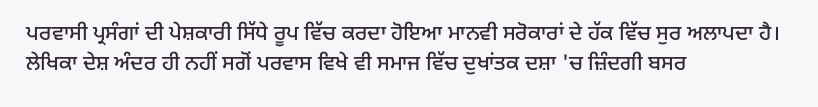ਪਰਵਾਸੀ ਪ੍ਰਸੰਗਾਂ ਦੀ ਪੇਸ਼ਕਾਰੀ ਸਿੱਧੇ ਰੂਪ ਵਿੱਚ ਕਰਦਾ ਹੋਇਆ ਮਾਨਵੀ ਸਰੋਕਾਰਾਂ ਦੇ ਹੱਕ ਵਿੱਚ ਸੁਰ ਅਲਾਪਦਾ ਹੈ। ਲੇਖਿਕਾ ਦੇਸ਼ ਅੰਦਰ ਹੀ ਨਹੀਂ ਸਗੋਂ ਪਰਵਾਸ ਵਿਖੇ ਵੀ ਸਮਾਜ ਵਿੱਚ ਦੁਖਾਂਤਕ ਦਸ਼ਾ 'ਚ ਜ਼ਿੰਦਗੀ ਬਸਰ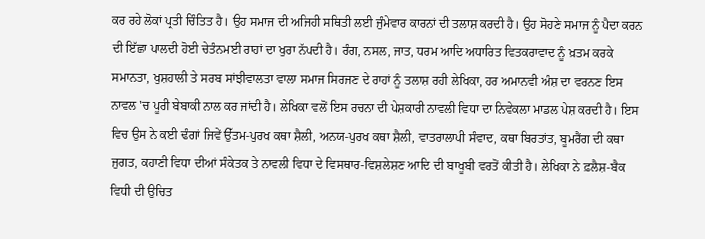ਕਰ ਰਹੇ ਲੋਕਾਂ ਪ੍ਰਤੀ ਚਿੰਤਿਤ ਹੈ। ਉਹ ਸਮਾਜ ਦੀ ਅਜਿਹੀ ਸਥਿਤੀ ਲਈ ਜੁੰਮੇਵਾਰ ਕਾਰਨਾਂ ਦੀ ਤਲਾਸ਼ ਕਰਦੀ ਹੈ। ਉਹ ਸੋਹਣੇ ਸਮਾਜ ਨੂੰ ਪੈਦਾ ਕਰਨ ਦੀ ਇੱਛਾ ਪਾਲਦੀ ਹੋਈ ਚੇਤੰਨਮਈ ਰਾਹਾਂ ਦਾ ਖੁਰਾ ਨੱਪਦੀ ਹੈ। ਰੰਗ, ਨਸਲ, ਜਾਤ, ਧਰਮ ਆਦਿ ਅਧਾਰਿਤ ਵਿਤਕਰਾਵਾਦ ਨੂੰ ਖ਼ਤਮ ਕਰਕੇ ਸਮਾਨਤਾ, ਖੁਸ਼ਹਾਲੀ ਤੇ ਸਰਬ ਸਾਂਝੀਵਾਲਤਾ ਵਾਲਾ ਸਮਾਜ ਸਿਰਜਣ ਦੇ ਰਾਹਾਂ ਨੂੰ ਤਲਾਸ਼ ਰਹੀ ਲੇਖਿਕਾ, ਹਰ ਅਮਾਨਵੀ ਅੰਸ਼ ਦਾ ਵਰਨਣ ਇਸ ਨਾਵਲ 'ਚ ਪੂਰੀ ਬੇਬਾਕੀ ਨਾਲ ਕਰ ਜਾਂਦੀ ਹੈ। ਲੇਖਿਕਾ ਵਲੋਂ ਇਸ ਰਚਨਾ ਦੀ ਪੇਸ਼ਕਾਰੀ ਨਾਵਲੀ ਵਿਧਾ ਦਾ ਨਿਵੇਕਲਾ ਮਾਡਲ ਪੇਸ਼ ਕਰਦੀ ਹੈ। ਇਸ ਵਿਚ ਉਸ ਨੇ ਕਈ ਢੰਗਾਂ ਜਿਵੇਂ ਉੱਤਮ-ਪੁਰਖ ਕਥਾ ਸ਼ੈਲੀ, ਅਨਯ-ਪੁਰਖ ਕਥਾ ਸ਼ੈਲੀ, ਵਾਤਰਾਲਾਪੀ ਸੰਵਾਦ, ਕਥਾ ਬਿਰਤਾਂਤ, ਬੂਮਰੈਂਗ ਦੀ ਕਥਾ ਜੁਗਤ, ਕਹਾਣੀ ਵਿਧਾ ਦੀਆਂ ਸੰਕੇਤਕ ਤੇ ਨਾਵਲੀ ਵਿਧਾ ਦੇ ਵਿਸਥਾਰ-ਵਿਸ਼ਲੇਸ਼ਣ ਆਦਿ ਦੀ ਬਾਖੂਬੀ ਵਰਤੋਂ ਕੀਤੀ ਹੈ। ਲੇਖਿਕਾ ਨੇ ਫ਼ਲੈਸ਼-ਬੈਕ ਵਿਧੀ ਦੀ ਉਚਿਤ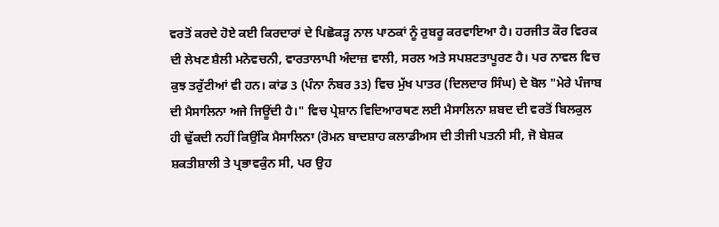ਵਰਤੋਂ ਕਰਦੇ ਹੋਏ ਕਈ ਕਿਰਦਾਰਾਂ ਦੇ ਪਿਛੋਕੜ੍ਹ ਨਾਲ ਪਾਠਕਾਂ ਨੂੰ ਰੁਬਰੂ ਕਰਵਾਇਆ ਹੈ। ਹਰਜੀਤ ਕੌਰ ਵਿਰਕ ਦੀ ਲੇਖਣ ਸ਼ੈਲੀ ਮਨੋਵਚਨੀ, ਵਾਰਤਾਲਾਪੀ ਅੰਦਾਜ਼ ਵਾਲੀ, ਸਰਲ ਅਤੇ ਸਪਸ਼ਟਤਾਪੂਰਣ ਹੈ। ਪਰ ਨਾਵਲ ਵਿਚ ਕੁਝ ਤਰੁੱਟੀਆਂ ਵੀ ਹਨ। ਕਾਂਡ 3 (ਪੰਨਾ ਨੰਬਰ 33) ਵਿਚ ਮੁੱਖ ਪਾਤਰ (ਦਿਲਦਾਰ ਸਿੰਘ) ਦੇ ਬੋਲ "ਮੇਰੇ ਪੰਜਾਬ ਦੀ ਮੈਸਾਲਿਨਾ ਅਜੇ ਜਿਊਂਦੀ ਹੈ।" ਵਿਚ ਪ੍ਰੇਸ਼ਾਨ ਵਿਦਿਆਰਥਣ ਲਈ ਮੈਸਾਲਿਨਾ ਸ਼ਬਦ ਦੀ ਵਰਤੋਂ ਬਿਲਕੁਲ ਹੀ ਢੁੱਕਦੀ ਨਹੀਂ ਕਿਉਂਕਿ ਮੈਸਾਲਿਨਾ (ਰੋਮਨ ਬਾਦਸ਼ਾਹ ਕਲਾਡੀਅਸ ਦੀ ਤੀਜੀ ਪਤਨੀ ਸੀ, ਜੋ ਬੇਸ਼ਕ ਸ਼ਕਤੀਸ਼ਾਲੀ ਤੇ ਪ੍ਰਭਾਵਕੁੰਨ ਸੀ, ਪਰ ਉਹ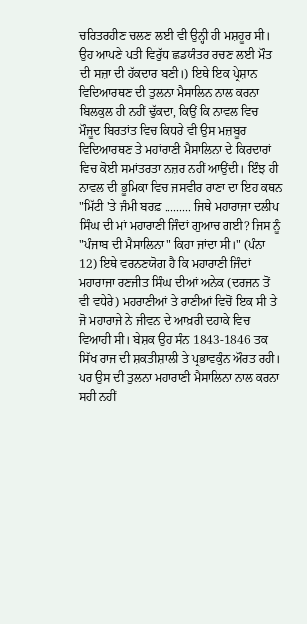ਚਰਿਤਰਹੀਣ ਚਲਣ ਲਈ ਵੀ ਉਨ੍ਹੀ ਹੀ ਮਸ਼ਹੂਰ ਸੀ। ਉਹ ਆਪਣੇ ਪਤੀ ਵਿਰੁੱਧ ਛਡਯੰਤਰ ਰਚਣ ਲਈ ਮੌਤ ਦੀ ਸਜ਼ਾ ਦੀ ਹੱਕਦਾਰ ਬਣੀ।) ਇਥੇ ਇਕ ਪ੍ਰੇਸ਼ਾਨ ਵਿਦਿਆਰਥਣ ਦੀ ਤੁਲਨਾ ਮੈਸਾਲਿਨ ਨਾਲ ਕਰਨਾ ਬਿਲਕੁਲ ਹੀ ਨਹੀਂ ਢੁੱਕਦਾ, ਕਿਉਂ ਕਿ ਨਾਵਲ ਵਿਚ ਮੌਜੂਦ ਬਿਰਤਾਂਤ ਵਿਚ ਕਿਧਰੇ ਵੀ ਉਸ ਮਜ਼ਬੂਰ ਵਿਦਿਆਰਥਣ ਤੇ ਮਹਾਂਰਾਣੀ ਮੈਸਾਲਿਨਾ ਦੇ ਕਿਰਦਾਰਾਂ ਵਿਚ ਕੋਈ ਸਮਾਂਤਰਤਾ ਨਜ਼ਰ ਨਹੀਂ ਆਉਂਦੀ। ਇੰਝ ਹੀ ਨਾਵਲ ਦੀ ਭੂਮਿਕਾ ਵਿਚ ਜਸਵੀਰ ਰਾਣਾ ਦਾ ਇਹ ਕਥਨ "ਮਿੱਟੀ 'ਤੇ ਜੰਮੀ ਬਰਫ਼ ......... ਜਿਥੇ ਮਹਾਰਾਜਾ ਦਲੀਪ ਸਿੰਘ ਦੀ ਮਾਂ ਮਹਾਰਾਣੀ ਜਿੰਦਾਂ ਗੁਆਚ ਗਈ? ਜਿਸ ਨੂੰ "ਪੰਜਾਬ ਦੀ ਮੈਸਾਲਿਨਾ" ਕਿਹਾ ਜਾਂਦਾ ਸੀ।" (ਪੰਨਾ 12) ਇਥੇ ਵਰਨਣਯੋਗ ਹੈ ਕਿ ਮਹਾਰਾਣੀ ਜਿੰਦਾਂ ਮਹਾਰਾਜਾ ਰਣਜੀਤ ਸਿੰਘ ਦੀਆਂ ਅਨੇਕ (ਦਰਜਨ ਤੋਂ ਵੀ ਵਧੇਰੇ) ਮਹਰਾਣੀਆਂ ਤੇ ਰਾਣੀਆਂ ਵਿਚੋਂ ਇਕ ਸੀ ਤੇ ਜੋ ਮਹਾਰਾਜੇ ਨੇ ਜੀਵਨ ਦੇ ਆਖ਼ਰੀ ਦਹਾਕੇ ਵਿਚ ਵਿਆਹੀ ਸੀ। ਬੇਸ਼ਕ ਉਹ ਸੰਨ 1843-1846 ਤਕ ਸਿੱਖ ਰਾਜ ਦੀ ਸ਼ਕਤੀਸ਼ਾਲੀ ਤੇ ਪ੍ਰਭਾਵਕੁੰਨ ਔਰਤ ਰਹੀ। ਪਰ ਉਸ ਦੀ ਤੁਲਨਾ ਮਹਾਰਾਣੀ ਮੈਸਾਲਿਨਾ ਨਾਲ ਕਰਨਾ ਸਹੀ ਨਹੀਂ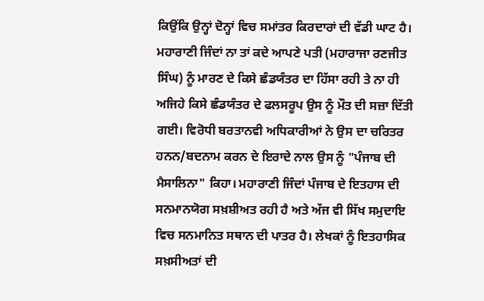ਕਿਉਂਕਿ ਉਨ੍ਹਾਂ ਦੋਨ੍ਹਾਂ ਵਿਚ ਸਮਾਂਤਰ ਕਿਰਦਾਰਾਂ ਦੀ ਵੱਡੀ ਘਾਟ ਹੈ। ਮਹਾਰਾਣੀ ਜਿੰਦਾਂ ਨਾ ਤਾਂ ਕਦੇ ਆਪਣੇ ਪਤੀ (ਮਹਾਰਾਜਾ ਰਣਜੀਤ ਸਿੰਘ) ਨੂੰ ਮਾਰਣ ਦੇ ਕਿਸੇ ਛੰਡਯੰਤਰ ਦਾ ਹਿੱਸਾ ਰਹੀ ਤੇ ਨਾ ਹੀ ਅਜਿਹੇ ਕਿਸੇ ਛੰਡਯੰਤਰ ਦੇ ਫਲਸਰੂਪ ਉਸ ਨੂੰ ਮੌਤ ਦੀ ਸਜ਼ਾ ਦਿੱਤੀ ਗਈ। ਵਿਰੋਧੀ ਬਰਤਾਨਵੀ ਅਧਿਕਾਰੀਆਂ ਨੇ ਉਸ ਦਾ ਚਰਿਤਰ ਹਨਨ/ਬਦਨਾਮ ਕਰਨ ਦੇ ਇਰਾਦੇ ਨਾਲ ਉਸ ਨੂੰ "ਪੰਜਾਬ ਦੀ ਮੈਸਾਲਿਨਾ" ਕਿਹਾ। ਮਹਾਰਾਣੀ ਜਿੰਦਾਂ ਪੰਜਾਬ ਦੇ ਇਤਹਾਸ ਦੀ ਸਨਮਾਨਯੋਗ ਸਖ਼ਸ਼ੀਅਤ ਰਹੀ ਹੈ ਅਤੇ ਅੱਜ ਵੀ ਸਿੱਖ ਸਮੁਦਾਇ ਵਿਚ ਸਨਮਾਨਿਤ ਸਥਾਨ ਦੀ ਪਾਤਰ ਹੈ। ਲੇਖਕਾਂ ਨੂੰ ਇਤਹਾਸਿਕ ਸਖ਼ਸੀਅਤਾਂ ਦੀ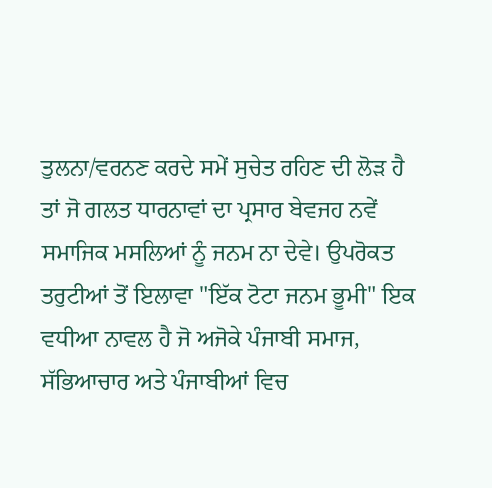ਤੁਲਨਾ/ਵਰਨਣ ਕਰਦੇ ਸਮੇਂ ਸੁਚੇਤ ਰਹਿਣ ਦੀ ਲੋੜ ਹੈ ਤਾਂ ਜੋ ਗਲਤ ਧਾਰਨਾਵਾਂ ਦਾ ਪ੍ਰਸਾਰ ਬੇਵਜਹ ਨਵੇਂ ਸਮਾਜਿਕ ਮਸਲਿਆਂ ਨੂੰ ਜਨਮ ਨਾ ਦੇਵੇ। ਉਪਰੋਕਤ ਤਰੁਟੀਆਂ ਤੋਂ ਇਲਾਵਾ "ਇੱਕ ਟੋਟਾ ਜਨਮ ਭੂਮੀ" ਇਕ ਵਧੀਆ ਨਾਵਲ ਹੈ ਜੋ ਅਜੋਕੇ ਪੰਜਾਬੀ ਸਮਾਜ, ਸੱਭਿਆਚਾਰ ਅਤੇ ਪੰਜਾਬੀਆਂ ਵਿਚ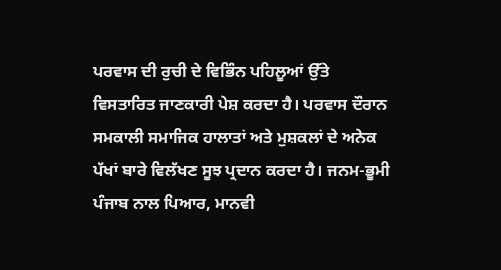ਪਰਵਾਸ ਦੀ ਰੁਚੀ ਦੇ ਵਿਭਿੰਨ ਪਹਿਲੂਆਂ ਉੱਤੇ ਵਿਸਤਾਰਿਤ ਜਾਣਕਾਰੀ ਪੇਸ਼ ਕਰਦਾ ਹੈ। ਪਰਵਾਸ ਦੌਰਾਨ ਸਮਕਾਲੀ ਸਮਾਜਿਕ ਹਾਲਾਤਾਂ ਅਤੇ ਮੁਸ਼ਕਲਾਂ ਦੇ ਅਨੇਕ ਪੱਖਾਂ ਬਾਰੇ ਵਿਲੱਖਣ ਸੂਝ ਪ੍ਰਦਾਨ ਕਰਦਾ ਹੈ। ਜਨਮ-ਭੂਮੀ ਪੰਜਾਬ ਨਾਲ ਪਿਆਰ, ਮਾਨਵੀ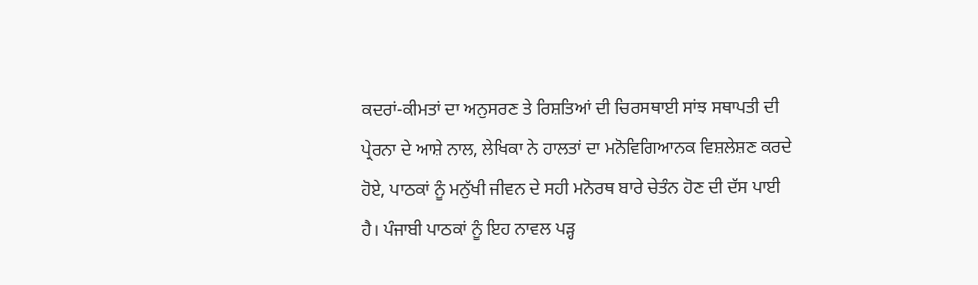ਕਦਰਾਂ-ਕੀਮਤਾਂ ਦਾ ਅਨੁਸਰਣ ਤੇ ਰਿਸ਼ਤਿਆਂ ਦੀ ਚਿਰਸਥਾਈ ਸਾਂਝ ਸਥਾਪਤੀ ਦੀ ਪ੍ਰੇਰਨਾ ਦੇ ਆਸ਼ੇ ਨਾਲ, ਲੇਖਿਕਾ ਨੇ ਹਾਲਤਾਂ ਦਾ ਮਨੋਵਿਗਿਆਨਕ ਵਿਸ਼ਲੇਸ਼ਣ ਕਰਦੇ ਹੋਏ, ਪਾਠਕਾਂ ਨੂੰ ਮਨੁੱਖੀ ਜੀਵਨ ਦੇ ਸਹੀ ਮਨੋਰਥ ਬਾਰੇ ਚੇਤੰਨ ਹੋਣ ਦੀ ਦੱਸ ਪਾਈ ਹੈ। ਪੰਜਾਬੀ ਪਾਠਕਾਂ ਨੂੰ ਇਹ ਨਾਵਲ ਪੜ੍ਹ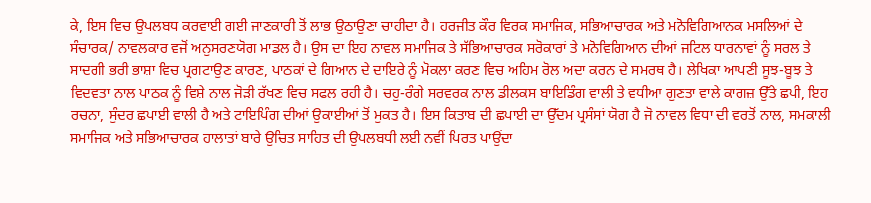ਕੇ, ਇਸ ਵਿਚ ਉਪਲਬਧ ਕਰਵਾਈ ਗਈ ਜਾਣਕਾਰੀ ਤੋਂ ਲਾਭ ਉਠਾਉਣਾ ਚਾਹੀਦਾ ਹੈ। ਹਰਜੀਤ ਕੌਰ ਵਿਰਕ ਸਮਾਜਿਕ, ਸਭਿਆਚਾਰਕ ਅਤੇ ਮਨੋਵਿਗਿਆਨਕ ਮਸਲਿਆਂ ਦੇ ਸੰਚਾਰਕ/ ਨਾਵਲਕਾਰ ਵਜੋਂ ਅਨੁਸਰਣਯੋਗ ਮਾਡਲ ਹੈ। ਉਸ ਦਾ ਇਹ ਨਾਵਲ ਸਮਾਜਿਕ ਤੇ ਸੱਭਿਆਚਾਰਕ ਸਰੋਕਾਰਾਂ ਤੇ ਮਨੋਵਿਗਿਆਨ ਦੀਆਂ ਜਟਿਲ ਧਾਰਨਾਵਾਂ ਨੂੰ ਸਰਲ ਤੇ ਸਾਦਗੀ ਭਰੀ ਭਾਸ਼ਾ ਵਿਚ ਪ੍ਰਗਟਾਉਣ ਕਾਰਣ, ਪਾਠਕਾਂ ਦੇ ਗਿਆਨ ਦੇ ਦਾਇਰੇ ਨੂੰ ਮੋਕਲਾ ਕਰਣ ਵਿਚ ਅਹਿਮ ਰੋਲ ਅਦਾ ਕਰਨ ਦੇ ਸਮਰਥ ਹੈ। ਲੇਖਿਕਾ ਆਪਣੀ ਸੂਝ-ਬੂਝ ਤੇ ਵਿਦਵਤਾ ਨਾਲ ਪਾਠਕ ਨੂੰ ਵਿਸ਼ੇ ਨਾਲ ਜੋੜੀ ਰੱਖਣ ਵਿਚ ਸਫਲ ਰਹੀ ਹੈ। ਚਹੁ-ਰੰਗੇ ਸਰਵਰਕ ਨਾਲ ਡੀਲਕਸ ਬਾਇਡਿੰਗ ਵਾਲੀ ਤੇ ਵਧੀਆ ਗੁਣਤਾ ਵਾਲੇ ਕਾਗਜ਼ ਉੱਤੇ ਛਪੀ, ਇਹ ਰਚਨਾ, ਸੁੰਦਰ ਛਪਾਈ ਵਾਲੀ ਹੈ ਅਤੇ ਟਾਇਪਿੰਗ ਦੀਆਂ ਉਕਾਈਆਂ ਤੋਂ ਮੁਕਤ ਹੈ। ਇਸ ਕਿਤਾਬ ਦੀ ਛਪਾਈ ਦਾ ਉੱਦਮ ਪ੍ਰਸੰਸਾਂ ਯੋਗ ਹੈ ਜੋ ਨਾਵਲ ਵਿਧਾ ਦੀ ਵਰਤੋਂ ਨਾਲ, ਸਮਕਾਲੀ ਸਮਾਜਿਕ ਅਤੇ ਸਭਿਆਚਾਰਕ ਹਾਲਾਤਾਂ ਬਾਰੇ ਉਚਿਤ ਸਾਹਿਤ ਦੀ ਉਪਲਬਧੀ ਲਈ ਨਵੀਂ ਪਿਰਤ ਪਾਉਂਦਾ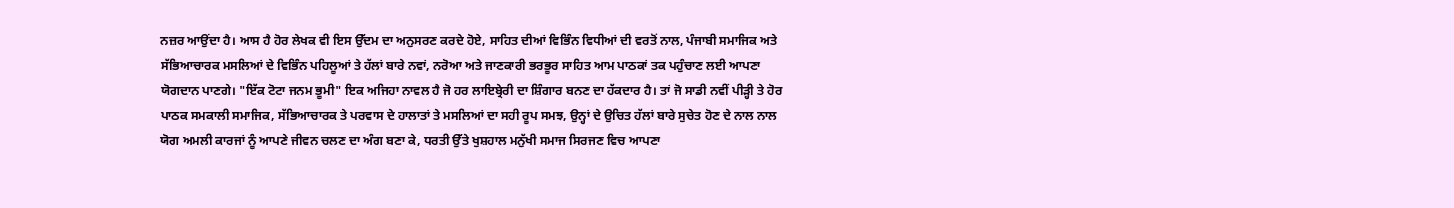ਨਜ਼ਰ ਆਉਂਦਾ ਹੈ। ਆਸ ਹੈ ਹੋਰ ਲੇਖਕ ਵੀ ਇਸ ਉੱਦਮ ਦਾ ਅਨੁਸਰਣ ਕਰਦੇ ਹੋਏ, ਸਾਹਿਤ ਦੀਆਂ ਵਿਭਿੰਨ ਵਿਧੀਆਂ ਦੀ ਵਰਤੋਂ ਨਾਲ, ਪੰਜਾਬੀ ਸਮਾਜਿਕ ਅਤੇ ਸੱਭਿਆਚਾਰਕ ਮਸਲਿਆਂ ਦੇ ਵਿਭਿੰਨ ਪਹਿਲੂਆਂ ਤੇ ਹੱਲਾਂ ਬਾਰੇ ਨਵਾਂ, ਨਰੋਆ ਅਤੇ ਜਾਣਕਾਰੀ ਭਰਭੂਰ ਸਾਹਿਤ ਆਮ ਪਾਠਕਾਂ ਤਕ ਪਹੁੰਚਾਣ ਲਈ ਆਪਣਾ ਯੋਗਦਾਨ ਪਾਣਗੇ। "ਇੱਕ ਟੋਟਾ ਜਨਮ ਭੂਮੀ" ਇਕ ਅਜਿਹਾ ਨਾਵਲ ਹੈ ਜੋ ਹਰ ਲਾਇਬ੍ਰੇਰੀ ਦਾ ਸ਼ਿੰਗਾਰ ਬਨਣ ਦਾ ਹੱਕਦਾਰ ਹੈ। ਤਾਂ ਜੋ ਸਾਡੀ ਨਵੀਂ ਪੀੜ੍ਹੀ ਤੇ ਹੋਰ ਪਾਠਕ ਸਮਕਾਲੀ ਸਮਾਜਿਕ, ਸੱਭਿਆਚਾਰਕ ਤੇ ਪਰਵਾਸ ਦੇ ਹਾਲਾਤਾਂ ਤੇ ਮਸਲਿਆਂ ਦਾ ਸਹੀ ਰੂਪ ਸਮਝ, ਉਨ੍ਹਾਂ ਦੇ ਉਚਿਤ ਹੱਲਾਂ ਬਾਰੇ ਸੁਚੇਤ ਹੋਣ ਦੇ ਨਾਲ ਨਾਲ ਯੋਗ ਅਮਲੀ ਕਾਰਜਾਂ ਨੂੰ ਆਪਣੇ ਜੀਵਨ ਚਲਣ ਦਾ ਅੰਗ ਬਣਾ ਕੇ, ਧਰਤੀ ਉੱਤੇ ਖੁਸ਼ਹਾਲ ਮਨੁੱਖੀ ਸਮਾਜ ਸਿਰਜਣ ਵਿਚ ਆਪਣਾ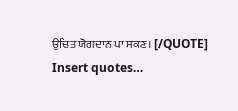ਉਚਿਤ ਯੋਗਦਾਨ ਪਾ ਸਕਣ। [/QUOTE]
Insert quotes…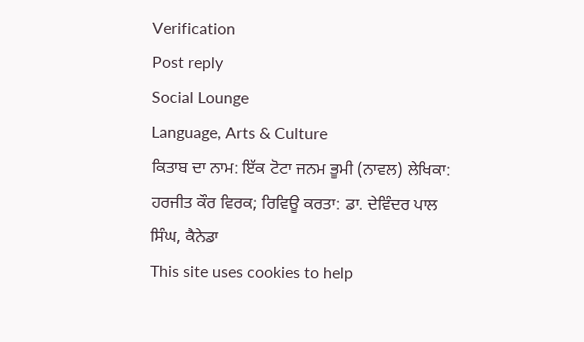Verification
Post reply
Social Lounge
Language, Arts & Culture
ਕਿਤਾਬ ਦਾ ਨਾਮ: ਇੱਕ ਟੋਟਾ ਜਨਮ ਭੂਮੀ (ਨਾਵਲ) ਲੇਖਿਕਾ: ਹਰਜੀਤ ਕੌਰ ਵਿਰਕ; ਰਿਵਿਊ ਕਰਤਾ: ਡਾ. ਦੇਵਿੰਦਰ ਪਾਲ ਸਿੰਘ, ਕੈਨੇਡਾ
This site uses cookies to help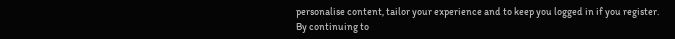personalise content, tailor your experience and to keep you logged in if you register.
By continuing to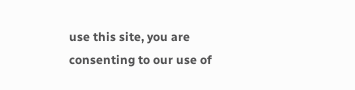use this site, you are consenting to our use of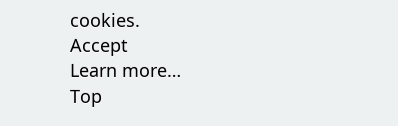cookies.
Accept
Learn more…
Top